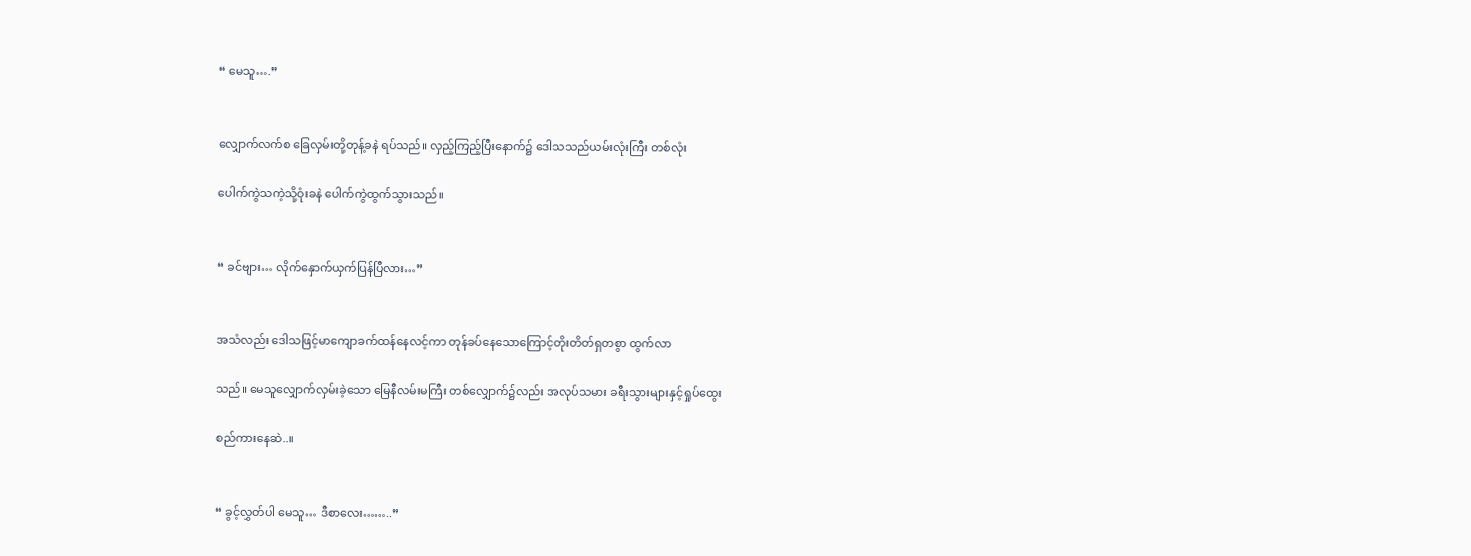“ မေသူ….”


လျှောက်လက်စ ခြေလှမ်းတို့တုန့်ခနဲ ရပ်သည်။ လှည့်ကြည့်ပြီးနောက်၌ ဒေါသသည်ယမ်းလုံးကြီး တစ်လုံး

ပေါက်ကွဲသကဲ့သို့ဝုံးခနဲ ပေါက်ကွဲထွက်သွားသည်။


“ ခင်ဗျား… လိုက်နှောက်ယှက်ပြန်ပြီလား…”


အသံလည်း ဒေါသဖြင့်မာကျောခက်ထန်နေလင့်ကာ တုန်ခပ်နေသောကြောင့်တိုးတိတ်ရှတစွာ ထွက်လာ

သည်။ မေသူလျှောက်လှမ်းခဲ့သော မြေနီလမ်းမကြီး တစ်လျှောက်၌လည်း အလုပ်သမား ခရီးသွားများနှင့်ရှုပ်ထွေး

စည်ကားနေဆဲ..။


“ ခွင့်လွှတ်ပါ မေသူ… ဒီစာလေး……..”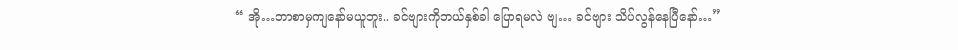“ အို…ဘာစာမှကျနော်မယူဘူး.. ခင်ဗျားကိုဘယ်နှစ်ခါ ပြောရမလဲ ဗျ… ခင်ဗျား သိပ်လွန်နေပြီနော်…”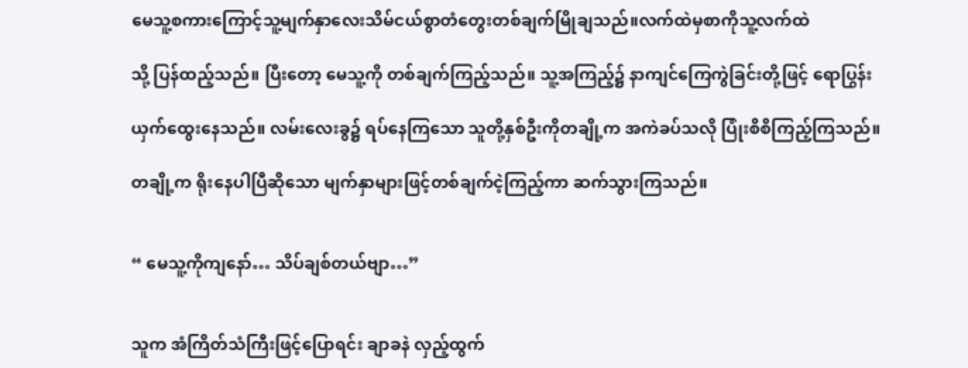မေသူ့စကားကြောင့်သူ့မျက်နှာလေးသိမ်ငယ်စွာတံတွေးတစ်ချက်မြိုချသည်။လက်ထဲမှစာကိုသူ့လက်ထဲ

သို့ ပြန်ထည့်သည်။ ပြီးတော့ မေသူ့ကို တစ်ချက်ကြည့်သည်။ သူ့အကြည့်၌ နာကျင်ကြေကွဲခြင်းတို့ဖြင့် ရောပြွန်း

ယှက်ထွေးနေသည်။ လမ်းလေးခွ၌ ရပ်နေကြသော သူတို့နှစ်ဦးကိုတချို့က အကဲခပ်သလို ပြုံးစိစိကြည့်ကြသည်။

တချို့က ရိုးနေပါပြီဆိုသော မျက်နှာများဖြင့်တစ်ချက်ငဲ့ကြည့်ကာ ဆက်သွားကြသည်။


“ မေသူ့ကိုကျနော်… သိပ်ချစ်တယ်ဗျာ…”


သူက အံကြိတ်သံကြီးဖြင့်ပြောရင်း ချာခနဲ လှည့်ထွက်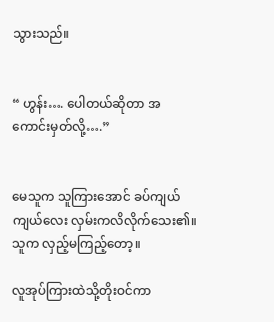သွားသည်။


“ ဟွန်း…. ပေါတယ်ဆိုတာ အကောင်းမှတ်လို့….”


မေသူက သူကြားအောင် ခပ်ကျယ်ကျယ်လေး လှမ်းကလိလိုက်သေး၏။ သူက လှည့်မကြည့်တော့။

လူအုပ်ကြားထဲသို့တိုးဝင်ကာ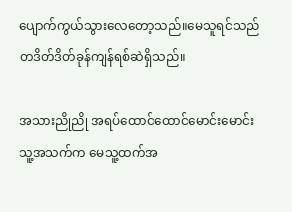ပျောက်ကွယ်သွားလေတော့သည်။မေသူရင်သည်တဒိတ်ဒိတ်ခုန်ကျန်ရစ်ဆဲရှိသည်။

အသားညိုညို အရပ်ထောင်ထောင်မောင်းမောင်း သူ့အသက်က မေသူ့ထက်အ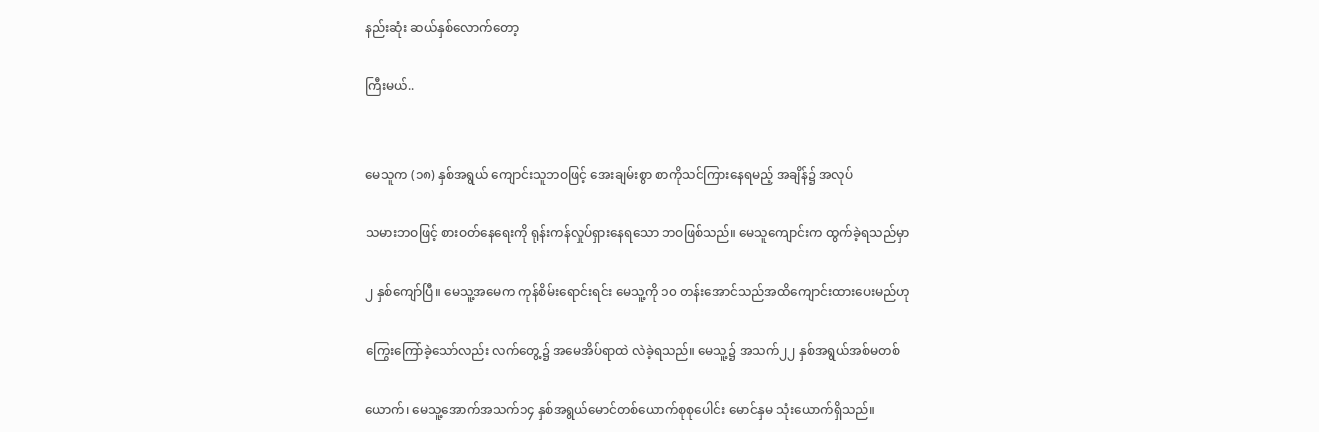နည်းဆုံး ဆယ်နှစ်လောက်တော့

ကြီးမယ်..


မေသူက (၁၈) နှစ်အရွယ် ကျောင်းသူဘဝဖြင့် အေးချမ်းစွာ စာကိုသင်ကြားနေရမည့် အချိန်၌ အလုပ်

သမားဘဝဖြင့် စားဝတ်နေရေးကို ရုန်းကန်လှုပ်ရှားနေရသော ဘဝဖြစ်သည်။ မေသူကျောင်းက ထွက်ခဲ့ရသည်မှာ

၂ နှစ်ကျော်ပြီ။ မေသူ့အမေက ကုန်စိမ်းရောင်းရင်း မေသူ့ကို ၁၀ တန်းအောင်သည်အထိကျောင်းထားပေးမည်ဟု

ကြွေးကြော်ခဲ့သော်လည်း လက်တွေ့၌ အမေအိပ်ရာထဲ လဲခဲ့ရသည်။ မေသူ့၌ အသက်၂၂ နှစ်အရွယ်အစ်မတစ်

ယောက်၊ မေသူ့အောက်အသက်၁၄ နှစ်အရွယ်မောင်တစ်ယောက်စုစုပေါင်း မောင်နှမ သုံးယောက်ရှိသည်။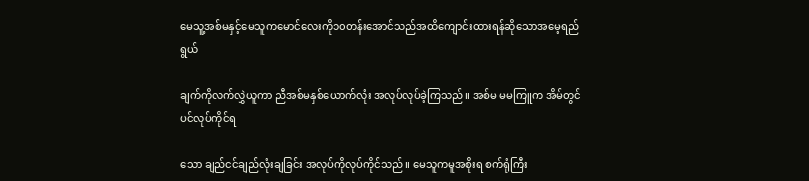မေသူ့အစ်မနှင့်မေသူကမောင်လေးကို၁၀တန်းအောင်သည်အထိကျောင်းထားရန်ဆိုသောအမေ့ရည်ရွယ်

ချက်ကိုလက်လွှဲယူကာ ညီအစ်မနှစ်ယောက်လုံး အလုပ်လုပ်ခဲ့ကြသည်။ အစ်မ မမကြူက အိမ်တွင်ပင်လုပ်ကိုင်ရ

သော ချည်ငင်ချည်လုံးချခြင်း အလုပ်ကိုလုပ်ကိုင်သည်။ မေသူကမူအစိုးရ စက်ရုံကြီး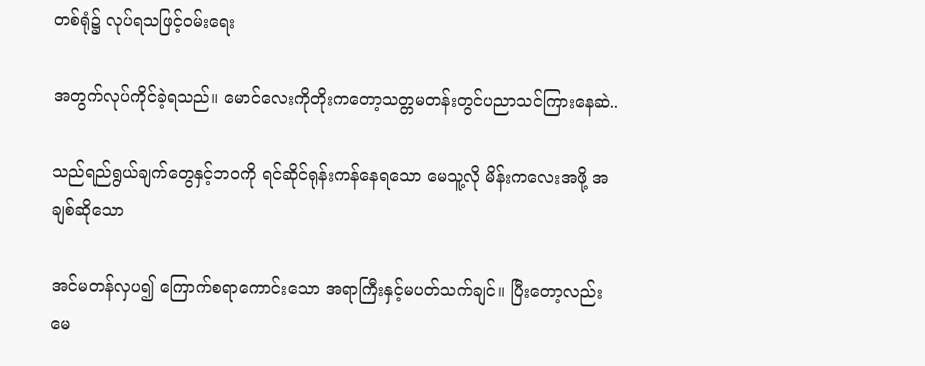တစ်ရုံ၌ လုပ်ရသဖြင့်ဝမ်းရေး

အတွက်လုပ်ကိုင်ခဲ့ရသည်။ မောင်လေးကိုတိုးကတော့သတ္တမတန်းတွင်ပညာသင်ကြားနေဆဲ..

သည်ရည်ရွယ်ချက်တွေနှင့်ဘဝကို ရင်ဆိုင်ရုန်းကန်နေရသော မေသူ့လို မိန်းကလေးအဖို့ အချစ်ဆိုသော

အင်မတန်လှပ၍ ကြောက်စရာကောင်းသော အရာကြီးနှင့်မပတ်သက်ချင်။ ပြီးတော့လည်း မေ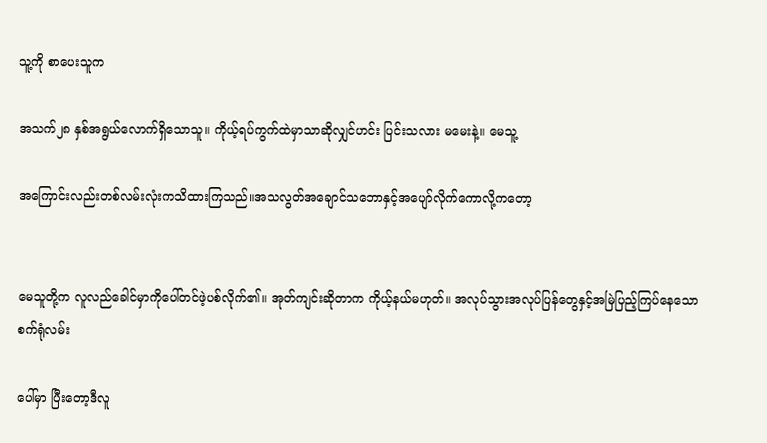သူ့ကို စာပေးသူက

အသက်၂၈ နှစ်အရွယ်လောက်ရှိသောသူ။ ကိုယ့်ရပ်ကွက်ထဲမှာသာဆိုလျှင်ဟင်း ပြင်းသလား မမေးနဲ့။ မေသူ့

အကြောင်းလည်းတစ်လမ်းလုံးကသိထားကြသည်။အသလွတ်အချောင်သဘောနှင့်အပျော်လိုက်ကောလို့ကတော့


မေသူတို့က လူလည်ခေါင်မှာကိုပေါ်တင်ဖဲ့ပစ်လိုက်၏။ အုတ်ကျင်းဆိုတာက ကိုယ့်နယ်မဟုတ်။ အလုပ်သွားအလုပ်ပြန်တွေနှင့်အမြဲပြည့်ကြပ်နေသော စက်ရုံလမ်း

ပေါ်မှာ ပြီးတော့ဒီလူ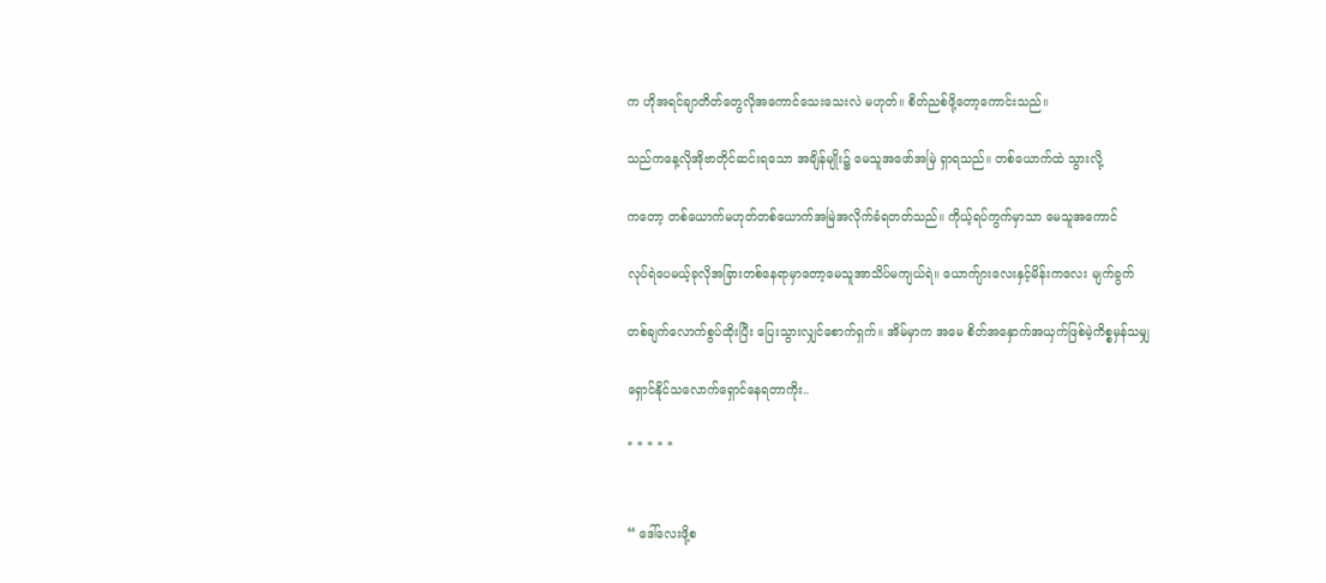က ဟိုအရင်ချာတိတ်တွေလိုအကောင်သေးသေးလဲ မဟုတ်။ စိတ်ညစ်ဖို့တော့ကောင်းသည်။

သည်ကနေ့လိုအိုဗာတိုင်ဆင်းရသော အချိန်မျိုး၌ မေသူအဖော်အမြဲ ရှာရသည်။ တစ်ယောက်ထဲ သွားလို့

ကတော့ တစ်ယောက်မဟုတ်တစ်ယောက်အမြဲအလိုက်ခံရတတ်သည်။ ကိုယ့်ရပ်ကွက်မှာသာ မေသူအကောင်

လုပ်ရဲပေမယ့်ခုလိုအခြားတစ်နေရာမှာတော့မေသူအာသိပ်မကျယ်ရဲ။ ယောက်ျားလေးနှင့်မိန်းကလေး မျက်ခွက်

တစ်ချက်လောက်စွပ်ထိုးပြီး ပြေးသွားလျှင်စောက်ရှက်။ အိမ်မှာက အမေ စိတ်အနှောက်အယှက်ဖြစ်မဲ့ကိစ္စမှန်သမျှ

ရှောင်နိုင်သလောက်ရှောင်နေရတာကိုး..

* * * * *


“ ဒေါ်လေးဖို့စ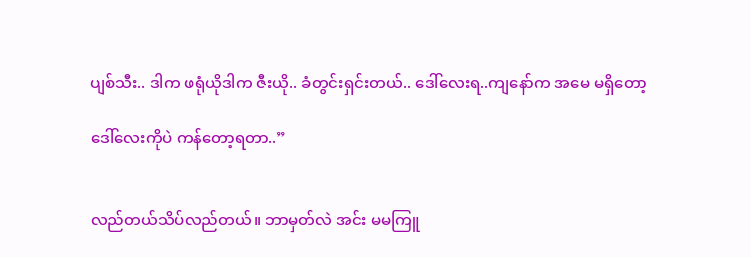ပျစ်သီး.. ဒါက ဖရုံယိုဒါက ဇီးယို.. ခံတွင်းရှင်းတယ်.. ဒေါ်လေးရ..ကျနော်က အမေ မရှိတော့

ဒေါ်လေးကိုပဲ ကန်တော့ရတာ..”


လည်တယ်သိပ်လည်တယ်။ ဘာမှတ်လဲ အင်း မမကြူ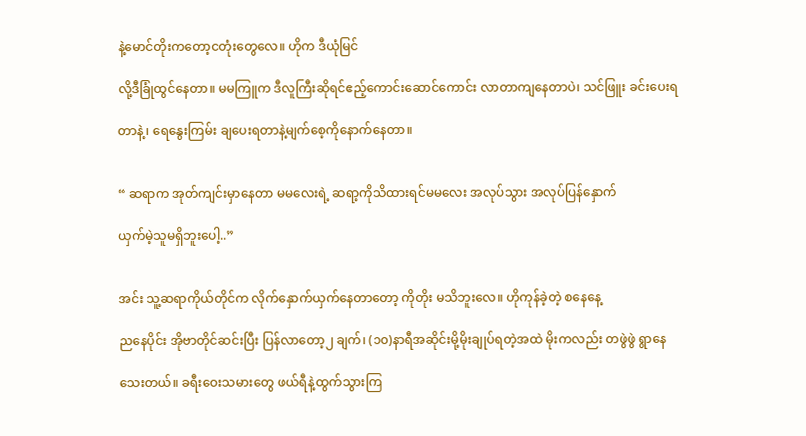နဲ့မောင်တိုးကတော့ငတုံးတွေလေ။ ဟိုက ဒီယုံမြင်

လို့ဒီခြုံထွင်နေတာ။ မမကြူက ဒီလူကြီးဆိုရင်ဧည့်ကောင်းဆောင်ကောင်း လာတာကျနေတာပဲ၊ သင်ဖြူး ခင်းပေးရ

တာနဲ့၊ ရေနွေးကြမ်း ချပေးရတာနဲ့မျက်စေ့ကိုနောက်နေတာ။


“ ဆရာက အုတ်ကျင်းမှာနေတာ မမလေးရဲ့ ဆရာ့ကိုသိထားရင်မမလေး အလုပ်သွား အလုပ်ပြန်နှောက်

ယှက်မဲ့သူမရှိဘူးပေါ့..”


အင်း သူ့ဆရာကိုယ်တိုင်က လိုက်နှောက်ယှက်နေတာတော့ ကိုတိုး မသိဘူးလေ။ ဟိုကုန်ခဲ့တဲ့ စနေနေ့

ညနေပိုင်း အိုဗာတိုင်ဆင်းပြီး ပြန်လာတော့၂ ချက်၊ (၁၀)နာရီအဆိုင်းမို့မိုးချုပ်ရတဲ့အထဲ မိုးကလည်း တဖွဲဖွဲ ရွာနေ

သေးတယ်။ ခရီးဝေးသမားတွေ ဖယ်ရီနဲ့ထွက်သွားကြ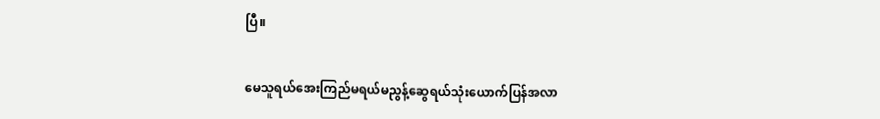ပြီ။


မေသူရယ်အေးကြည်မရယ်မညွန့်ဆွေရယ်သုံးယောက်ပြန်အလာ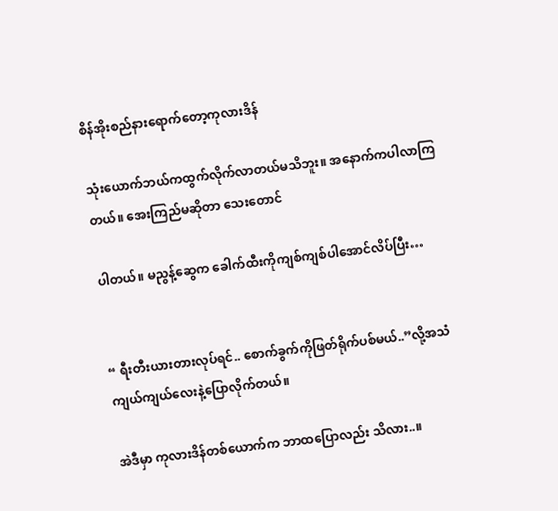စိန်အိုးစည်နားရောက်တော့ကုလားဒိန်

သုံးယောက်ဘယ်ကထွက်လိုက်လာတယ်မသိဘူး။ အနောက်ကပါလာကြတယ်။ အေးကြည်မဆိုတာ သေးတောင်

ပါတယ်။ မညွန့်ဆွေက ခေါက်ထီးကိုကျစ်ကျစ်ပါအောင်လိပ်ပြီး…


“ ရီးတီးယားတားလုပ်ရင်.. စောက်ခွက်ကိုဖြတ်ရိုက်ပစ်မယ်..”လို့အသံကျယ်ကျယ်လေးနဲ့ပြောလိုက်တယ်။

အဲဒီမှာ ကုလားဒိန်တစ်ယောက်က ဘာထပြောလည်း သိလား..။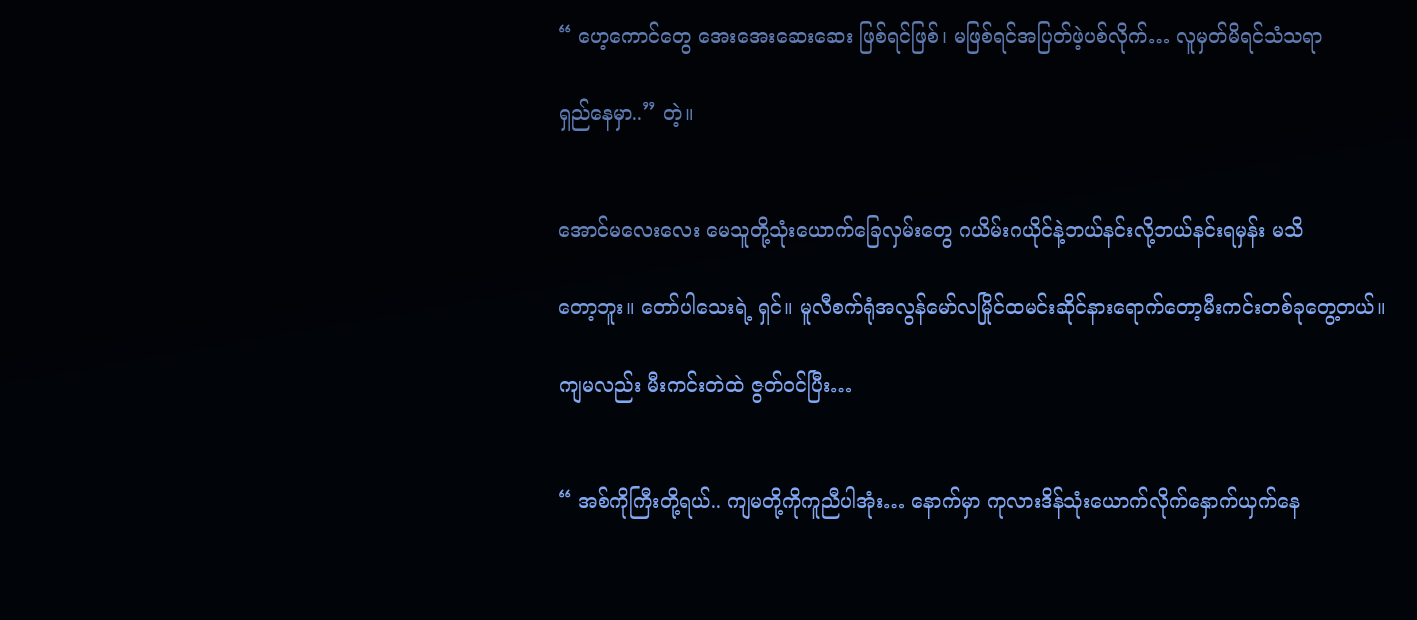“ ဟေ့ကောင်တွေ အေးအေးဆေးဆေး ဖြစ်ရင်ဖြစ်၊ မဖြစ်ရင်အပြတ်ဖဲ့ပစ်လိုက်… လူမှတ်မိရင်သံသရာ

ရှည်နေမှာ..” တဲ့။


အောင်မလေးလေး မေသူတို့သုံးယောက်ခြေလှမ်းတွေ ဂယိမ်းဂယိုင်နဲ့ဘယ်နင်းလို့ဘယ်နင်းရမှန်း မသိ

တော့ဘူး။ တော်ပါသေးရဲ့ ရှင်။ မူလီစက်ရုံအလွန်မော်လမြိုင်ထမင်းဆိုင်နားရောက်တော့မီးကင်းတစ်ခုတွေ့တယ်။

ကျမလည်း မီးကင်းတဲထဲ ဇွတ်ဝင်ပြီး…


“ အစ်ကိုကြီးတို့ရယ်.. ကျမတို့ကိုကူညီပါအုံး… နောက်မှာ ကုလားဒိန်သုံးယောက်လိုက်နှောက်ယှက်နေ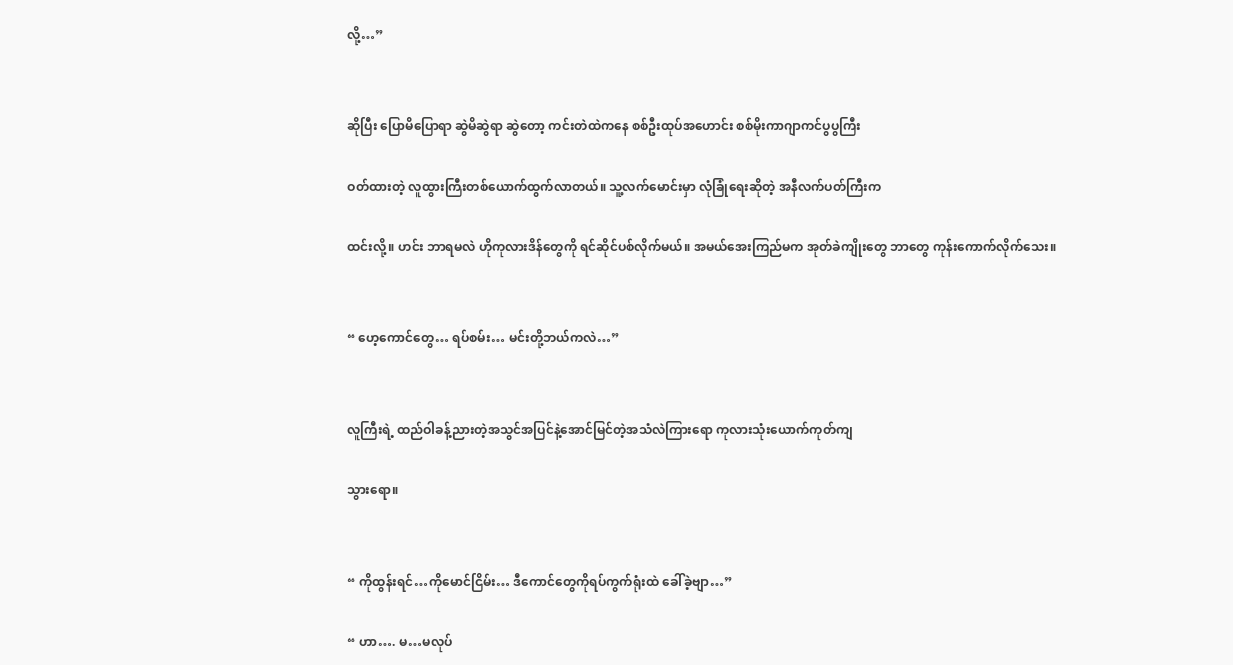လို့…”


ဆိုပြီး ပြောမိပြောရာ ဆွဲမိဆွဲရာ ဆွဲတော့ ကင်းတဲထဲကနေ စစ်ဦးထုပ်အဟောင်း စစ်မိုးကာဂျာကင်ပွပွကြီး

ဝတ်ထားတဲ့ လူထွားကြီးတစ်ယောက်ထွက်လာတယ်။ သူ့လက်မောင်းမှာ လုံခြုံရေးဆိုတဲ့ အနီလက်ပတ်ကြီးက

ထင်းလို့။ ဟင်း ဘာရမလဲ ဟိုကုလားဒိန်တွေကို ရင်ဆိုင်ပစ်လိုက်မယ်။ အမယ်အေးကြည်မက အုတ်ခဲကျိုးတွေ ဘာတွေ ကုန်းကောက်လိုက်သေး။


“ ဟေ့ကောင်တွေ… ရပ်စမ်း… မင်းတို့ဘယ်ကလဲ…”


လူကြီးရဲ့ ထည်ဝါခန့်ညားတဲ့အသွင်အပြင်နဲ့အောင်မြင်တဲ့အသံလဲကြားရော ကုလားသုံးယောက်ကုတ်ကျ

သွားရော။


“ ကိုထွန်းရင်…ကိုမောင်ငြိမ်း… ဒီကောင်တွေကိုရပ်ကွက်ရုံးထဲ ခေါ်ခဲ့ဗျာ…”

“ ဟာ…. မ…မလုပ်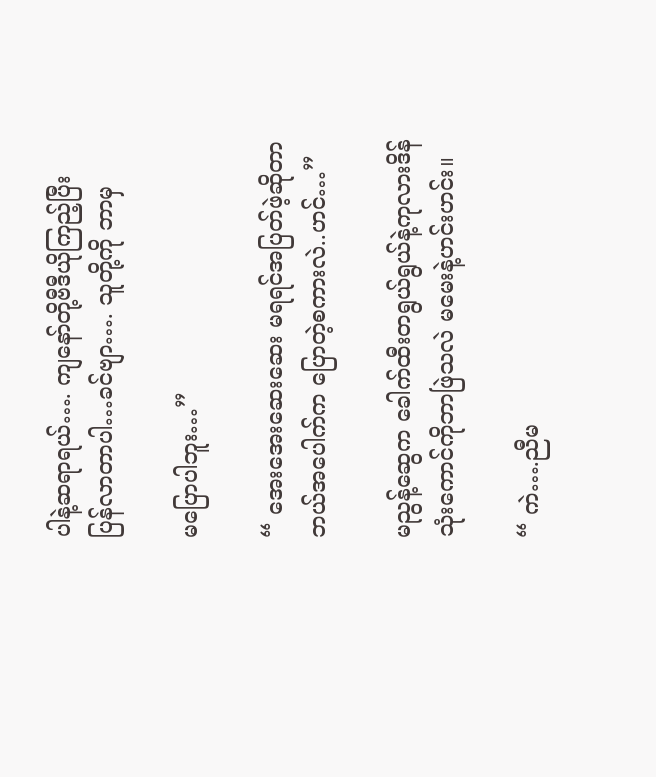ပါနဲ့ဆရာရယ်…. ကျနော်တို့ဗီဒီယိုကြည့်ပြီး ပြန်လာတာပါ…ခင်ဗျာ…. သူတို့ကို ဘာမှ

မပြောပါဘူး…”

“ အေးအေးဆေးဆေး မရရင်အပြတ်ဖဲ့ဆိုတာ ဘယ်အပေါက်က ပြောတဲ့စကားလဲ..ဟင်…”

မညွန့်ဆွေက ခေါက်ထီးတရွယ်ရွယ်နဲ့ကုလားဒိန်သုံးကောင်ကိုဘာဖြဲသလဲ မမေးနဲ့ဟင်းဟင်း။

“ ကဲ….ညီမ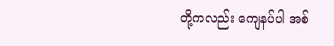တို့ကလည်း ကျေနပ်ပါ အစ်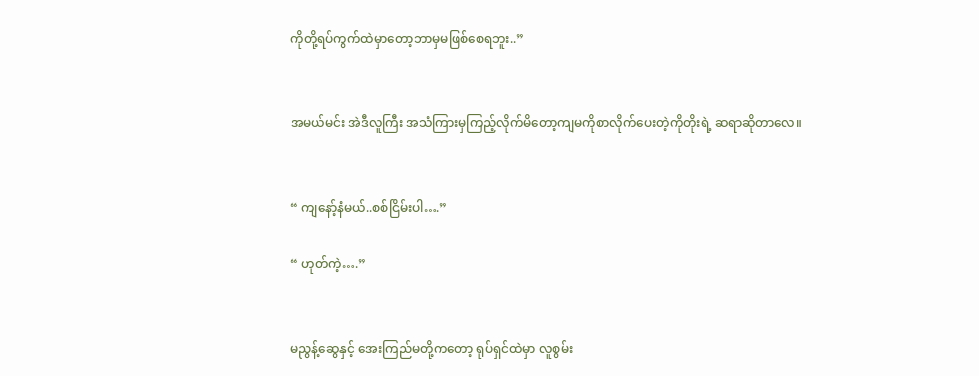ကိုတို့ရပ်ကွက်ထဲမှာတော့ဘာမှမဖြစ်စေရဘူး..”


အမယ်မင်း အဲဒီလူကြီး အသံကြားမှကြည့်လိုက်မိတော့ကျမကိုစာလိုက်ပေးတဲ့ကိုတိုးရဲ့ ဆရာဆိုတာလေ။


“ ကျနော့်နံမယ်..စစ်ငြိမ်းပါ….”

“ ဟုတ်ကဲ့….”


မညွန့်ဆွေနှင့် အေးကြည်မတို့ကတော့ ရုပ်ရှင်ထဲမှာ လူစွမ်း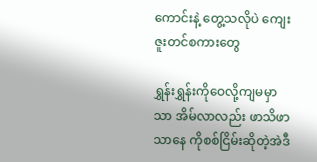ကောင်းနဲ့ တွေ့သလိုပဲ ကျေးဇူးတင်စကားတွေ

ရွှန်းရွှန်းကိုဝေလို့ကျမမှာသာ အိမ်လာလည်း ဖာသိဖာသာနေ ကိုစစ်ငြိမ်းဆိုတဲ့အဲဒီ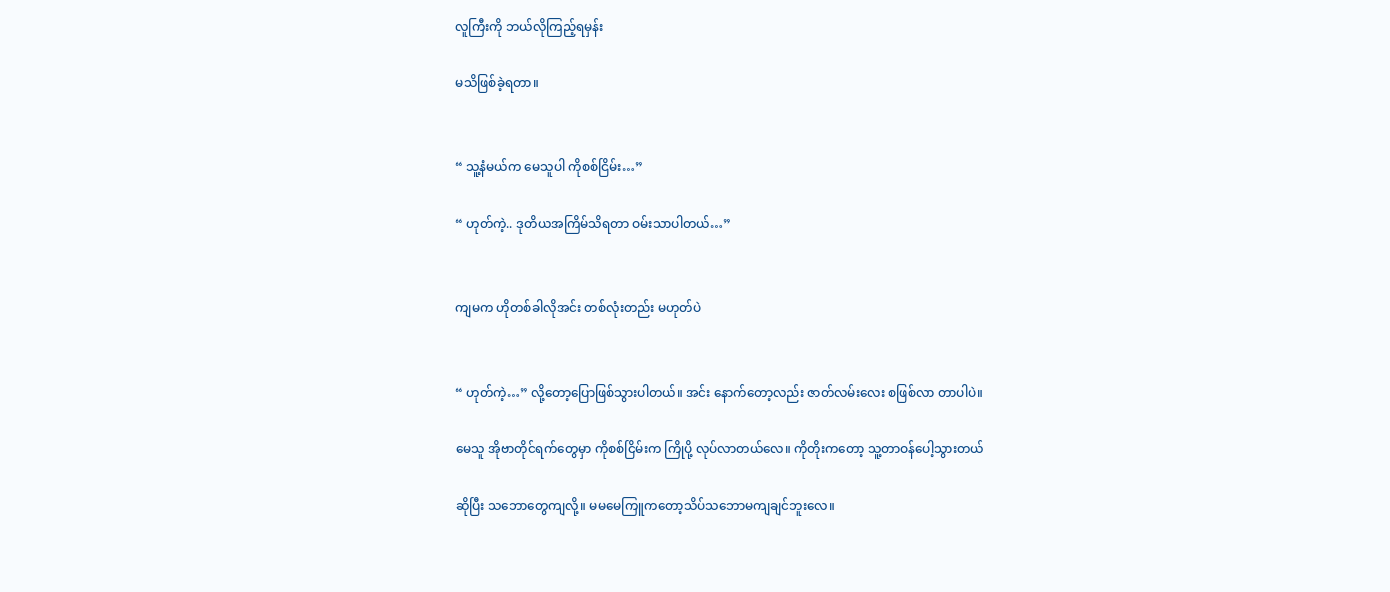လူကြီးကို ဘယ်လိုကြည့်ရမှန်း

မသိဖြစ်ခဲ့ရတာ။


“ သူ့နံမယ်က မေသူပါ ကိုစစ်ငြိမ်း…”

“ ဟုတ်ကဲ့.. ဒုတိယအကြိမ်သိရတာ ဝမ်းသာပါတယ်…”


ကျမက ဟိုတစ်ခါလိုအင်း တစ်လုံးတည်း မဟုတ်ပဲ


“ ဟုတ်ကဲ့…” လို့တော့ပြောဖြစ်သွားပါတယ်။ အင်း နောက်တော့လည်း ဇာတ်လမ်းလေး စဖြစ်လာ တာပါပဲ။

မေသူ အိုဗာတိုင်ရက်တွေမှာ ကိုစစ်ငြိမ်းက ကြိုပို့ လုပ်လာတယ်လေ။ ကိုတိုးကတော့ သူ့တာဝန်ပေါ့သွားတယ်

ဆိုပြီး သဘောတွေကျလို့။ မမမေကြူကတော့သိပ်သဘောမကျချင်ဘူးလေ။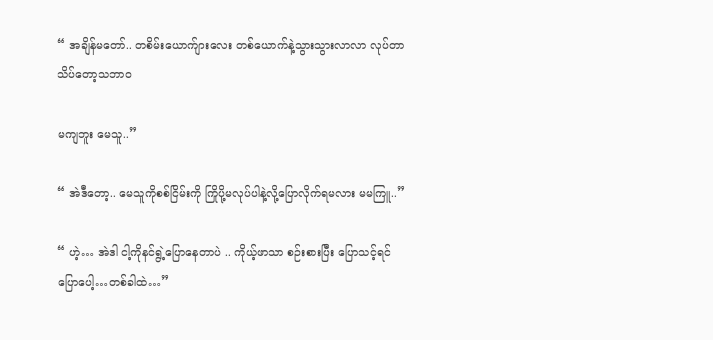“ အချိန်မတော်.. တစိမ်းယောက်ျားလေး တစ်ယောက်နဲ့သွားသွားလာလာ လုပ်တာ သိပ်တော့သဘာဝ

မကျဘူး မေသူ..”

“ အဲဒီတော့.. မေသူကိုစစ်ငြိမ်းကို ကြိုပို့မလုပ်ပါနဲ့လို့ပြောလိုက်ရမလား မမကြူ..”

“ ဟဲ့… အဲဒါ ငါ့ကိုနင်ရွဲ့ပြောနေတာပဲ .. ကိုယ့်ဖာသာ စဉ်းစားပြီး ပြောသင့်ရင်ပြောပေါ့…တစ်ခါထဲ…”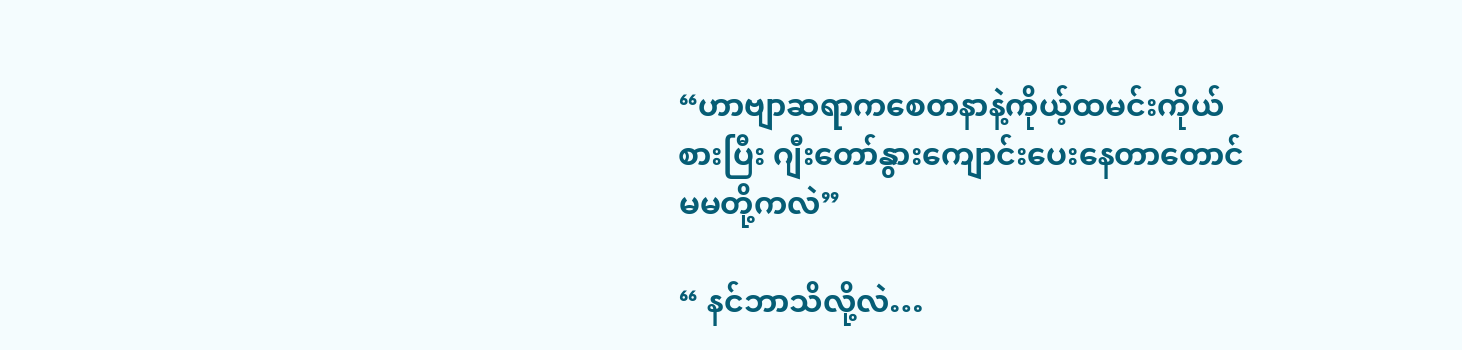“ဟာဗျာဆရာကစေတနာနဲ့ကိုယ့်ထမင်းကိုယ်စားပြီး ဂျီးတော်နွားကျောင်းပေးနေတာတောင်မမတို့ကလဲ”

“ နင်ဘာသိလို့လဲ…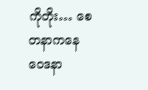ကိုတိုး… စေတနာကနေ ဝေဒနာ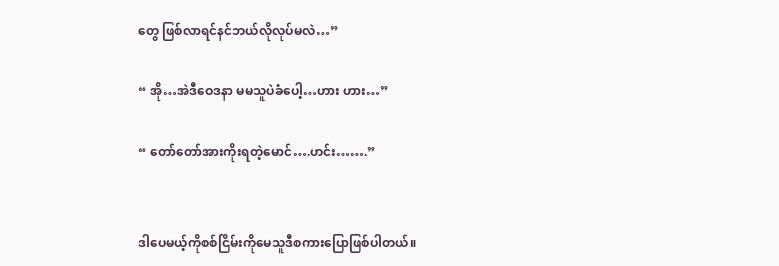တွေ ဖြစ်လာရင်နင်ဘယ်လိုလုပ်မလဲ…”

“ အို…အဲဒီဝေဒနာ မမသူပဲခံပေါ့…ဟား ဟား…”

“ တော်တော်အားကိုးရတဲ့မောင်….ဟင်း…….”


ဒါပေမယ့်ကိုစစ်ငြိမ်းကိုမေသူဒီစကားပြောဖြစ်ပါတယ်။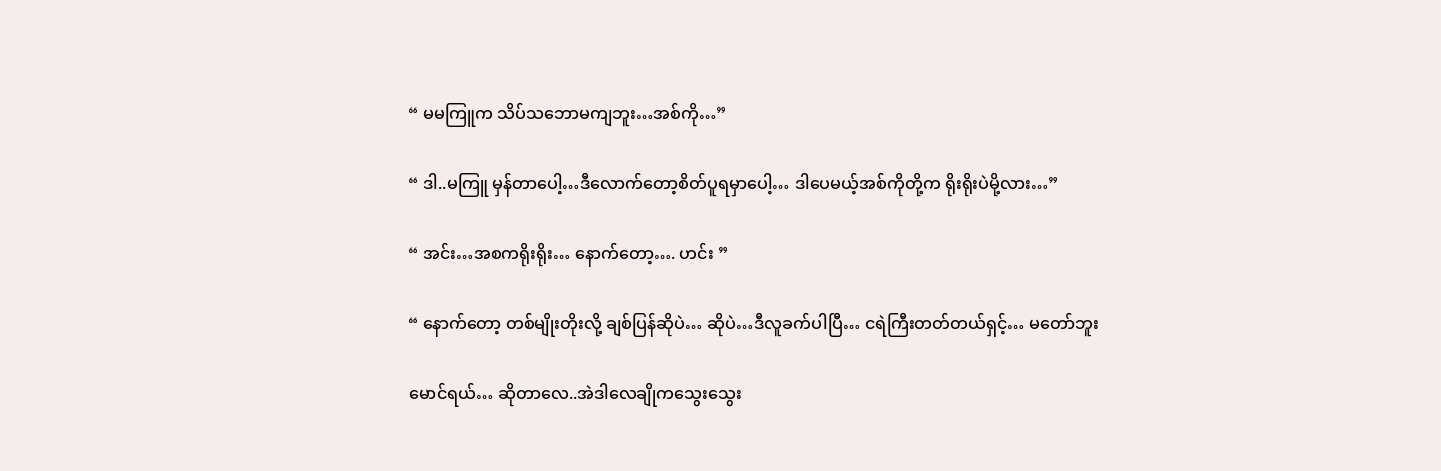“ မမကြူက သိပ်သဘောမကျဘူး…အစ်ကို…”

“ ဒါ..မကြူ မှန်တာပေါ့…ဒီလောက်တော့စိတ်ပူရမှာပေါ့… ဒါပေမယ့်အစ်ကိုတို့က ရိုးရိုးပဲမို့လား…”

“ အင်း…အစကရိုးရိုး… နောက်တော့…. ဟင်း ”

“ နောက်တော့ တစ်မျိုးတိုးလို့ ချစ်ပြန်ဆိုပဲ… ဆိုပဲ…ဒီလူခက်ပါပြီ… ငရဲကြီးတတ်တယ်ရှင့်… မတော်ဘူး

မောင်ရယ်… ဆိုတာလေ..အဲဒါလေချိုကသွေးသွေး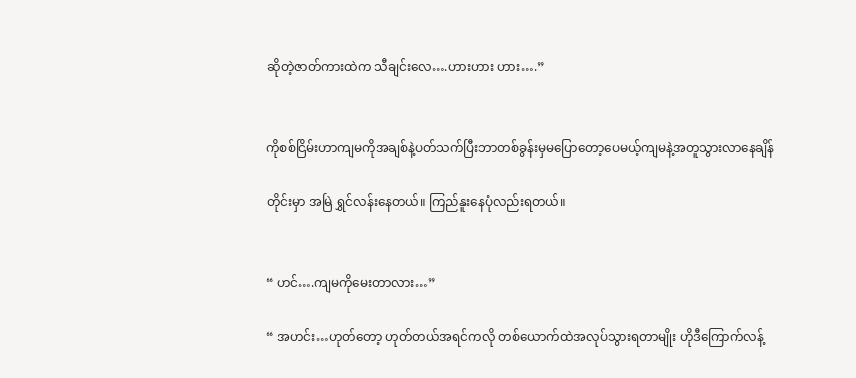ဆိုတဲ့ဇာတ်ကားထဲက သီချင်းလေ….ဟားဟား ဟား….”


ကိုစစ်ငြိမ်းဟာကျမကိုအချစ်နဲ့ပတ်သက်ပြီးဘာတစ်ခွန်းမှမပြောတော့ပေမယ့်ကျမနဲ့အတူသွားလာနေချိန်

တိုင်းမှာ အမြဲ ရွှင်လန်းနေတယ်။ ကြည်နူးနေပုံလည်းရတယ်။


“ ဟင်….ကျမကိုမေးတာလား…”

“ အဟင်း…ဟုတ်တော့ ဟုတ်တယ်အရင်ကလို တစ်ယောက်ထဲအလုပ်သွားရတာမျိုး ဟိုဒီကြောက်လန့်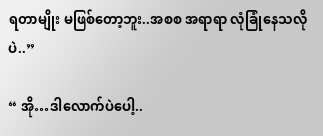ရတာမျိုး မဖြစ်တော့ဘူး..အစစ အရာရာ လုံခြုံနေသလိုပဲ..”

“ အို…ဒါလောက်ပဲပေါ့..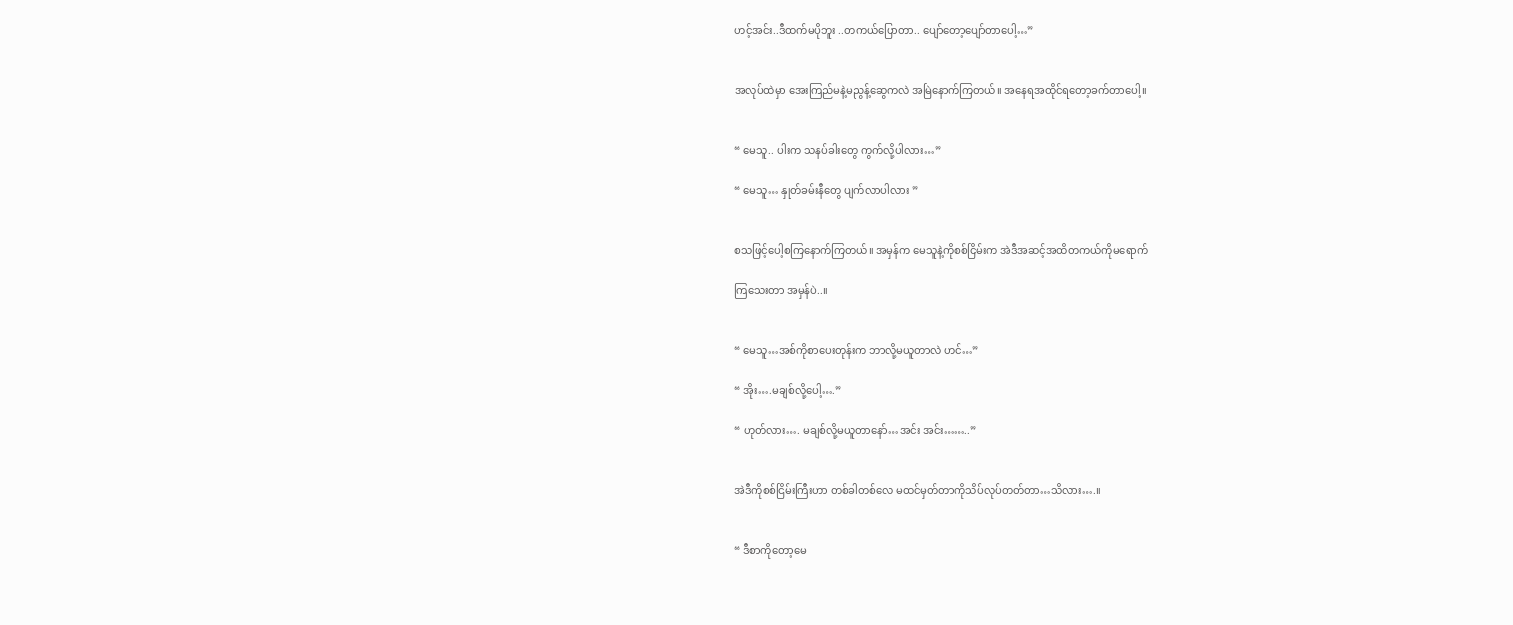ဟင့်အင်း..ဒီထက်မပိုဘူး ..တကယ်ပြောတာ.. ပျော်တော့ပျော်တာပေါ့…”


အလုပ်ထဲမှာ အေးကြည်မနဲ့မညွန့်ဆွေကလဲ အမြဲနောက်ကြတယ်။ အနေရအထိုင်ရတော့ခက်တာပေါ့။


“ မေသူ.. ပါးက သနပ်ခါးတွေ ကွက်လို့ပါလား…”

“ မေသူ… နှုတ်ခမ်းနီတွေ ပျက်လာပါလား ”


စသဖြင့်ပေါ့စကြနောက်ကြတယ်။ အမှန်က မေသူနဲ့ကိုစစ်ငြိမ်းက အဲဒီအဆင့်အထိတကယ်ကိုမရောက်

ကြသေးတာ အမှန်ပဲ..။


“ မေသူ…အစ်ကိုစာပေးတုန်းက ဘာလို့မယူတာလဲ ဟင်…”

“ အိုး….မချစ်လို့ပေါ့….”

“ ဟုတ်လား…. မချစ်လို့မယူတာနော်…အင်း အင်း……..”


အဲဒီကိုစစ်ငြိမ်းကြီးဟာ တစ်ခါတစ်လေ မထင်မှတ်တာကိုသိပ်လုပ်တတ်တာ…သိလား….။


“ ဒီစာကိုတော့မေ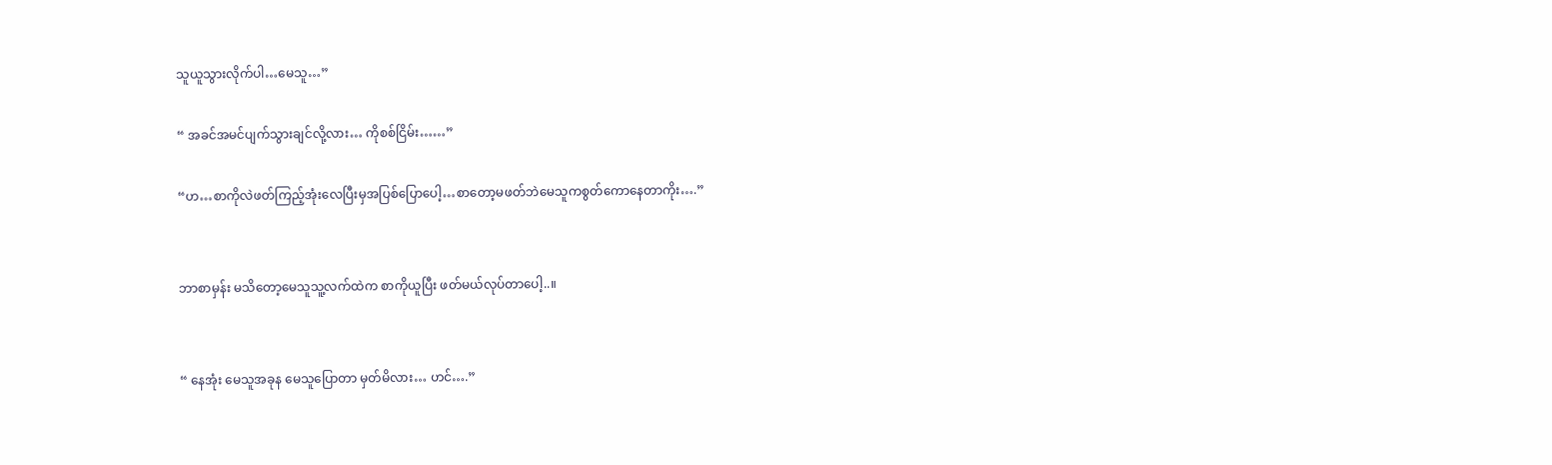သူယူသွားလိုက်ပါ…မေသူ…”

“ အခင်အမင်ပျက်သွားချင်လို့လား… ကိုစစ်ငြိမ်း……”

“ဟ…စာကိုလဲဖတ်ကြည့်အုံးလေပြီးမှအပြစ်ပြောပေါ့…စာတော့မဖတ်ဘဲမေသူကစွတ်ကောနေတာကိုး….”


ဘာစာမှန်း မသိတော့မေသူသူ့လက်ထဲက စာကိုယူပြီး ဖတ်မယ်လုပ်တာပေါ့..။


“ နေအုံး မေသူအခုန မေသူပြောတာ မှတ်မိလား… ဟင်….”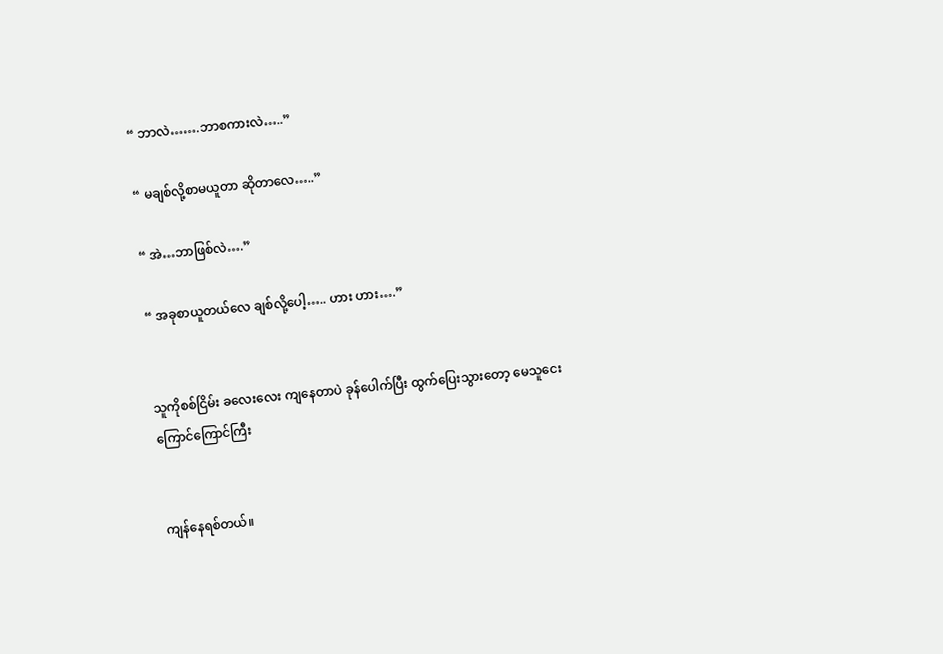“ ဘာလဲ…….ဘာစကားလဲ…..”

“ မချစ်လို့စာမယူတာ ဆိုတာလေ…..”

“ အဲ…ဘာဖြစ်လဲ….”

“ အခုစာယူတယ်လေ ချစ်လို့ပေါ့….. ဟား ဟား….”


သူကိုစစ်ငြိမ်း ခလေးလေး ကျနေတာပဲ ခုန်ပေါက်ပြီး ထွက်ပြေးသွားတော့ မေသူငေးကြောင်ကြောင်ကြီး


ကျန်နေရစ်တယ်။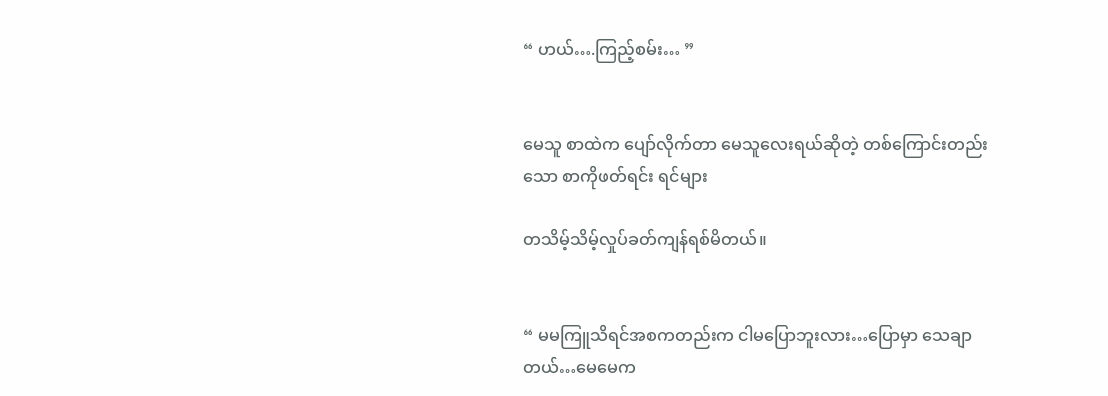“ ဟယ်….ကြည့်စမ်း… ”


မေသူ စာထဲက ပျော်လိုက်တာ မေသူလေးရယ်ဆိုတဲ့ တစ်ကြောင်းတည်းသော စာကိုဖတ်ရင်း ရင်များ

တသိမ့်သိမ့်လှုပ်ခတ်ကျန်ရစ်မိတယ်။


“ မမကြူသိရင်အစကတည်းက ငါမပြောဘူးလား…ပြောမှာ သေချာတယ်…မေမေက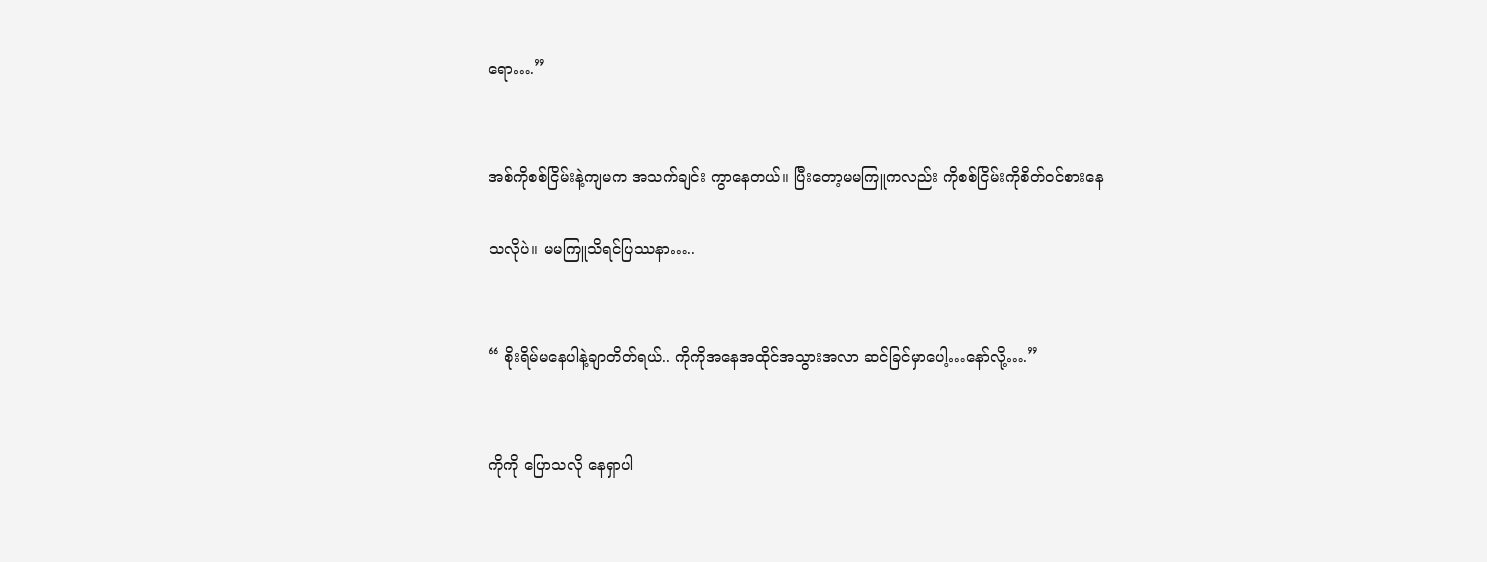ရော….”


အစ်ကိုစစ်ငြိမ်းနဲ့ကျမက အသက်ချင်း ကွာနေတယ်။ ပြီးတော့မမကြူကလည်း ကိုစစ်ငြိမ်းကိုစိတ်ဝင်စားနေ

သလိုပဲ။ မမကြူသိရင်ပြဿနာ…..


“ စိုးရိမ်မနေပါနဲ့ချာတိတ်ရယ်.. ကိုကိုအနေအထိုင်အသွားအလာ ဆင်ခြင်မှာပေါ့…နော်လို့….”


ကိုကို ပြောသလို နေရှာပါ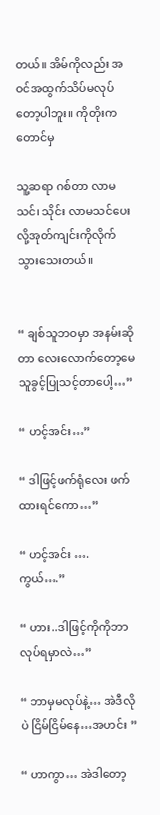တယ်။ အိမ်ကိုလည်း အဝင်အထွက်သိပ်မလုပ်တော့ပါဘူး။ ကိုတိုးကတောင်မှ

သူ့ဆရာ ဂစ်တာ လာမသင်၊ သိုင်း လာမသင်ပေးလို့အုတ်ကျင်းကိုလိုက်သွားသေးတယ်။


“ ချစ်သူဘဝမှာ အနမ်းဆိုတာ လေးလောက်တော့မေသူခွင့်ပြုသင့်တာပေါ့…”

“ ဟင့်အင်း…”

“ ဒါဖြင့်ဖက်ရုံလေး ဖက်ထားရင်ကော…”

“ ဟင့်အင်း …. ကွယ်….”

“ ဟား..ဒါဖြင့်ကိုကိုဘာလုပ်ရမှာလဲ…”

“ ဘာမှမလုပ်နဲ့… အဲဒီလိုပဲ ငြိမ်ငြိမ်နေ…အဟင်း ”

“ ဟာကွာ… အဲဒါတော့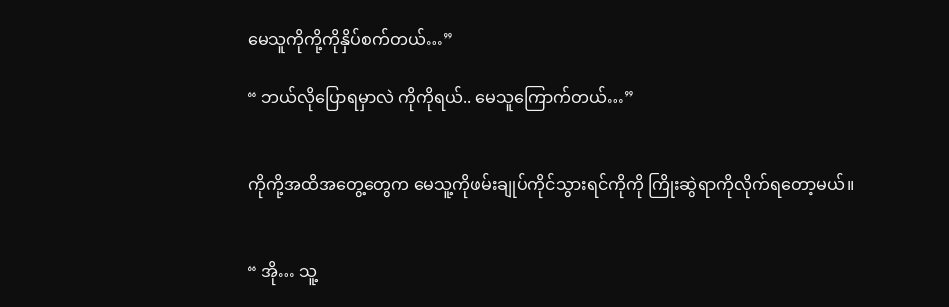မေသူကိုကို့ကိုနှိပ်စက်တယ်…”

“ ဘယ်လိုပြောရမှာလဲ ကိုကိုရယ်.. မေသူကြောက်တယ်…”


ကိုကို့အထိအတွေ့တွေက မေသူ့ကိုဖမ်းချုပ်ကိုင်သွားရင်ကိုကို ကြိုးဆွဲရာကိုလိုက်ရတော့မယ်။


“ အို… သူ့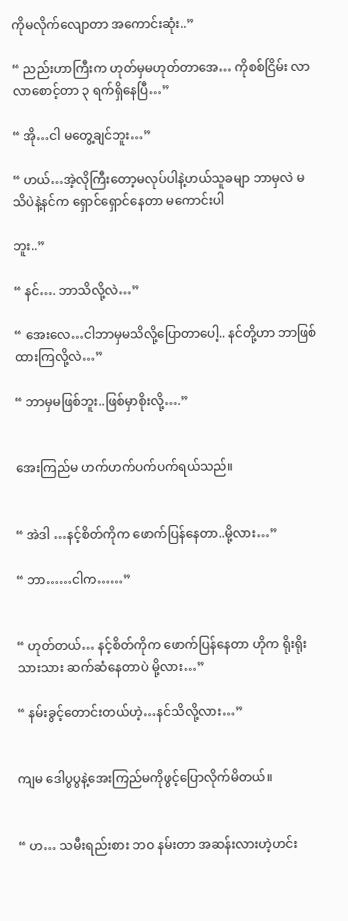ကိုမလိုက်လျောတာ အကောင်းဆုံး..”

“ ညည်းဟာကြီးက ဟုတ်မှမဟုတ်တာအေ… ကိုစစ်ငြိမ်း လာလာစောင့်တာ ၃ ရက်ရှိနေပြီ…”

“ အို…ငါ မတွေ့ချင်ဘူး…”

“ ဟယ်…အဲ့လိုကြီးတော့မလုပ်ပါနဲ့ဟယ်သူခမျာ ဘာမှလဲ မသိပဲနဲ့နင်က ရှောင်ရှောင်နေတာ မကောင်းပါ

ဘူး..”

“ နင်…. ဘာသိလို့လဲ…”

“ အေးလေ…ငါဘာမှမသိလို့ပြောတာပေါ့.. နင်တို့ဟာ ဘာဖြစ်ထားကြလို့လဲ…”

“ ဘာမှမဖြစ်ဘူး..ဖြစ်မှာစိုးလို့….”


အေးကြည်မ ဟက်ဟက်ပက်ပက်ရယ်သည်။


“ အဲဒါ …နင့်စိတ်ကိုက ဖောက်ပြန်နေတာ..မို့လား…”

“ ဘာ……ငါက……”


“ ဟုတ်တယ်… နင့်စိတ်ကိုက ဖောက်ပြန်နေတာ ဟိုက ရိုးရိုးသားသား ဆက်ဆံနေတာပဲ မို့လား…”

“ နမ်းခွင့်တောင်းတယ်ဟဲ့…နင်သိလို့လား…”


ကျမ ဒေါပွပွနဲ့အေးကြည်မကိုဖွင့်ပြောလိုက်မိတယ်။


“ ဟ… သမီးရည်းစား ဘဝ နမ်းတာ အဆန်းလားဟဲ့ဟင်း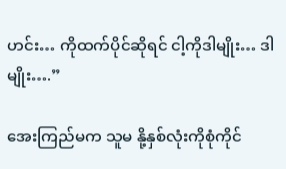ဟင်း… ကိုထက်ပိုင်ဆိုရင် ငါ့ကိုဒါမျိုး… ဒါမျိုး….”

အေးကြည်မက သူမ နို့နှစ်လုံးကိုစုံကိုင်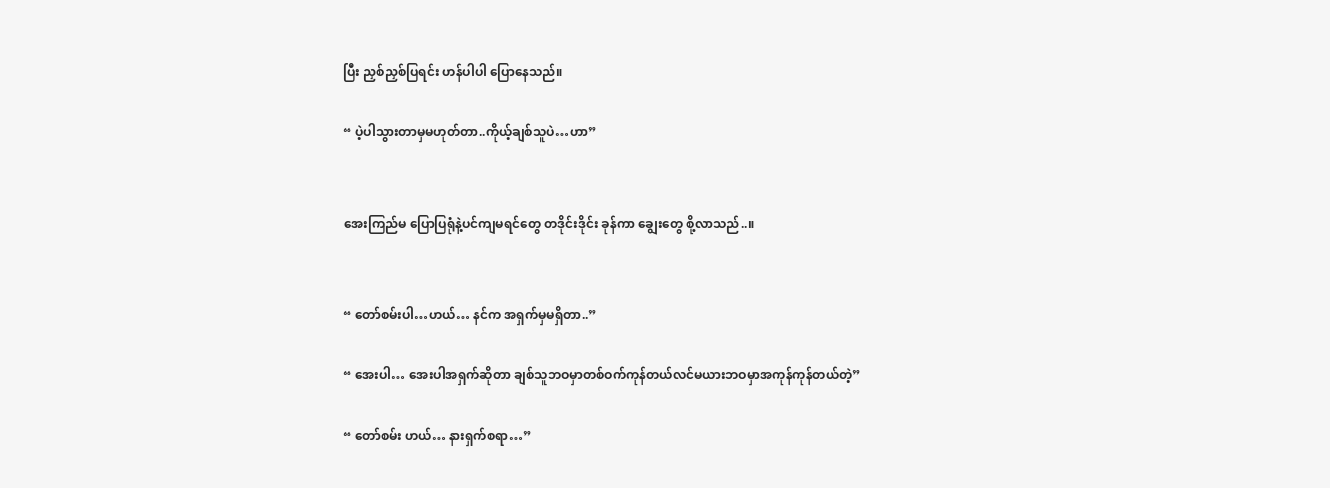ပြီး ညှစ်ညှစ်ပြရင်း ဟန်ပါပါ ပြောနေသည်။

“ ပဲ့ပါသွားတာမှမဟုတ်တာ..ကိုယ့်ချစ်သူပဲ…ဟာ”


အေးကြည်မ ပြောပြရုံနဲ့ပင်ကျမရင်တွေ တဒိုင်းဒိုင်း ခုန်ကာ ချွေးတွေ စို့လာသည်..။


“ တော်စမ်းပါ…ဟယ်… နင်က အရှက်မှမရှိတာ..”

“ အေးပါ… အေးပါအရှက်ဆိုတာ ချစ်သူဘဝမှာတစ်ဝက်ကုန်တယ်လင်မယားဘဝမှာအကုန်ကုန်တယ်တဲ့”

“ တော်စမ်း ဟယ်… နားရှက်စရာ…”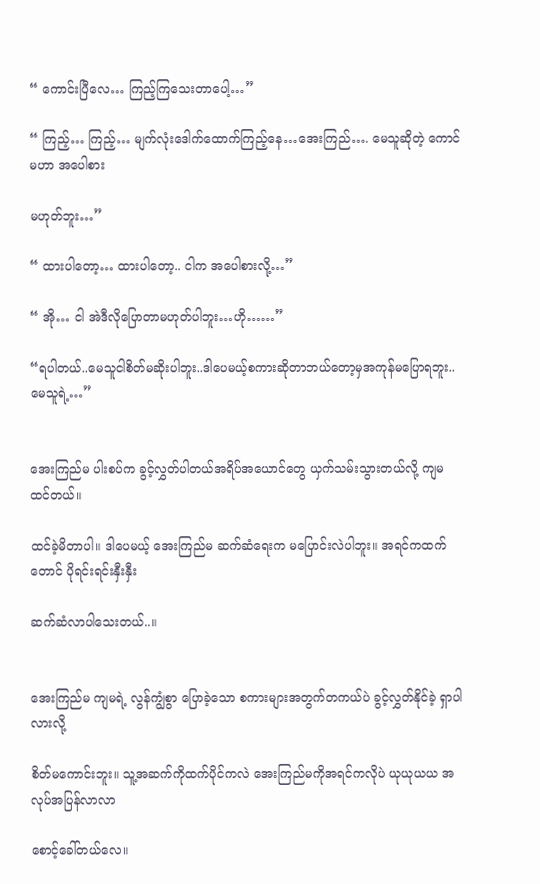“ ကောင်းပြီလေ… ကြည့်ကြသေးတာပေါ့…”

“ ကြည့်… ကြည့်… မျက်လုံးဒေါက်ထောက်ကြည့်နေ…အေးကြည်…. မေသူဆိုတဲ့ ကောင်မဟာ အပေါစား

မဟုတ်ဘူး…”

“ ထားပါတော့… ထားပါတော့.. ငါက အပေါစားလို့…”

“ အို… ငါ အဲဒီလိုပြောတာမဟုတ်ပါဘူး…ဟို……”

“ရပါတယ်..မေသူငါစိတ်မဆိုးပါဘူး..ဒါပေမယ့်စကားဆိုတာဘယ်တော့မှအကုန်မပြောရဘူး..မေသူရဲ့…”


အေးကြည်မ ပါးစပ်က ခွင့်လွှတ်ပါတယ်အရိပ်အယောင်တွေ ယှက်သမ်းသွားတယ်လို့ ကျမ ထင်တယ်။

ထင်ခဲ့မိတာပါ။ ဒါပေမယ့် အေးကြည်မ ဆက်ဆံရေးက မပြောင်းလဲပါဘူး။ အရင်ကထက်တောင် ပိုရင်းရင်းနှီးနှီး

ဆက်ဆံလာပါသေးတယ်..။


အေးကြည်မ ကျမရဲ့ လွန်ကျွံစွာ ပြောခဲ့သော စကားများအတွက်တကယ်ပဲ ခွင့်လွှတ်နိုင်ခဲ့ ရှာပါလားလို့

စိတ်မကောင်းဘူး။ သူ့အဆက်ကိုထက်ပိုင်ကလဲ အေးကြည်မကိုအရင်ကလိုပဲ ယုယုယယ အလုပ်အပြန်လာလာ

စောင့်ခေါ်တယ်လေ။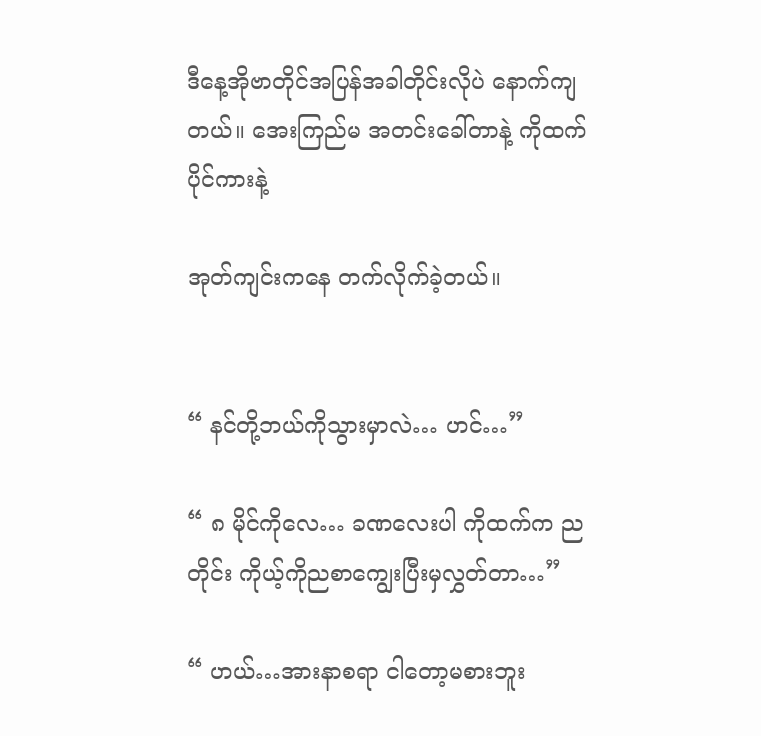ဒီနေ့အိုဗာတိုင်အပြန်အခါတိုင်းလိုပဲ နောက်ကျတယ်။ အေးကြည်မ အတင်းခေါ်တာနဲ့ ကိုထက်ပိုင်ကားနဲ့

အုတ်ကျင်းကနေ တက်လိုက်ခဲ့တယ်။


“ နင်တို့ဘယ်ကိုသွားမှာလဲ… ဟင်…”

“ ၈ မိုင်ကိုလေ… ခဏလေးပါ ကိုထက်က ညတိုင်း ကိုယ့်ကိုညစာကျွေးပြီးမှလွှတ်တာ…”

“ ဟယ်…အားနာစရာ ငါတော့မစားဘူး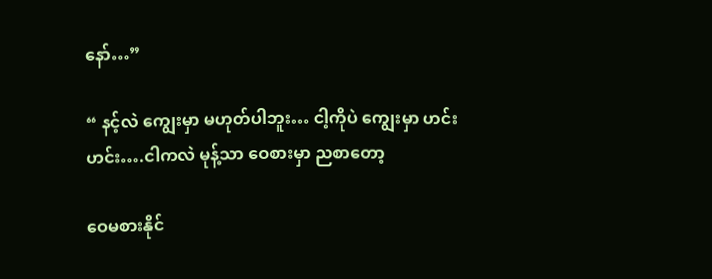နော်…”

“ နင့်လဲ ကျွေးမှာ မဟုတ်ပါဘူး… ငါ့ကိုပဲ ကျွေးမှာ ဟင်း ဟင်း….ငါကလဲ မုန့်သာ ဝေစားမှာ ညစာတော့

ဝေမစားနိုင်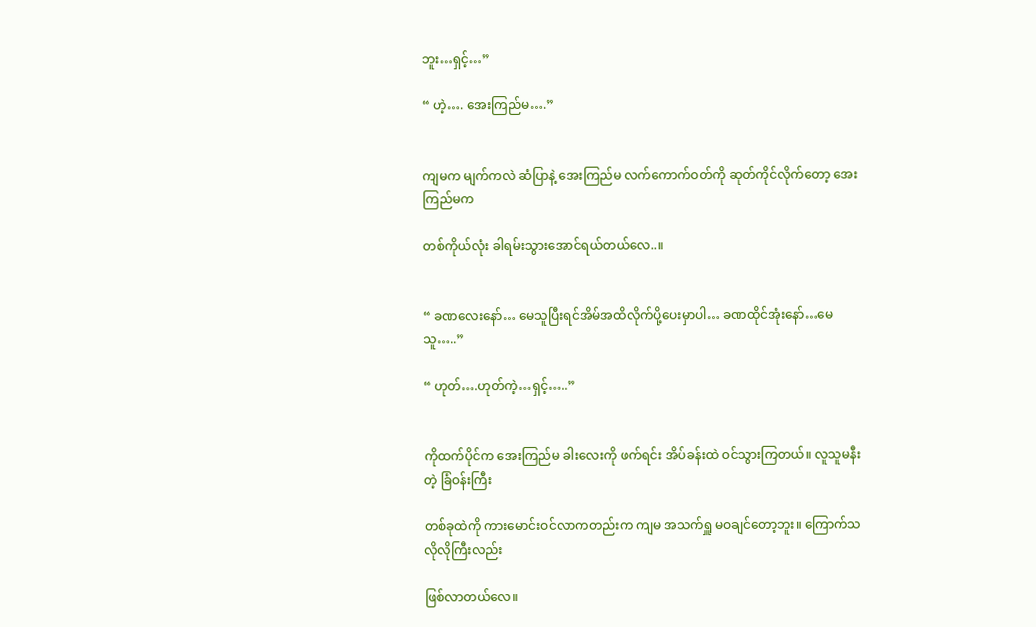ဘူး…ရှင့်…”

“ ဟဲ့…. အေးကြည်မ….”


ကျမက မျက်ကလဲ ဆံပြာနဲ့ အေးကြည်မ လက်ကောက်ဝတ်ကို ဆုတ်ကိုင်လိုက်တော့ အေးကြည်မက

တစ်ကိုယ်လုံး ခါရမ်းသွားအောင်ရယ်တယ်လေ..။


“ ခဏလေးနော်… မေသူပြီးရင်အိမ်အထိလိုက်ပို့ပေးမှာပါ… ခဏထိုင်အုံးနော်…မေသူ…..”

“ ဟုတ်….ဟုတ်ကဲ့…ရှင့်…..”


ကိုထက်ပိုင်က အေးကြည်မ ခါးလေးကို ဖက်ရင်း အိပ်ခန်းထဲ ဝင်သွားကြတယ်။ လူသူမနီးတဲ့ ခြံဝန်းကြီး

တစ်ခုထဲကို ကားမောင်းဝင်လာကတည်းက ကျမ အသက်ရှူ မဝချင်တော့ဘူး။ ကြောက်သလိုလိုကြီးလည်း

ဖြစ်လာတယ်လေ။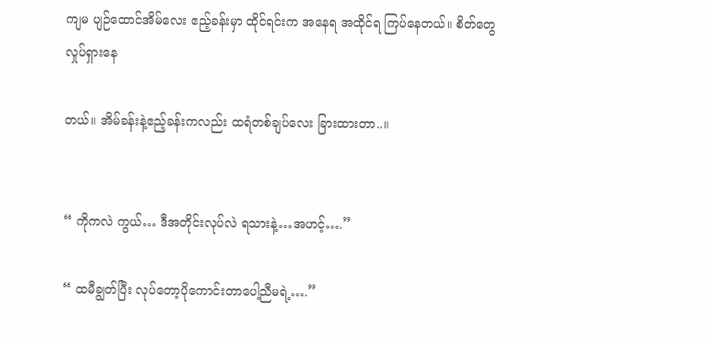ကျမ ပျဉ်ထောင်အိမ်လေး ဧည့်ခန်းမှာ ထိုင်ရင်းက အနေရ အထိုင်ရ ကြပ်နေတယ်။ စိတ်တွေ လှုပ်ရှားနေ

တယ်။ အိမ်ခန်းနဲ့ဧည့်ခန်းကလည်း ထရံတစ်ချပ်လေး ခြားထားတာ..။


“ ကိုကလဲ ကွယ်… ဒီအတိုင်းလုပ်လဲ ရသားနဲ့…အဟင့်….”

“ ထမီချွတ်ပြီး လုပ်တော့ပိုကောင်းတာပေါ့ညီမရဲ့….”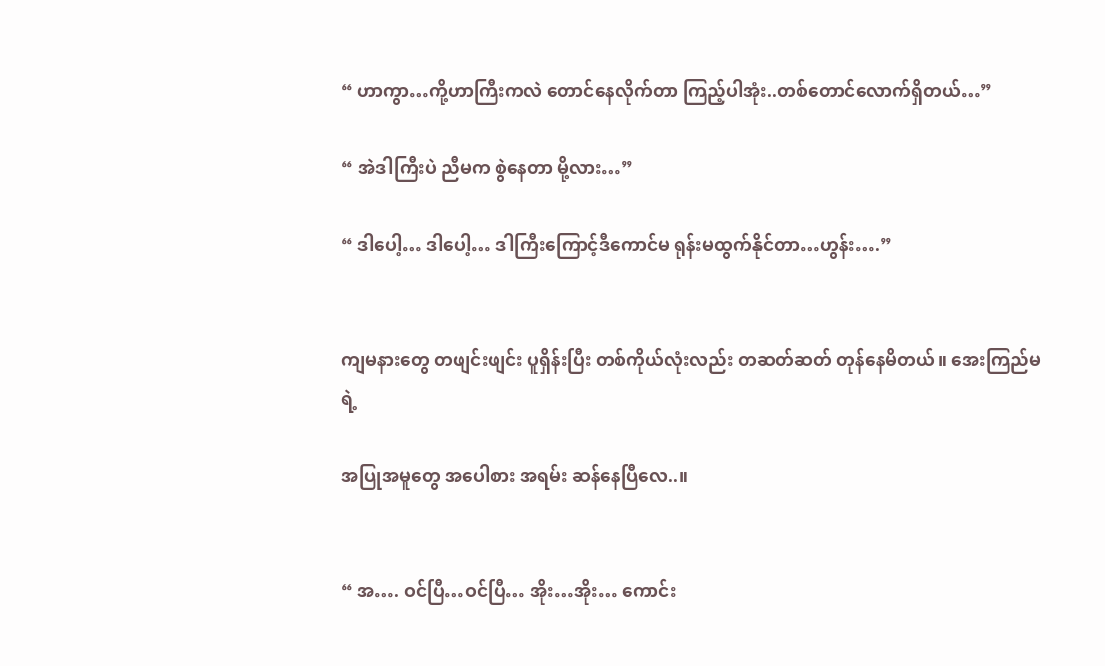“ ဟာကွာ…ကို့ဟာကြီးကလဲ တောင်နေလိုက်တာ ကြည့်ပါအုံး..တစ်တောင်လောက်ရှိတယ်…”

“ အဲဒါကြီးပဲ ညီမက စွဲနေတာ မို့လား…”

“ ဒါပေါ့… ဒါပေါ့… ဒါကြီးကြောင့်ဒီကောင်မ ရုန်းမထွက်နိုင်တာ…ဟွန်း….”


ကျမနားတွေ တဖျင်းဖျင်း ပူရှိန်းပြီး တစ်ကိုယ်လုံးလည်း တဆတ်ဆတ် တုန်နေမိတယ်။ အေးကြည်မရဲ့

အပြုအမူတွေ အပေါစား အရမ်း ဆန်နေပြီလေ..။


“ အ…. ဝင်ပြီ…ဝင်ပြီ… အိုး…အိုး… ကောင်း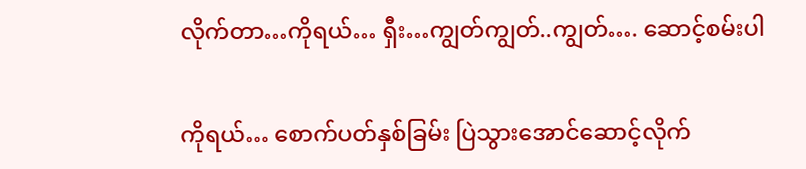လိုက်တာ…ကိုရယ်… ရှီး…ကျွတ်ကျွတ်..ကျွတ်…. ဆောင့်စမ်းပါ

ကိုရယ်… စောက်ပတ်နှစ်ခြမ်း ပြဲသွားအောင်ဆောင့်လိုက်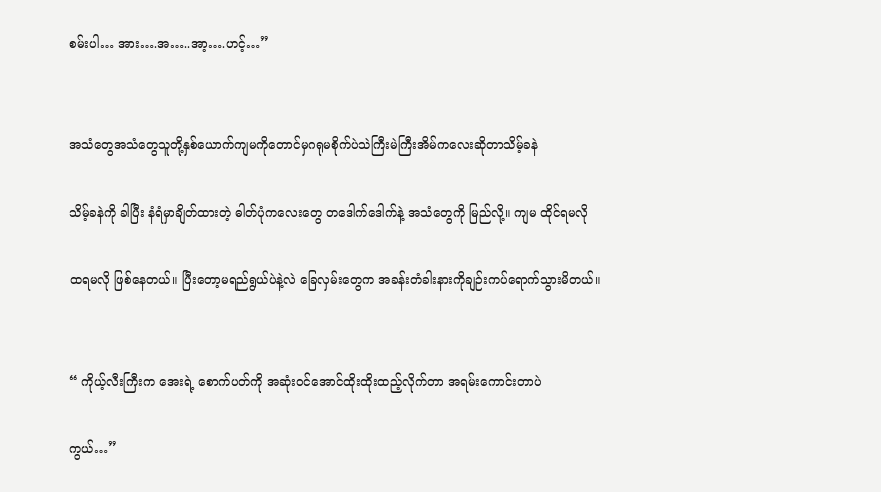စမ်းပါ… အား….အ…..အာ့….ဟင့်…”


အသံတွေအသံတွေသူတို့နှစ်ယောက်ကျမကိုတောင်မှဂရုမစိုက်ပဲသဲကြီးမဲကြီးအိမ်ကလေးဆိုတာသိမ့်ခနဲ

သိမ့်ခနဲကို ခါပြီး နံရံမှာချိတ်ထားတဲ့ ဓါတ်ပုံကလေးတွေ တဒေါက်ဒေါက်နဲ့ အသံတွေကို မြည်လို့။ ကျမ ထိုင်ရမလို

ထရမလို ဖြစ်နေတယ်။ ပြီးတော့မရည်ရွယ်ပဲနဲ့လဲ ခြေလှမ်းတွေက အခန်းတံခါးနားကိုချဉ်းကပ်ရောက်သွားမိတယ်။


“ ကိုယ့်လီးကြီးက အေးရဲ့ စောက်ပတ်ကို အဆုံးဝင်အောင်ထိုးထိုးထည့်လိုက်တာ အရမ်းကောင်းတာပဲ

ကွယ်…”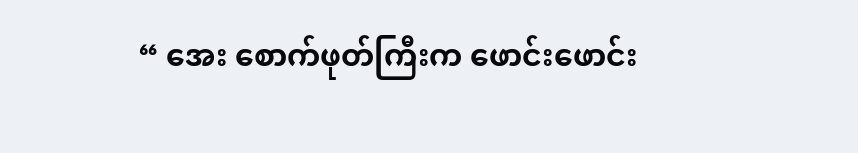“ အေး စောက်ဖုတ်ကြီးက ဖောင်းဖောင်း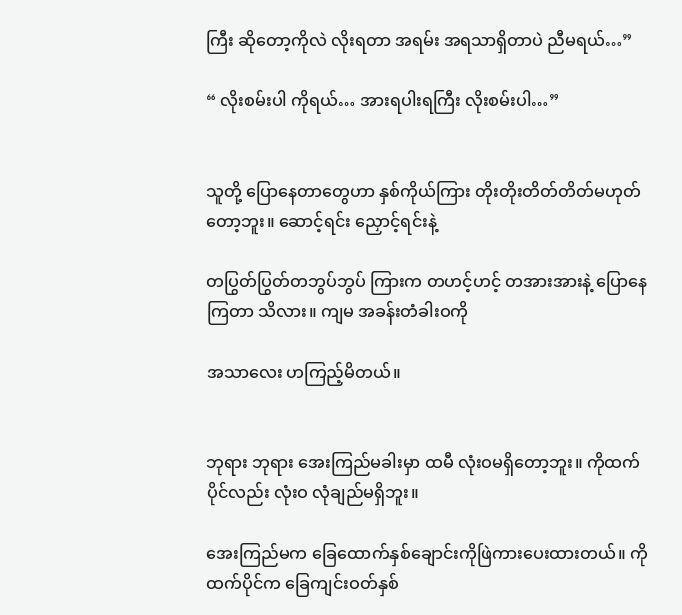ကြီး ဆိုတော့ကိုလဲ လိုးရတာ အရမ်း အရသာရှိတာပဲ ညီမရယ်…”

“ လိုးစမ်းပါ ကိုရယ်… အားရပါးရကြီး လိုးစမ်းပါ…”


သူတို့ ပြောနေတာတွေဟာ နှစ်ကိုယ်ကြား တိုးတိုးတိတ်တိတ်မဟုတ်တော့ဘူး။ ဆောင့်ရင်း ညှောင့်ရင်းနဲ့

တပြွတ်ပြွတ်တဘွပ်ဘွပ် ကြားက တဟင့်ဟင့် တအားအားနဲ့ ပြောနေကြတာ သိလား။ ကျမ အခန်းတံခါးဝကို

အသာလေး ဟကြည့်မိတယ်။


ဘုရား ဘုရား အေးကြည်မခါးမှာ ထမီ လုံးဝမရှိတော့ဘူး။ ကိုထက်ပိုင်လည်း လုံးဝ လုံချည်မရှိဘူး။

အေးကြည်မက ခြေထောက်နှစ်ချောင်းကိုဖြဲကားပေးထားတယ်။ ကိုထက်ပိုင်က ခြေကျင်းဝတ်နှစ်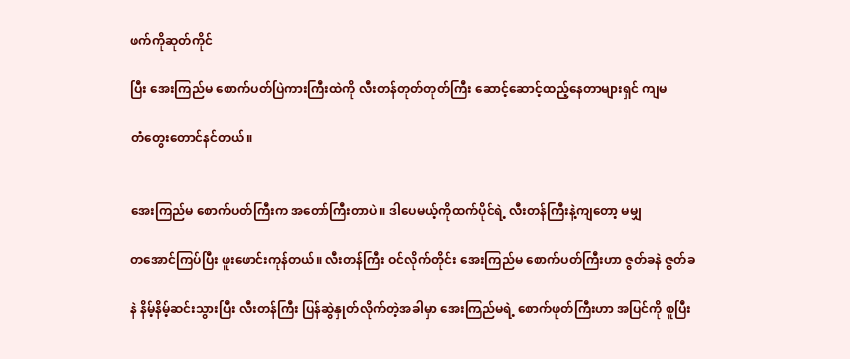ဖက်ကိုဆုတ်ကိုင်

ပြီး အေးကြည်မ စောက်ပတ်ပြဲကားကြီးထဲကို လီးတန်တုတ်တုတ်ကြီး ဆောင့်ဆောင့်ထည့်နေတာများရှင် ကျမ

တံတွေးတောင်နင်တယ်။


အေးကြည်မ စောက်ပတ်ကြီးက အတော်ကြီးတာပဲ။ ဒါပေမယ့်ကိုထက်ပိုင်ရဲ့ လီးတန်ကြီးနဲ့ကျတော့ မမျှ

တအောင်ကြပ်ပြီး ဖူးဖောင်းကုန်တယ်။ လီးတန်ကြီး ဝင်လိုက်တိုင်း အေးကြည်မ စောက်ပတ်ကြီးဟာ ဇွတ်ခနဲ ဇွတ်ခ

နဲ နိမ့်နိမ့်ဆင်းသွားပြီး လီးတန်ကြီး ပြန်ဆွဲနှုတ်လိုက်တဲ့အခါမှာ အေးကြည်မရဲ့ စောက်ဖုတ်ကြီးဟာ အပြင်ကို စူပြီး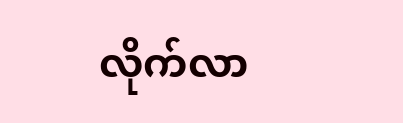လိုက်လာ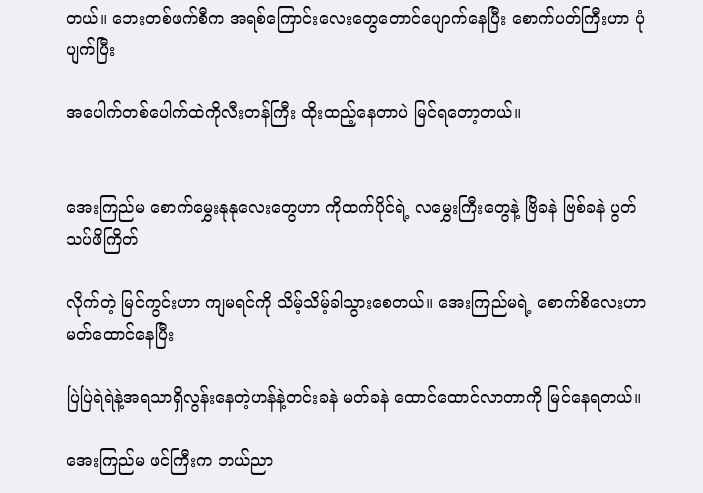တယ်။ ဘေးတစ်ဖက်စီက အရစ်ကြောင်းလေးတွေတောင်ပျောက်နေပြီး စောက်ပတ်ကြီးဟာ ပုံပျက်ပြီး

အပေါက်တစ်ပေါက်ထဲကိုလီးတန်ကြီး ထိုးထည့်နေတာပဲ မြင်ရတော့တယ်။


အေးကြည်မ စောက်မွှေးနုနုလေးတွေဟာ ကိုထက်ပိုင်ရဲ့ လမွှေးကြီးတွေနဲ့ ဗြိခနဲ ဗြစ်ခနဲ ပွတ်သပ်ဖိကြိတ်

လိုက်တဲ့ မြင်ကွင်းဟာ ကျမရင်ကို သိမ့်သိမ့်ခါသွားစေတယ်။ အေးကြည်မရဲ့ စောက်စိလေးဟာ မတ်ထောင်နေပြီး

ပြဲပြဲရဲရဲနဲ့အရသာရှိလွန်းနေတဲ့ဟန်နဲ့တင်းခနဲ မတ်ခနဲ ထောင်ထောင်လာတာကို မြင်နေရတယ်။

အေးကြည်မ ဖင်ကြီးက ဘယ်ညာ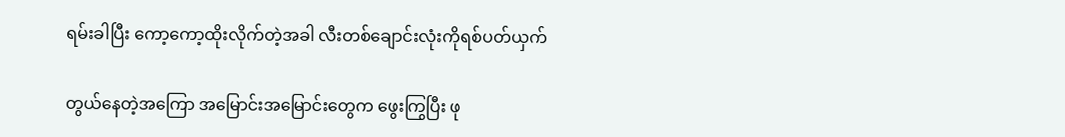ရမ်းခါပြီး ကော့ကော့ထိုးလိုက်တဲ့အခါ လီးတစ်ချောင်းလုံးကိုရစ်ပတ်ယှက်

တွယ်နေတဲ့အကြော အမြောင်းအမြောင်းတွေက ဖွေးကြွပြီး ဖု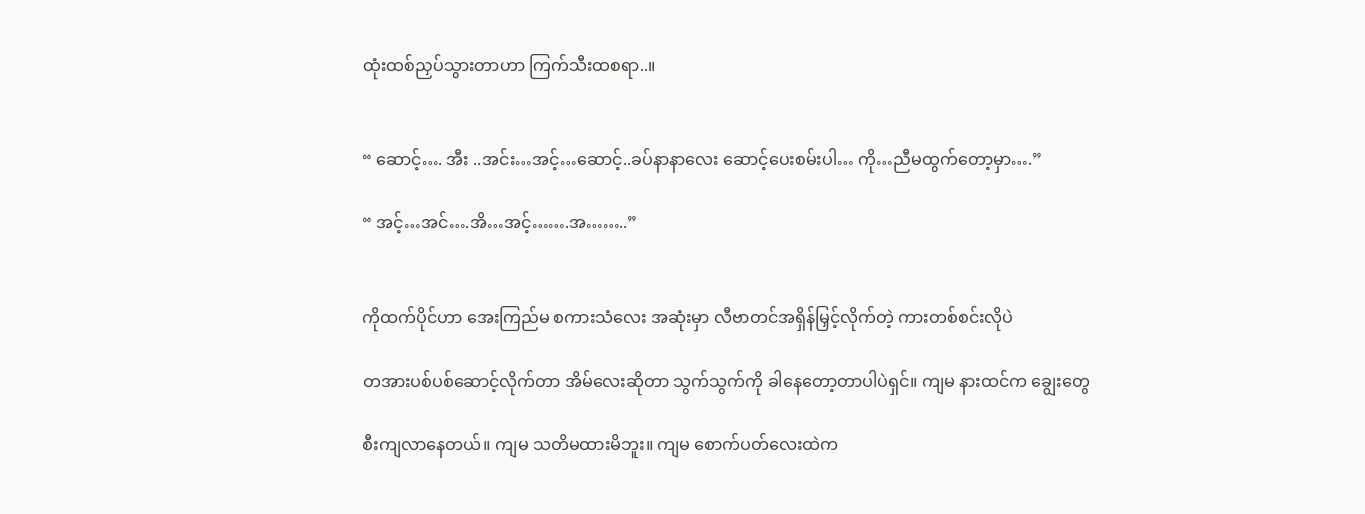ထုံးထစ်ညှပ်သွားတာဟာ ကြက်သီးထစရာ..။


“ ဆောင့်…. အီး ..အင်း…အင့်…ဆောင့်..ခပ်နာနာလေး ဆောင့်ပေးစမ်းပါ… ကို…ညီမထွက်တော့မှာ….”

“ အင့်…အင်….အိ…အင့်…….အ……..”


ကိုထက်ပိုင်ဟာ အေးကြည်မ စကားသံလေး အဆုံးမှာ လီဗာတင်အရှိန်မြှင့်လိုက်တဲ့ ကားတစ်စင်းလိုပဲ

တအားပစ်ပစ်ဆောင့်လိုက်တာ အိမ်လေးဆိုတာ သွက်သွက်ကို ခါနေတော့တာပါပဲရှင်။ ကျမ နားထင်က ချွေးတွေ

စီးကျလာနေတယ်။ ကျမ သတိမထားမိဘူး။ ကျမ စောက်ပတ်လေးထဲက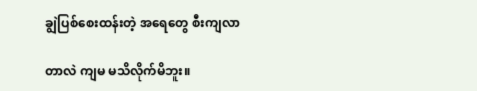ချွဲပြစ်စေးထန်းတဲ့ အရေတွေ စီးကျလာ

တာလဲ ကျမ မသိလိုက်မိဘူး။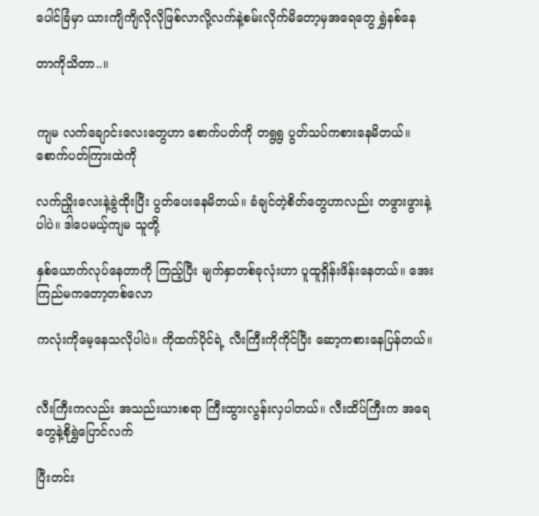ပေါင်ခြံမှာ ယားကျိကျိလိုလိုဖြစ်လာလို့လက်နဲ့စမ်းလိုက်မိတော့မှအရေတွေ ရွှဲနစ်နေ

တာကိုသိတာ..။


ကျမ လက်ချောင်းလေးတွေဟာ စောက်ပတ်ကို တရွရွ ပွတ်သပ်ကစားနေမိတယ်။ စောက်ပတ်ကြားထဲကို

လက်ညှိုးလေးနဲ့ခွဲထိုးပြီး ပွတ်ပေးနေမိတယ်။ ခံချင်တဲ့စိတ်တွေဟာလည်း တဖွားဖွားနဲ့ပါပဲ။ ဒါပေမယ့်ကျမ သူတို့

နှစ်ယောက်လုပ်နေတာကို ကြည့်ပြီး မျက်နှာတစ်ခုလုံးဟာ ပူထူရှိန်းဖိန်းနေတယ်။ အေးကြည်မကတော့တစ်လော

ကလုံးကိုမေ့နေသလိုပါပဲ။ ကိုထက်ပိုင်ရဲ့ လီးကြီးကိုကိုင်ပြီး ဆော့ကစားနေပြန်တယ်။


လီးကြီးကလည်း အသည်းယားစရာ ကြီးထွားလွန်းလှပါတယ်။ လီးထိပ်ကြီးက အရေတွေနဲ့စိုရွှဲပြောင်လက်

ပြီးတင်း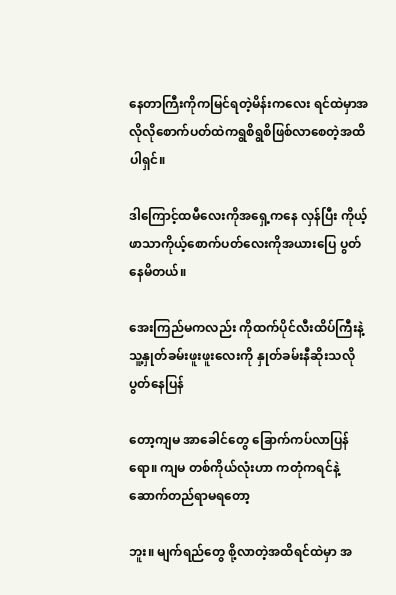နေတာကြီးကိုကမြင်ရတဲ့မိန်းကလေး ရင်ထဲမှာအလိုလိုစောက်ပတ်ထဲကရွစိရွစိဖြစ်လာစေတဲ့အထိပါရှင်။

ဒါကြောင့်ထမီလေးကိုအရှေ့ကနေ လှန်ပြီး ကိုယ့်ဖာသာကိုယ့်စောက်ပတ်လေးကိုအယားပြေ ပွတ်နေမိတယ်။

အေးကြည်မကလည်း ကိုထက်ပိုင်လီးထိပ်ကြီးနဲ့ သူ့နှုတ်ခမ်းဖူးဖူးလေးကို နှုတ်ခမ်းနီဆိုးသလို ပွတ်နေပြန်

တော့ကျမ အာခေါင်တွေ ခြောက်ကပ်လာပြန်ရော။ ကျမ တစ်ကိုယ်လုံးဟာ ကတုံကရင်နဲ့ဆောက်တည်ရာမရတော့

ဘူး။ မျက်ရည်တွေ စို့လာတဲ့အထိရင်ထဲမှာ အ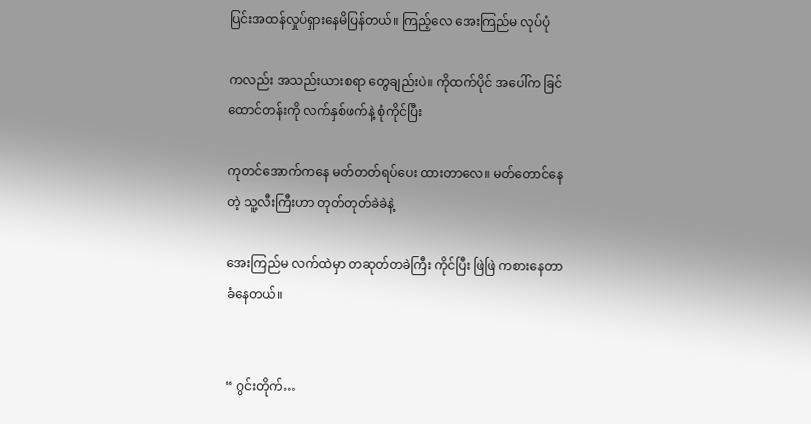ပြင်းအထန်လှုပ်ရှားနေမိပြန်တယ်။ ကြည့်လေ အေးကြည်မ လုပ်ပုံ

ကလည်း အသည်းယားစရာ တွေချည်းပဲ။ ကိုထက်ပိုင် အပေါ်က ခြင်ထောင်တန်းကို လက်နှစ်ဖက်နဲ့ စုံကိုင်ပြီး

ကုတင်အောက်ကနေ မတ်တတ်ရပ်ပေး ထားတာလေ။ မတ်တောင်နေတဲ့ သူ့လီးကြီးဟာ တုတ်တုတ်ခဲခဲနဲ့

အေးကြည်မ လက်ထဲမှာ တဆုတ်တခဲကြီး ကိုင်ပြီး ဖြဲဖြဲ ကစားနေတာ ခံနေတယ်။


“ ဂွင်းတိုက်…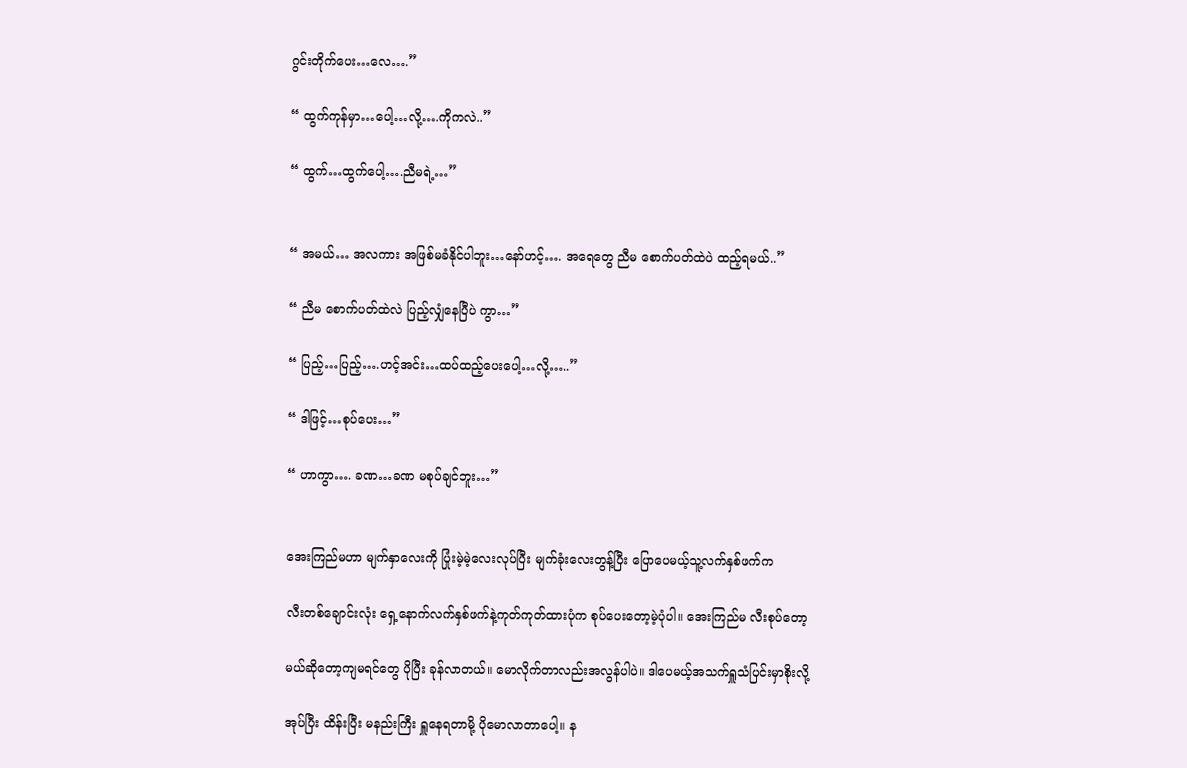ဂွင်းတိုက်ပေး…လေ….”

“ ထွက်ကုန်မှာ…ပေါ့…လို့….ကိုကလဲ..”

“ ထွက်…ထွက်ပေါ့….ညီမရဲ့…”


“ အမယ်… အလကား အဖြစ်မခံနိုင်ပါဘူး…နော်ဟင့်…. အရေတွေ ညီမ စောက်ပတ်ထဲပဲ ထည့်ရမယ်..”

“ ညီမ စောက်ပတ်ထဲလဲ ပြည့်လျှံနေပြီပဲ ကွာ…”

“ ပြည့်…ပြည့်….ဟင့်အင်း…ထပ်ထည့်ပေးပေါ့…လို့…..”

“ ဒါဖြင့်…စုပ်ပေး…”

“ ဟာကွာ…. ခဏ…ခဏ မစုပ်ချင်ဘူး…”


အေးကြည်မဟာ မျက်နှာလေးကို ပြုံးမဲ့မဲ့လေးလုပ်ပြီး မျက်ခုံးလေးတွန့်ပြီး ပြောပေမယ့်သူ့လက်နှစ်ဖက်က

လီးတစ်ချောင်းလုံး ရှေ့နောက်လက်နှစ်ဖက်နဲ့ကုတ်ကုတ်ထားပုံက စုပ်ပေးတော့မဲ့ပုံပါ။ အေးကြည်မ လီးစုပ်တော့

မယ်ဆိုတော့ကျမရင်တွေ ပိုပြီး ခုန်လာတယ်။ မောလိုက်တာလည်းအလွန်ပါပဲ။ ဒါပေမယ့်အသက်ရှူသံပြင်းမှာစိုးလို့

အုပ်ပြီး ထိန်းပြီး မနည်းကြီး ရှူနေရတာမို့ ပိုမောလာတာပေါ့။ န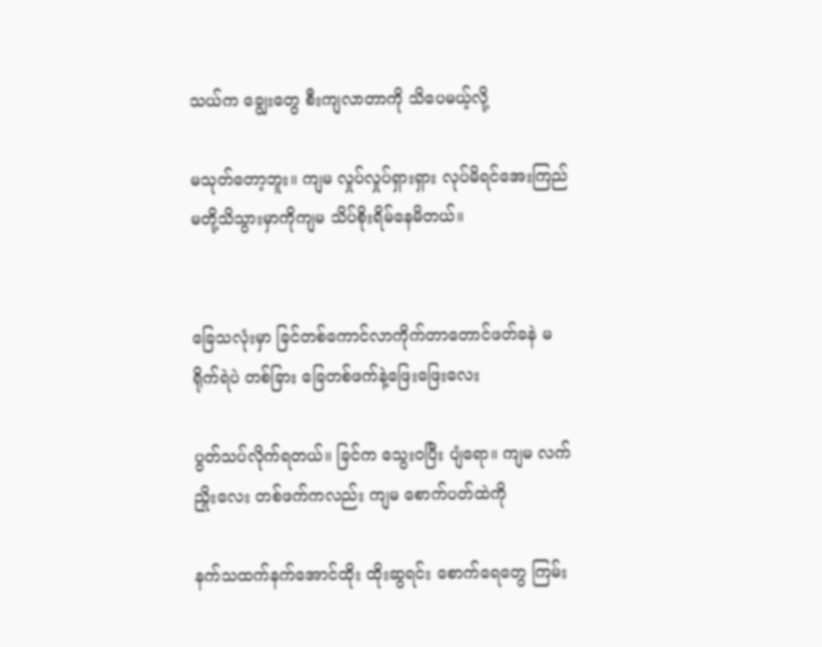သယ်က ချွေးတွေ စီးကျလာတာကို သိပေမယ့်လို့

မသုတ်တော့ဘူး။ ကျမ လှုပ်လှုပ်ရှားရှား လုပ်မိရင်အေးကြည်မတို့သိသွားမှာကိုကျမ သိပ်စိုးရိမ်နေမိတယ်။


ခြေသလုံးမှာ ခြင်တစ်ကောင်လာကိုက်တာတောင်ဖတ်ခနဲ မရိုက်ရဲပဲ တစ်ခြား ခြေတစ်ဖက်နဲ့ဖြေးဖြေးလေး

ပွတ်သပ်လိုက်ရတယ်။ ခြင်က သွေးဝပြီး ပျံရော။ ကျမ လက်ညှိုးလေး တစ်ဖက်ကလည်း ကျမ စောက်ပတ်ထဲကို

နက်သထက်နက်အောင်ထိုး ထိုးဆွရင်း စောက်ရေတွေ ကြမ်း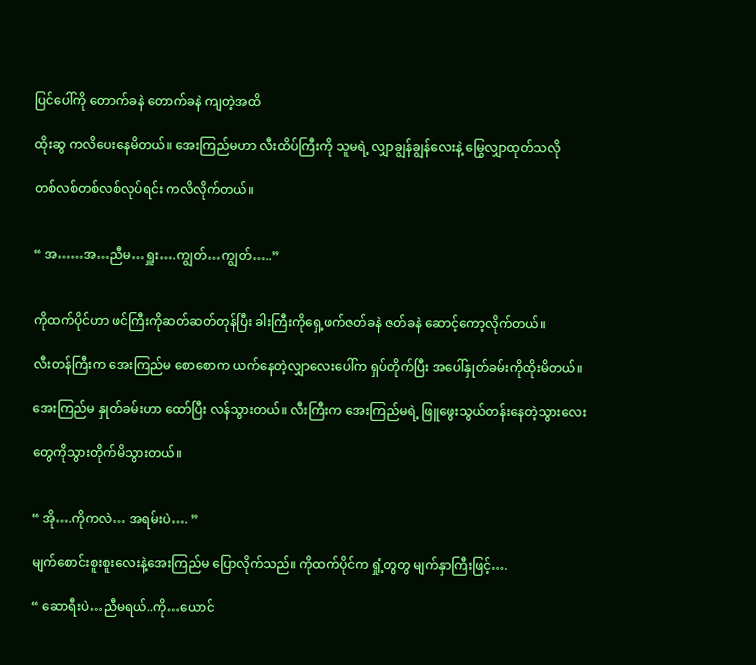ပြင်ပေါ်ကို တောက်ခနဲ တောက်ခနဲ ကျတဲ့အထိ

ထိုးဆွ ကလိပေးနေမိတယ်။ အေးကြည်မဟာ လီးထိပ်ကြီးကို သူမရဲ့ လျှာချွန်ချွန်လေးနဲ့ မြွေလျှာထုတ်သလို

တစ်လစ်တစ်လစ်လုပ်ရင်း ကလိလိုက်တယ်။


“ အ……အ…ညီမ…ရှူး….ကျွတ်…ကျွတ်…..”


ကိုထက်ပိုင်ဟာ ဖင်ကြီးကိုဆတ်ဆတ်တုန်ပြီး ခါးကြီးကိုရှေ့ဖက်ဇတ်ခနဲ ဇတ်ခနဲ ဆောင့်ကော့လိုက်တယ်။

လီးတန်ကြီးက အေးကြည်မ စောစောက ယက်နေတဲ့လျှာလေးပေါ်က ရှပ်တိုက်ပြီး အပေါ်နှုတ်ခမ်းကိုထိုးမိတယ်။

အေးကြည်မ နှုတ်ခမ်းဟာ ထော်ပြီး လန်သွားတယ်။ လီးကြီးက အေးကြည်မရဲ့ ဖြူဖွေးသွယ်တန်းနေတဲ့သွားလေး

တွေကိုသွားတိုက်မိသွားတယ်။


“ အို….ကိုကလဲ… အရမ်းပဲ…. ”

မျက်စောင်းစူးစူးလေးနဲ့အေးကြည်မ ပြောလိုက်သည်။ ကိုထက်ပိုင်က ရှုံ့တွတွ မျက်နှာကြီးဖြင့်….

“ ဆောရီးပဲ…ညီမရယ်..ကို…ယောင်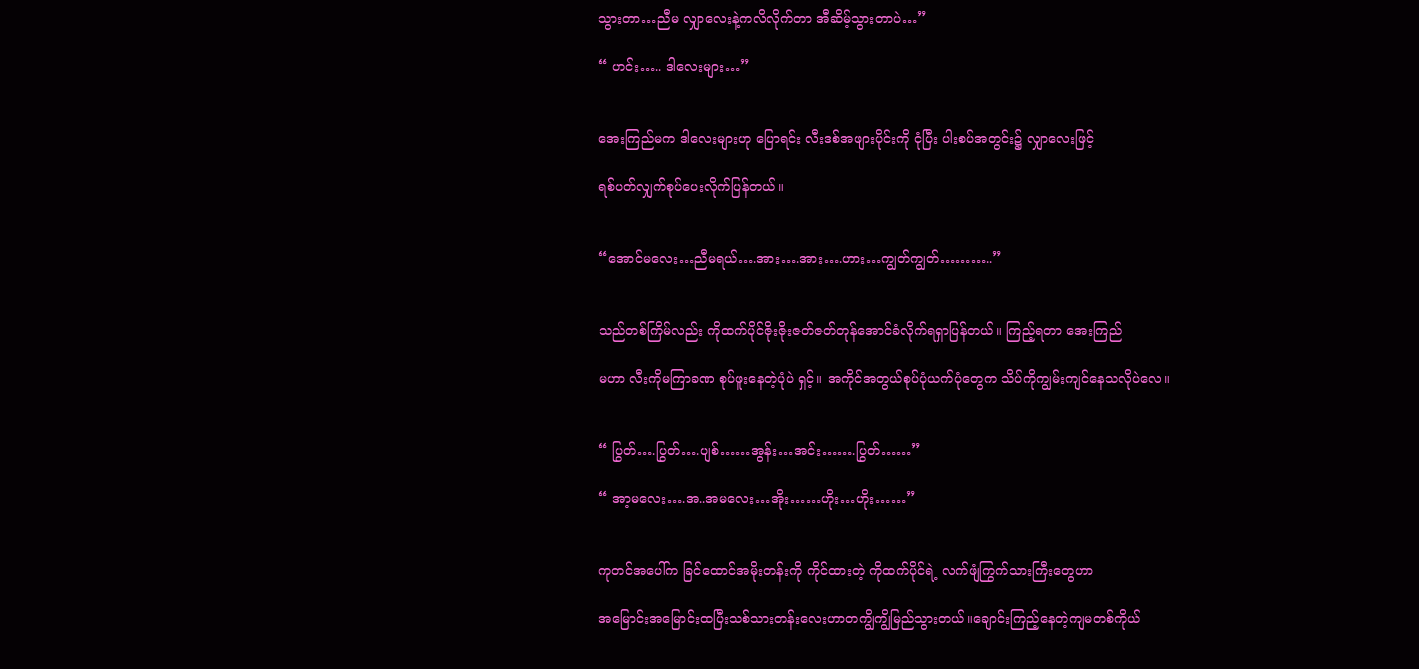သွားတာ…ညီမ လျှာလေးနဲ့ကလိလိုက်တာ အီဆိမ့်သွားတာပဲ…”

“ ဟင်း….. ဒါလေးများ…”


အေးကြည်မက ဒါလေးများဟု ပြောရင်း လီးဒစ်အဖျားပိုင်းကို ငုံပြီး ပါးစပ်အတွင်း၌ လျှာလေးဖြင့်

ရစ်ပတ်လျှက်စုပ်ပေးလိုက်ပြန်တယ်။


“အောင်မလေး…ညီမရယ်….အား….အား….ဟား…ကျွတ်ကျွတ်………..”


သည်တစ်ကြိမ်လည်း ကိုထက်ပိုင်ဇိုးဇိုးဇတ်ဇတ်တုန်အောင်ခံလိုက်ရရှာပြန်တယ်။ ကြည့်ရတာ အေးကြည်

မဟာ လီးကိုမကြာခဏ စုပ်ဖူးနေတဲ့ပုံပဲ ရှင့်။ အကိုင်အတွယ်စုပ်ပုံယက်ပုံတွေက သိပ်ကိုကျွမ်းကျင်နေသလိုပဲလေ။


“ ပြွတ်….ပြွတ်….ပျစ်……အွန်း…အင်း…….ပြွတ်……”

“ အာ့မလေး….အ..အမလေး…အိုး……ဟိုး…ဟိုး……”


ကုတင်အပေါ်က ခြင်ထောင်အမိုးတန်းကို ကိုင်ထားတဲ့ ကိုထက်ပိုင်ရဲ့ လက်ဖျံကြွက်သားကြီးတွေဟာ

အမြောင်းအမြောင်းထပြီးသစ်သားတန်းလေးဟာတကျွိကျွိမြည်သွားတယ်။ချောင်းကြည့်နေတဲ့ကျမတစ်ကိုယ်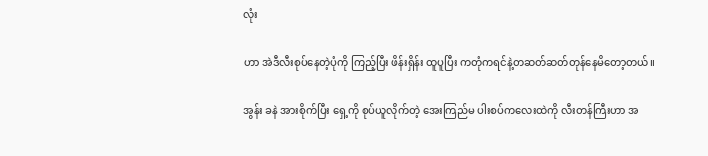လုံး

ဟာ အဲဒီလီးစုပ်နေတဲ့ပုံကို ကြည့်ပြီး ဖိန်းရှိန်း ထူပူပြီး ကတုံကရင်နဲ့တဆတ်ဆတ်တုန်နေမိတော့တယ်။

အွန်း ခနဲ အားစိုက်ပြီး ရှေ့ကို စုပ်ယူလိုက်တဲ့ အေးကြည်မ ပါးစပ်ကလေးထဲကို လီးတန်ကြီးဟာ အ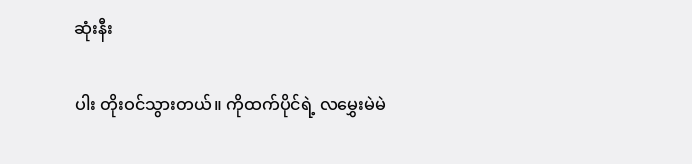ဆုံးနီး

ပါး တိုးဝင်သွားတယ်။ ကိုထက်ပိုင်ရဲ့ လမွှေးမဲမဲ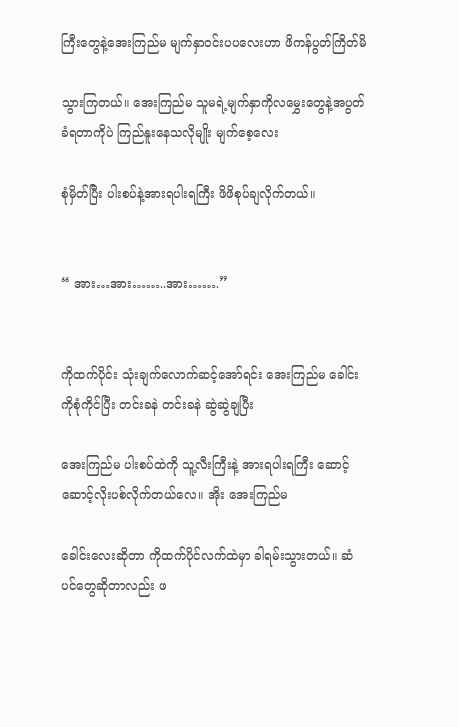ကြီးတွေနဲ့အေးကြည်မ မျက်နှာဝင်းပပလေးဟာ ဖိကန်ပွတ်ကြိတ်မိ

သွားကြတယ်။ အေးကြည်မ သူမရဲ့မျက်နှာကိုလမွှေးတွေနဲ့အပွတ်ခံရတာကိုပဲ ကြည်နူးနေသလိုမျိုး မျက်စေ့လေး

စုံမှိတ်ပြီး ပါးစပ်နဲ့အားရပါးရကြီး ဖိဖိစုပ်ချလိုက်တယ်။


“ အား…အား……..အား…….”


ကိုထက်ပိုင်း သုံးချက်လောက်ဆင့်အော်ရင်း အေးကြည်မ ခေါင်းကိုစုံကိုင်ပြီး တင်းခနဲ တင်းခနဲ ဆွဲဆွဲချပြီး

အေးကြည်မ ပါးစပ်ထဲကို သူ့လီးကြီးနဲ့ အားရပါးရကြီး ဆောင့်ဆောင့်လိုးပစ်လိုက်တယ်လေ။ အိုး အေးကြည်မ

ခေါင်းလေးဆိုတာ ကိုထက်ပိုင်လက်ထဲမှာ ခါရမ်းသွားတယ်။ ဆံပင်တွေဆိုတာလည်း ဖ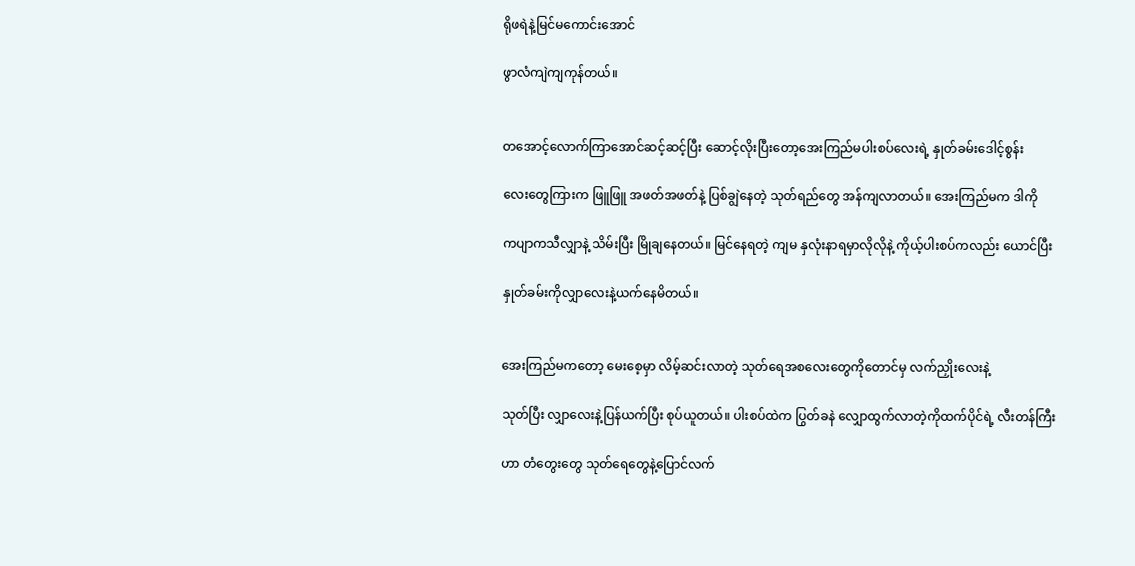ရိုဖရဲနဲ့မြင်မကောင်းအောင်

ဖွာလံကျဲကျကုန်တယ်။


တအောင့်လောက်ကြာအောင်ဆင့်ဆင့်ပြီး ဆောင့်လိုးပြီးတော့အေးကြည်မပါးစပ်လေးရဲ့ နှုတ်ခမ်းဒေါင့်စွန်း

လေးတွေကြားက ဖြူဖြူ အဖတ်အဖတ်နဲ့ ပြစ်ချွဲနေတဲ့ သုတ်ရည်တွေ အန်ကျလာတယ်။ အေးကြည်မက ဒါကို

ကပျာကသီလျှာနဲ့ သိမ်းပြီး မြိုချနေတယ်။ မြင်နေရတဲ့ ကျမ နှလုံးနာရမှာလိုလိုနဲ့ ကိုယ့်ပါးစပ်ကလည်း ယောင်ပြီး

နှုတ်ခမ်းကိုလျှာလေးနဲ့ယက်နေမိတယ်။


အေးကြည်မကတော့ မေးစေ့မှာ လိမ့်ဆင်းလာတဲ့ သုတ်ရေအစလေးတွေကိုတောင်မှ လက်ညှိုးလေးနဲ့

သုတ်ပြီး လျှာလေးနဲ့ပြန်ယက်ပြီး စုပ်ယူတယ်။ ပါးစပ်ထဲက ပြွတ်ခနဲ လျှောထွက်လာတဲ့ကိုထက်ပိုင်ရဲ့ လီးတန်ကြီး

ဟာ တံတွေးတွေ သုတ်ရေတွေနဲ့ပြောင်လက်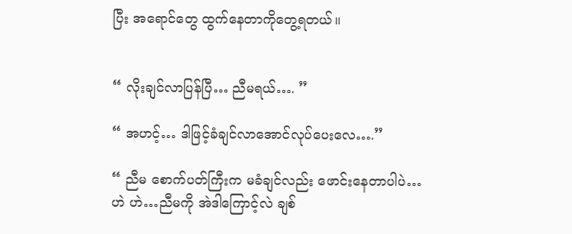ပြီး အရောင်တွေ ထွက်နေတာကိုတွေ့ရတယ်။


“ လိုးချင်လာပြန်ပြီ… ညီမရယ်…. ”

“ အဟင့်… ဒါဖြင့်ခံချင်လာအောင်လုပ်ပေးလေ….”

“ ညီမ စောက်ပတ်ကြီးက မခံချင်လည်း ဖောင်းနေတာပါပဲ… ဟဲ ဟဲ…ညီမကို အဲဒါကြောင့်လဲ ချစ်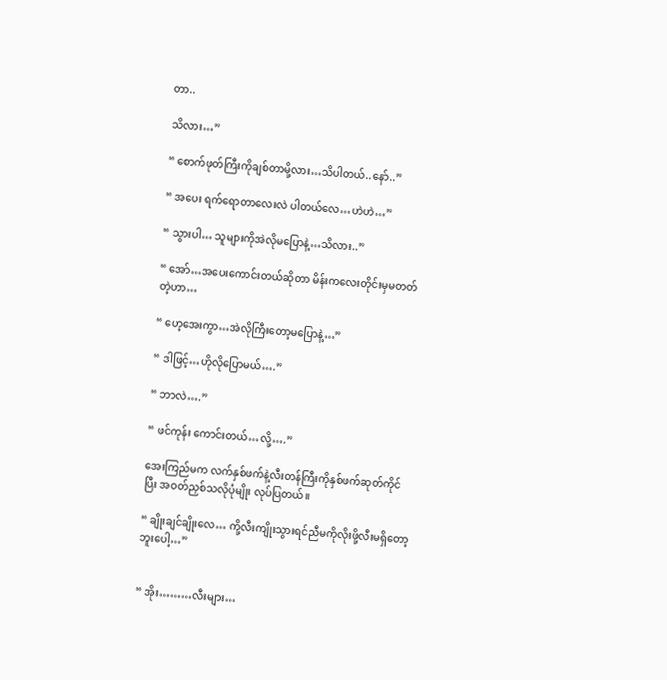တာ..

သိလား…”

“ စောက်ဖုတ်ကြီးကိုချစ်တာမို့လား…သိပါတယ်..နော်..”

“ အပေး ရက်ရောတာလေးလဲ ပါတယ်လေ…ဟဲဟဲ…”

“ သွားပါ… သူများကိုအဲလိုမပြောနဲ့…သိလား..”

“ အော်…အပေးကောင်းတယ်ဆိုတာ မိန်းကလေးတိုင်းမှမတတ်တဲ့ဟာ…

“ ဟေ့အေးကွာ…အဲလိုကြီးတော့မပြောနဲ့…”

“ ဒါဖြင့်…ဟိုလိုပြောမယ်….”

“ ဘာလဲ….”

“ ဖင်ကုန်း ကောင်းတယ်…လို့….”

အေးကြည်မက လက်နှစ်ဖက်နဲ့လီးတန်ကြီးကိုနှစ်ဖက်ဆုတ်ကိုင်ပြီး အဝတ်ညှစ်သလိုပုံမျိုး လုပ်ပြတယ်။

“ ချိုးချင်ချိုးလေ… ကို့လီးကျိုးသွားရင်ညီမကိုလိုးဖို့လီးမရှိတော့ဘူးပေါ့…”


“ အိုး………လီးများ…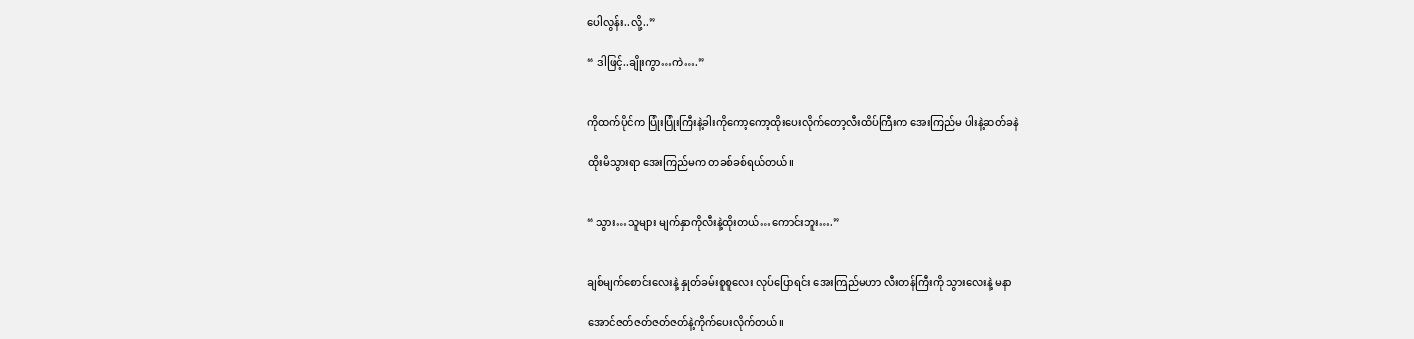ပေါလွန်း..လို့..”

“ ဒါဖြင့်..ချိုးကွာ…ကဲ….”


ကိုထက်ပိုင်က ပြုံးပြုံးကြီးနဲ့ခါးကိုကော့ကော့ထိုးပေးလိုက်တော့လီးထိပ်ကြီးက အေးကြည်မ ပါးနဲ့ဆတ်ခနဲ

ထိုးမိသွားရာ အေးကြည်မက တခစ်ခစ်ရယ်တယ်။


“ သွား…သူများ မျက်နှာကိုလီးနဲ့ထိုးတယ်…ကောင်းဘူး….”


ချစ်မျက်စောင်းလေးနဲ့ နှုတ်ခမ်းစူစူလေး လုပ်ပြောရင်း အေးကြည်မဟာ လီးတန်ကြီးကို သွားလေးနဲ့ မနာ

အောင်ဇတ်ဇတ်ဇတ်ဇတ်နဲ့ကိုက်ပေးလိုက်တယ်။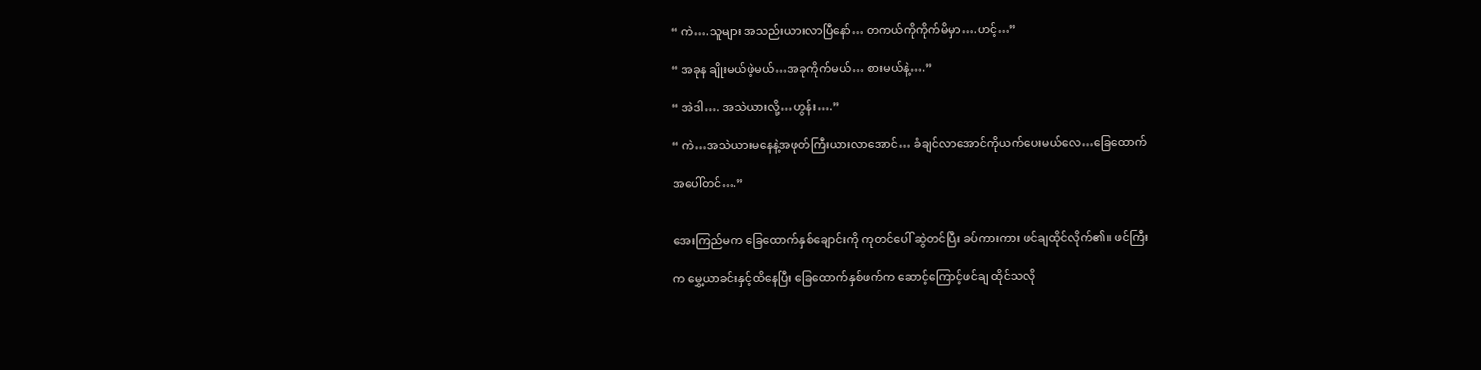“ ကဲ….သူများ အသည်းယားလာပြီနော်… တကယ်ကိုကိုက်မိမှာ….ဟင့်…”

“ အခုန ချိုးမယ်ဖဲ့မယ်…အခုကိုက်မယ်… စားမယ်နဲ့….”

“ အဲဒါ…. အသဲယားလို့…ဟွန်း….”

“ ကဲ…အသဲယားမနေနဲ့အဖုတ်ကြီးယားလာအောင်… ခံချင်လာအောင်ကိုယက်ပေးမယ်လေ…ခြေထောက်

အပေါ်တင်….”


အေးကြည်မက ခြေထောက်နှစ်ချောင်းကို ကုတင်ပေါ် ဆွဲတင်ပြီး ခပ်ကားကား ဖင်ချထိုင်လိုက်၏။ ဖင်ကြီး

က မွှေ့ယာခင်းနှင့်ထိနေပြီး ခြေထောက်နှစ်ဖက်က ဆောင့်ကြောင့်ဖင်ချ ထိုင်သလို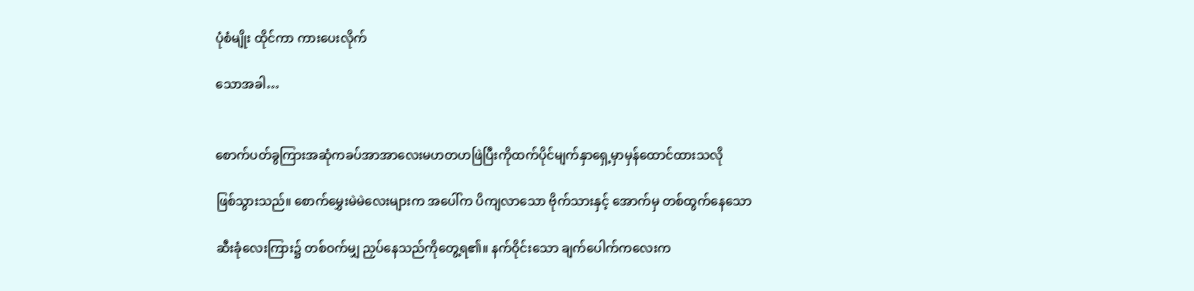ပုံစံမျိုး ထိုင်ကာ ကားပေးလိုက်

သောအခါ…


စောက်ပတ်ခွကြားအဆုံကခပ်အာအာလေးမဟတဟဖြဲပြီးကိုထက်ပိုင်မျက်နှာရှေ့မှာမှန်ထောင်ထားသလို

ဖြစ်သွားသည်။ စောက်မွှေးမဲမဲလေးများက အပေါ်က ပိကျလာသော ဗိုက်သားနှင့် အောက်မှ တစ်ထွက်နေသော

ဆီးခုံလေးကြား၌ တစ်ဝက်မျှ ညှပ်နေသည်ကိုတွေ့ရ၏။ နက်ဝိုင်းသော ချက်ပေါက်ကလေးက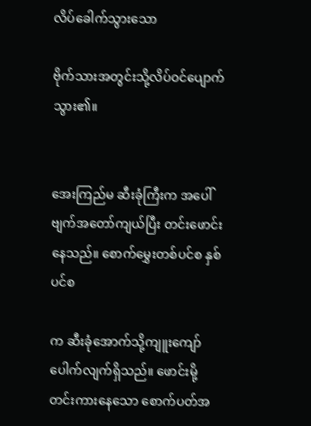လိပ်ခေါက်သွားသော

ဗိုက်သားအတွင်းသို့လိပ်ဝင်ပျောက်သွား၏။


အေးကြည်မ ဆီးခုံကြီးက အပေါ်ဗျက်အတော်ကျယ်ပြီး တင်းဖောင်းနေသည်။ စောက်မွှေးတစ်ပင်စ နှစ်ပင်စ

က ဆီးခုံအောက်သို့ကျူးကျော်ပေါက်လျက်ရှိသည်။ ဖောင်းမို့တင်းကားနေသော စောက်ပတ်အ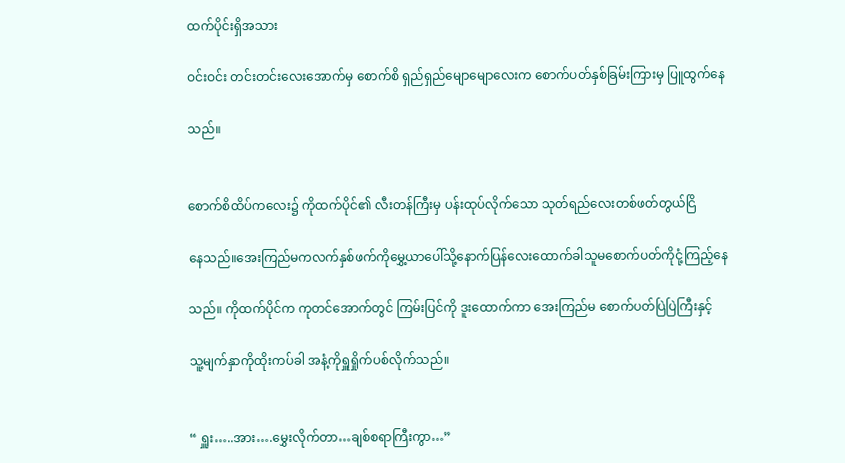ထက်ပိုင်းရှိအသား

ဝင်းဝင်း တင်းတင်းလေးအောက်မှ စောက်စိ ရှည်ရှည်မျောမျောလေးက စောက်ပတ်နှစ်ခြမ်းကြားမှ ပြူထွက်နေ

သည်။


စောက်စိထိပ်ကလေး၌ ကိုထက်ပိုင်၏ လီးတန်ကြီးမှ ပန်းထုပ်လိုက်သော သုတ်ရည်လေးတစ်ဖတ်တွယ်ငြိ

နေသည်။အေးကြည်မကလက်နှစ်ဖက်ကိုမွှေ့ယာပေါ်သို့နောက်ပြန်လေးထောက်ခါသူမစောက်ပတ်ကိုငုံ့ကြည့်နေ

သည်။ ကိုထက်ပိုင်က ကုတင်အောက်တွင် ကြမ်းပြင်ကို ဒူးထောက်ကာ အေးကြည်မ စောက်ပတ်ပြဲပြဲကြီးနှင့်

သူ့မျက်နှာကိုထိုးကပ်ခါ အနံ့ကိုရှူရှိုက်ပစ်လိုက်သည်။


“ ရှူး…..အား….မွှေးလိုက်တာ…ချစ်စရာကြီးကွာ…”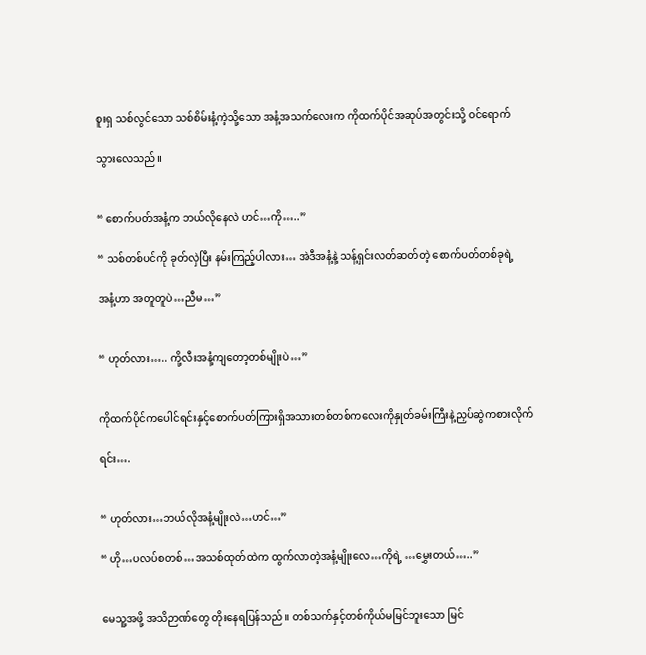စူးရှ သစ်လွင်သော သစ်စိမ်းနံ့ကဲ့သို့သော အနံ့အသက်လေးက ကိုထက်ပိုင်အဆုပ်အတွင်းသို့ ဝင်ရောက်

သွားလေသည်။


“ စောက်ပတ်အနံ့က ဘယ်လိုနေလဲ ဟင်…ကို…..”

“ သစ်တစ်ပင်ကို ခုတ်လှဲပြီး နမ်းကြည့်ပါလား… အဲဒီအနံ့နဲ့ သန့်ရှင်းလတ်ဆတ်တဲ့ စောက်ပတ်တစ်ခုရဲ့

အနံ့ဟာ အတူတူပဲ…ညီမ…”


“ ဟုတ်လား….. ကို့လီးအနံ့ကျတော့တစ်မျိုးပဲ…”


ကိုထက်ပိုင်ကပေါင်ရင်းနှင့်စောက်ပတ်ကြားရှိအသားတစ်တစ်ကလေးကိုနှုတ်ခမ်းကြီးနဲ့ညှပ်ဆွဲကစားလိုက်

ရင်း….


“ ဟုတ်လား…ဘယ်လိုအနံ့မျိုးလဲ…ဟင်…”

“ ဟို…ပလပ်စတစ်…အသစ်ထုတ်ထဲက ထွက်လာတဲ့အနံ့မျိုးလေ…ကိုရဲ့ …မွှေးတယ်…..”


မေသူ့အဖို့ အသိဉာဏ်တွေ တိုးနေရပြန်သည်။ တစ်သက်နှင့်တစ်ကိုယ်မမြင်ဘူးသော မြင်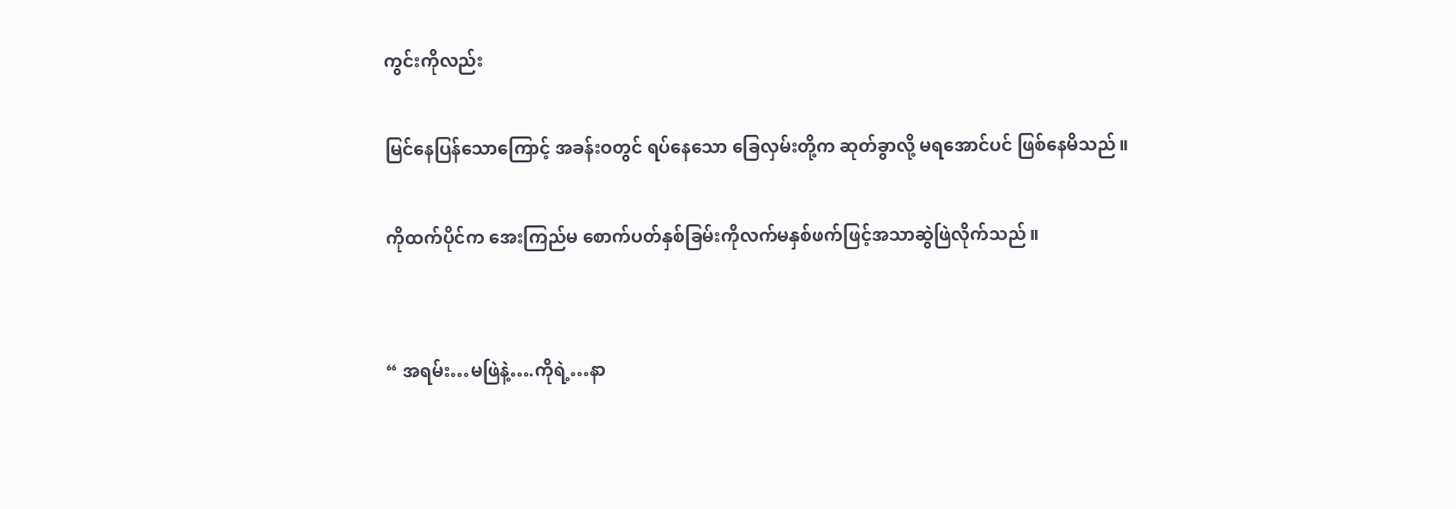ကွင်းကိုလည်း

မြင်နေပြန်သောကြောင့် အခန်းဝတွင် ရပ်နေသော ခြေလှမ်းတို့က ဆုတ်ခွာလို့ မရအောင်ပင် ဖြစ်နေမိသည်။

ကိုထက်ပိုင်က အေးကြည်မ စောက်ပတ်နှစ်ခြမ်းကိုလက်မနှစ်ဖက်ဖြင့်အသာဆွဲဖြဲလိုက်သည်။


“ အရမ်း…မဖြဲနဲ့….ကိုရဲ့…နာ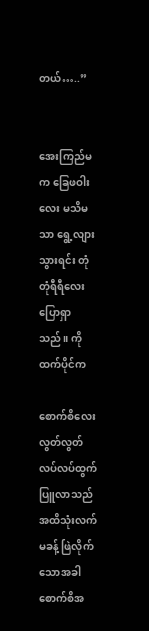တယ်…..”


အေးကြည်မက ခြေဖဝါးလေး မသိမသာ ရွေ့လျားသွားရင်း တုံတုံရီရီလေး ပြောရှာသည်။ ကိုထက်ပိုင်က

စောက်စိလေး လွတ်လွတ်လပ်လပ်ထွက်ပြူလာသည်အထိသုံးလက်မခန့် ဖြဲလိုက်သောအခါ စောက်စိအ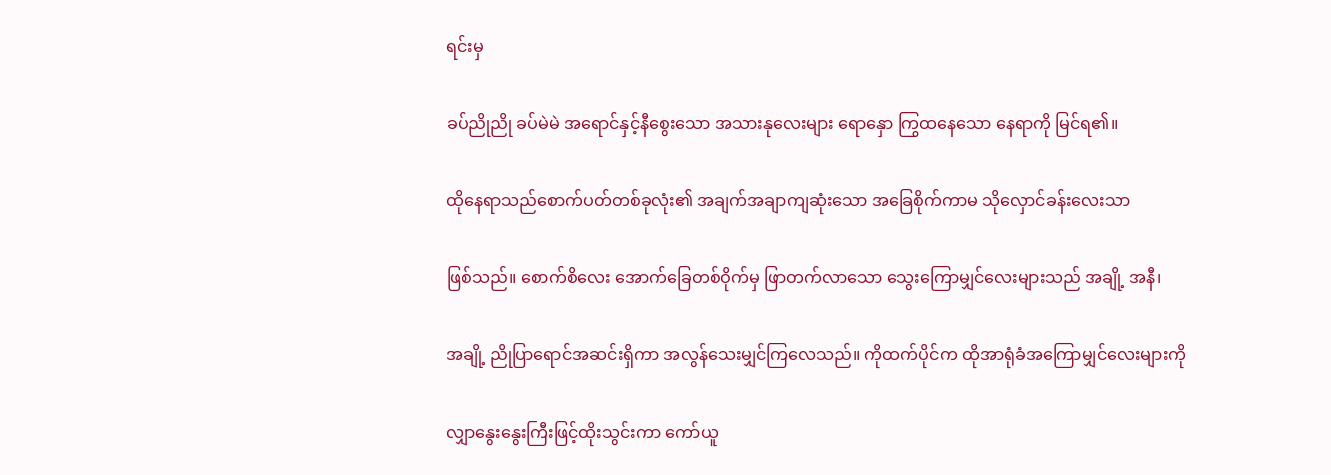ရင်းမှ

ခပ်ညိုညို ခပ်မဲမဲ အရောင်နှင့်နီစွေးသော အသားနုလေးများ ရောနှော ကြွထနေသော နေရာကို မြင်ရ၏။

ထိုနေရာသည်စောက်ပတ်တစ်ခုလုံး၏ အချက်အချာကျဆုံးသော အခြေစိုက်ကာမ သိုလှောင်ခန်းလေးသာ

ဖြစ်သည်။ စောက်စိလေး အောက်ခြေတစ်ဝိုက်မှ ဖြာတက်လာသော သွေးကြောမျှင်လေးများသည် အချို့ အနီ၊

အချို့ ညိုပြာရောင်အဆင်းရှိကာ အလွန်သေးမျှင်ကြလေသည်။ ကိုထက်ပိုင်က ထိုအာရုံခံအကြောမျှင်လေးများကို

လျှာနွေးနွေးကြီးဖြင့်ထိုးသွင်းကာ ကော်ယူ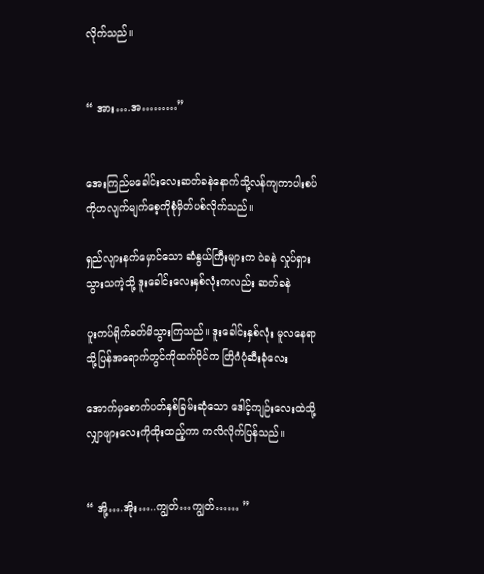လိုက်သည်။


“ အား….အ………”


အေးကြည်မခေါင်းလေးဆတ်ခနဲနောက်သို့လန်ကျကာပါးစပ်ကိုဟလျက်မျက်စေ့ကိုစုံမှိတ်ပစ်လိုက်သည်။

ရှည်လျားနက်မှောင်သော ဆံနွယ်ကြီးများက ဝဲခနဲ လှုပ်ရှားသွားသကဲ့သို့ ဒူးခေါင်းလေးနှစ်လုံးကလည်း ဆတ်ခနဲ

ပူးကပ်ရိုက်ခတ်မိသွားကြသည်။ ဒူးခေါင်းနှစ်လုံး မူလနေရာသို့ပြန်အရောက်တွင်ကိုထက်ပိုင်က တြိဂံပုံဆီးခုံလေး

အောက်မှစောက်ပတ်နှစ်ခြမ်းဆုံသော ဒေါင့်ကျဉ်းလေးထဲသို့လျှာဖျားလေးကိုထိုးထည့်ကာ ကလိလိုက်ပြန်သည်။


“ အို့….အိုး…..ကျွတ်…ကျွတ်…… ”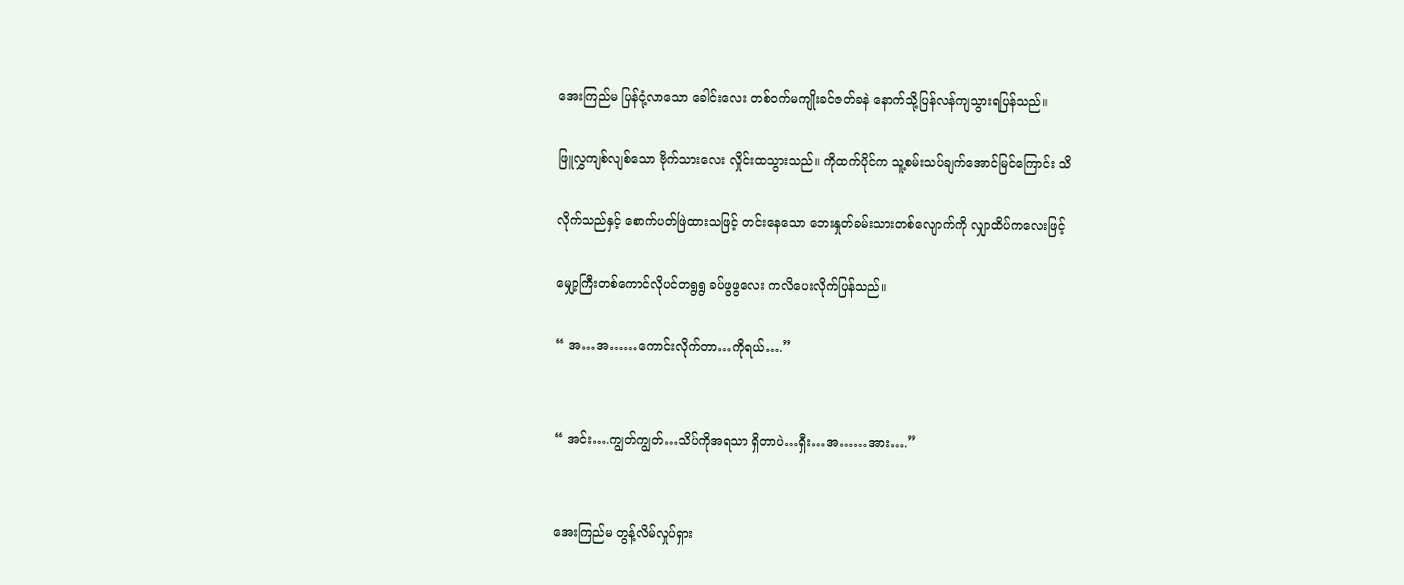အေးကြည်မ ပြန်ငုံ့လာသော ခေါင်းလေး တစ်ဝက်မကျိုးခင်ဇတ်ခနဲ နောက်သို့ပြန်လန်ကျသွားရပြန်သည်။

ဖြူလွှကျစ်လျစ်သော ဗိုက်သားလေး လှိုင်းထသွားသည်။ ကိုထက်ပိုင်က သူ့စမ်းသပ်ချက်အောင်မြင်ကြောင်း သိ

လိုက်သည်နှင့် စောက်ပတ်ဖြဲထားသဖြင့် တင်းနေသော ဘေးနှုတ်ခမ်းသားတစ်လျောက်ကို လျှာထိပ်ကလေးဖြင့်

မျှော့ကြီးတစ်ကောင်လိုပင်တရွရွ ခပ်ဖွဖွလေး ကလိပေးလိုက်ပြန်သည်။

“ အ…အ……ကောင်းလိုက်တာ…ကိုရယ်….”


“ အင်း….ကျွတ်ကျွတ်…သိပ်ကိုအရသာ ရှိတာပဲ…ရှီး…အ……အား….”


အေးကြည်မ တွန့်လိမ်လှုပ်ရှား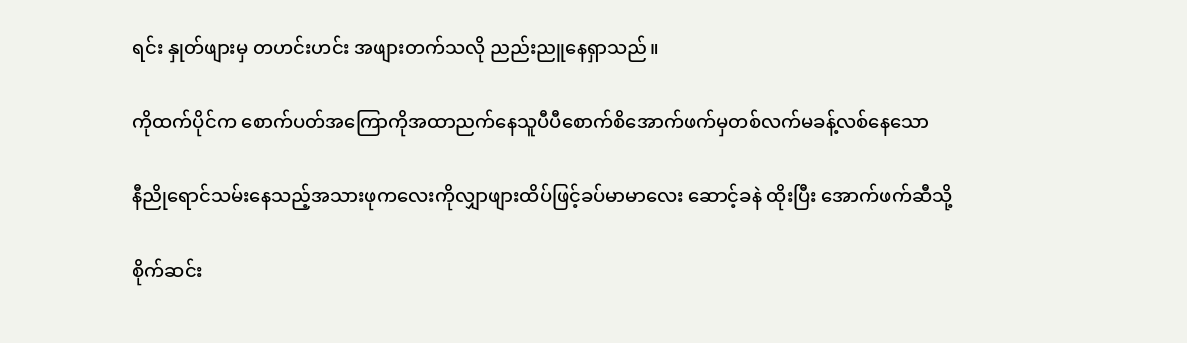ရင်း နှုတ်ဖျားမှ တဟင်းဟင်း အဖျားတက်သလို ညည်းညူနေရှာသည်။

ကိုထက်ပိုင်က စောက်ပတ်အကြောကိုအထာညက်နေသူပီပီစောက်စိအောက်ဖက်မှတစ်လက်မခန့်လစ်နေသော

နီညိုရောင်သမ်းနေသည့်အသားဖုကလေးကိုလျှာဖျားထိပ်ဖြင့်ခပ်မာမာလေး ဆောင့်ခနဲ ထိုးပြီး အောက်ဖက်ဆီသို့

စိုက်ဆင်း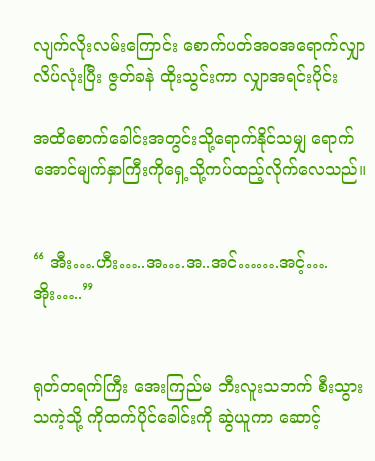လျက်လိုးလမ်းကြောင်း စောက်ပတ်အဝအရောက်လျှာလိပ်လုံးပြီး ဇွတ်ခနဲ ထိုးသွင်းကာ လျှာအရင်းပိုင်း

အထိစောက်ခေါင်းအတွင်းသို့ရောက်နိုင်သမျှ ရောက်အောင်မျက်နှာကြီးကိုရှေ့သို့ကပ်ထည့်လိုက်လေသည်။


“ အီး….ဟီး…..အ….အ..အင်…….အင့်….အိုး…..”


ရုတ်တရက်ကြီး အေးကြည်မ ဘီးလူးသဘက် စီးသွားသကဲ့သို့ ကိုထက်ပိုင်ခေါင်းကို ဆွဲယူကာ ဆောင့်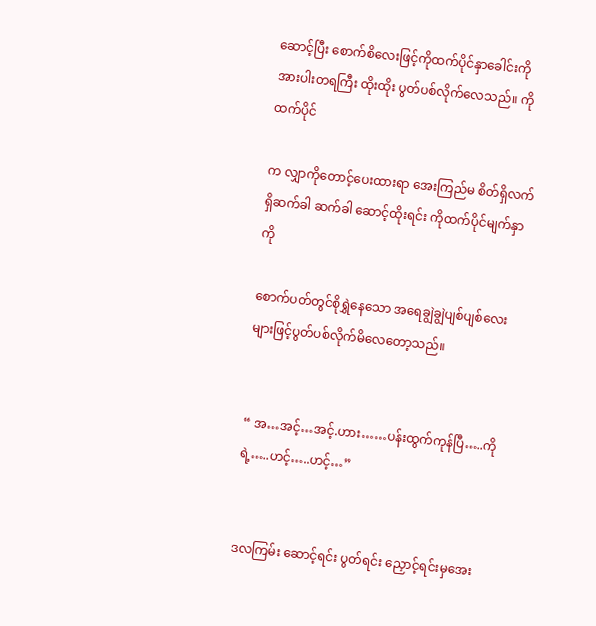ဆောင့်ပြီး စောက်စိလေးဖြင့်ကိုထက်ပိုင်နှာခေါင်းကိုအားပါးတရကြီး ထိုးထိုး ပွတ်ပစ်လိုက်လေသည်။ ကိုထက်ပိုင်

က လျှာကိုတောင့်ပေးထားရာ အေးကြည်မ စိတ်ရှိလက်ရှိဆက်ခါ ဆက်ခါ ဆောင့်ထိုးရင်း ကိုထက်ပိုင်မျက်နှာကို

စောက်ပတ်တွင်စိုရွှဲနေသော အရေချွဲချွဲပျစ်ပျစ်လေးများဖြင့်ပွတ်ပစ်လိုက်မိလေတော့သည်။


“ အ…အင့်…အင့်.ဟား……ပန်းထွက်ကုန်ပြီ…..ကိုရဲ့…..ဟင့်…..ဟင့်…”


ဒလကြမ်း ဆောင့်ရင်း ပွတ်ရင်း ညှောင့်ရင်းမှအေး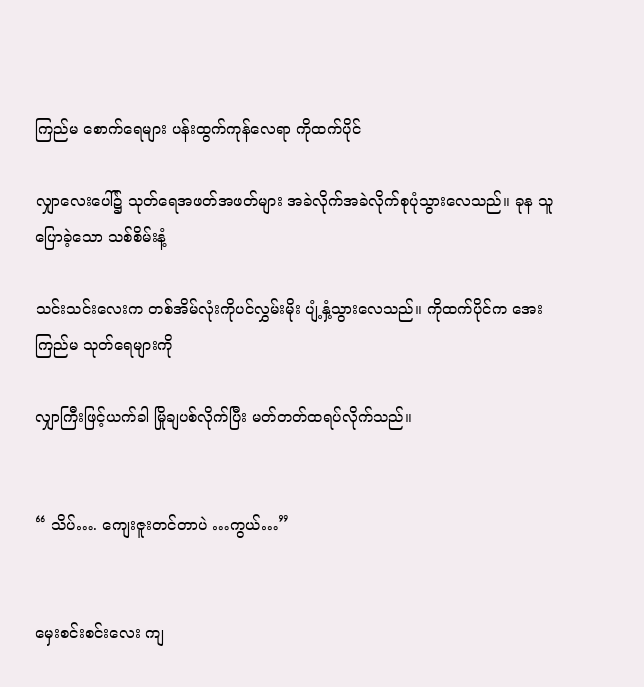ကြည်မ စောက်ရေများ ပန်းထွက်ကုန်လေရာ ကိုထက်ပိုင်

လျှာလေးပေါ်၌ သုတ်ရေအဖတ်အဖတ်များ အခဲလိုက်အခဲလိုက်စုပုံသွားလေသည်။ ခုန သူပြောခဲ့သော သစ်စိမ်းနံ့

သင်းသင်းလေးက တစ်အိမ်လုံးကိုပင်လွှမ်းမိုး ပျံ့နှံ့သွားလေသည်။ ကိုထက်ပိုင်က အေးကြည်မ သုတ်ရေများကို

လျှာကြီးဖြင့်ယက်ခါ မြိုချပစ်လိုက်ပြီး မတ်တတ်ထရပ်လိုက်သည်။


“ သိပ်…. ကျေးဇူးတင်တာပဲ …ကွယ်…”


မှေးစင်းစင်းလေး ကျ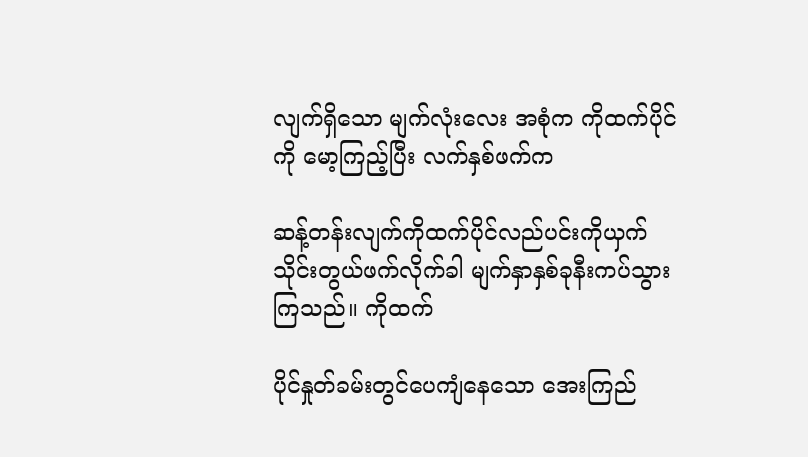လျက်ရှိသော မျက်လုံးလေး အစုံက ကိုထက်ပိုင်ကို မော့ကြည့်ပြီး လက်နှစ်ဖက်က

ဆန့်တန်းလျက်ကိုထက်ပိုင်လည်ပင်းကိုယှက်သိုင်းတွယ်ဖက်လိုက်ခါ မျက်နှာနှစ်ခုနီးကပ်သွားကြသည်။ ကိုထက်

ပိုင်နှုတ်ခမ်းတွင်ပေကျံနေသော အေးကြည်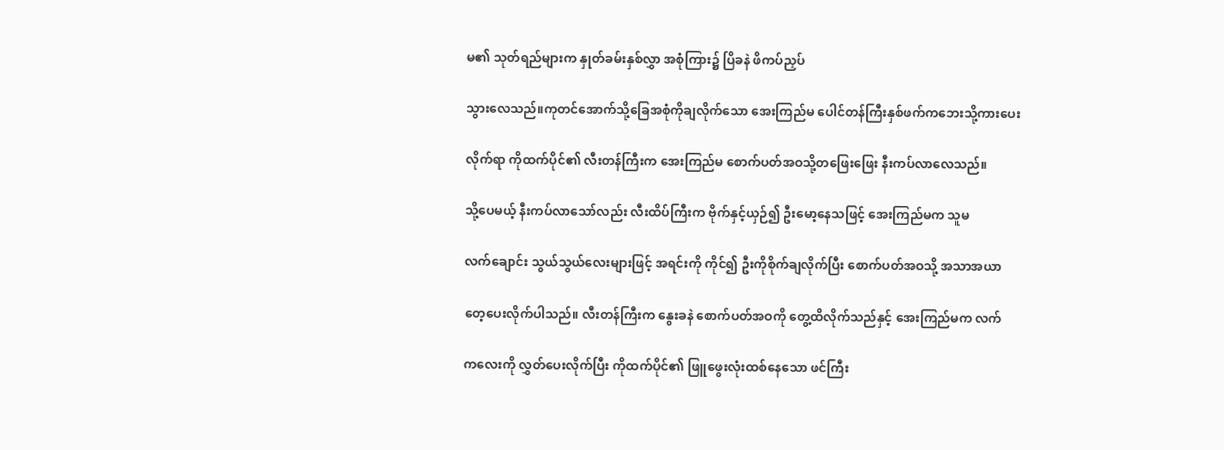မ၏ သုတ်ရည်များက နှုတ်ခမ်းနှစ်လွှာ အစုံကြား၌ ပြိခနဲ ဖိကပ်ညှပ်

သွားလေသည်။ကုတင်အောက်သို့ခြေအစုံကိုချလိုက်သော အေးကြည်မ ပေါင်တန်ကြီးနှစ်ဖက်ကဘေးသို့ကားပေး

လိုက်ရာ ကိုထက်ပိုင်၏ လီးတန်ကြီးက အေးကြည်မ စောက်ပတ်အဝသို့တဖြေးဖြေး နီးကပ်လာလေသည်။

သို့ပေမယ့် နီးကပ်လာသော်လည်း လီးထိပ်ကြီးက ဗိုက်နှင့်ယှဉ်၍ ဦးမော့နေသဖြင့် အေးကြည်မက သူမ

လက်ချောင်း သွယ်သွယ်လေးများဖြင့် အရင်းကို ကိုင်၍ ဦးကိုစိုက်ချလိုက်ပြီး စောက်ပတ်အဝသို့ အသာအယာ

တေ့ပေးလိုက်ပါသည်။ လီးတန်ကြီးက နွေးခနဲ စောက်ပတ်အဝကို တွေ့ထိလိုက်သည်နှင့် အေးကြည်မက လက်

ကလေးကို လွှတ်ပေးလိုက်ပြီး ကိုထက်ပိုင်၏ ဖြူဖွေးလုံးထစ်နေသော ဖင်ကြီး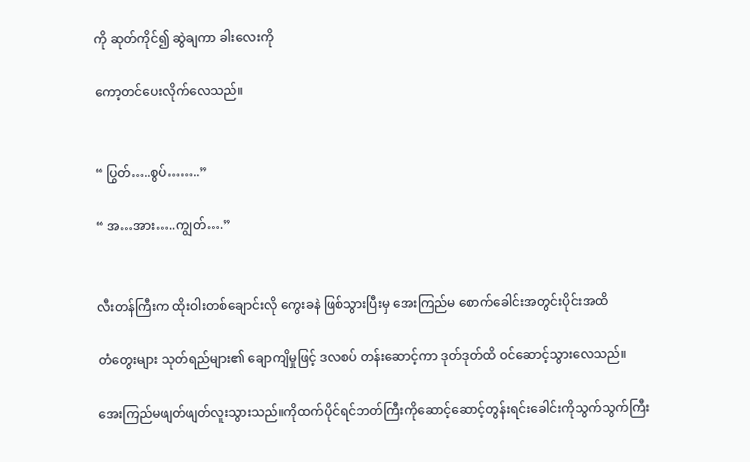ကို ဆုတ်ကိုင်၍ ဆွဲချကာ ခါးလေးကို

ကော့တင်ပေးလိုက်လေသည်။


“ ပြွတ်…..စွပ်……..”

“ အ…အား…..ကျွတ်….”


လီးတန်ကြီးက ထိုးဝါးတစ်ချောင်းလို ကွေးခနဲ ဖြစ်သွားပြီးမှ အေးကြည်မ စောက်ခေါင်းအတွင်းပိုင်းအထိ

တံတွေးများ သုတ်ရည်များ၏ ချောကျိမှုဖြင့် ဒလစပ် တန်းဆောင့်ကာ ဒုတ်ဒုတ်ထိ ဝင်ဆောင့်သွားလေသည်။

အေးကြည်မဖျတ်ဖျတ်လူးသွားသည်။ကိုထက်ပိုင်ရင်ဘတ်ကြီးကိုဆောင့်ဆောင့်တွန်းရင်းခေါင်းကိုသွက်သွက်ကြီး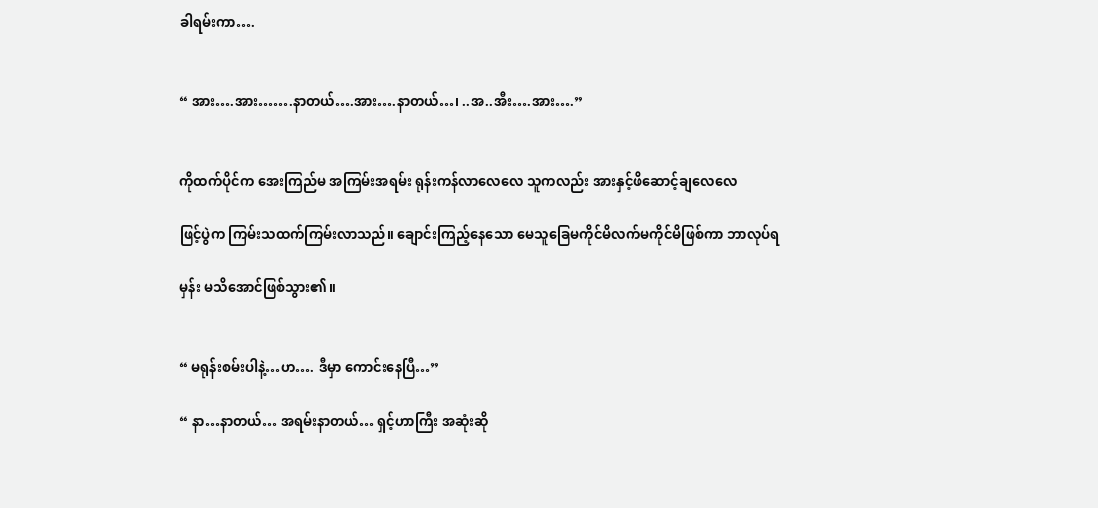ခါရမ်းကာ….


“ အား….အား…….နာတယ်….အား….နာတယ်…၊ ..အ..အီး….အား….”


ကိုထက်ပိုင်က အေးကြည်မ အကြမ်းအရမ်း ရုန်းကန်လာလေလေ သူကလည်း အားနှင့်ဖိဆောင့်ချလေလေ

ဖြင့်ပွဲက ကြမ်းသထက်ကြမ်းလာသည်။ ချောင်းကြည့်နေသော မေသူခြေမကိုင်မိလက်မကိုင်မိဖြစ်ကာ ဘာလုပ်ရ

မှန်း မသိအောင်ဖြစ်သွား၏။


“ မရုန်းစမ်းပါနဲ့…ဟ…. ဒီမှာ ကောင်းနေပြီ…”

“ နာ…နာတယ်… အရမ်းနာတယ်… ရှင့်ဟာကြီး အဆုံးဆို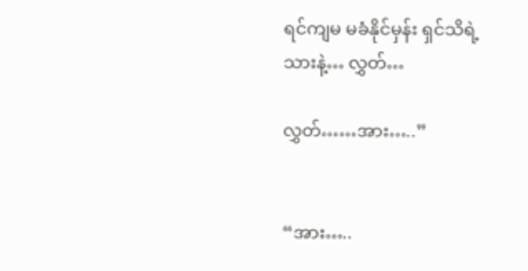ရင်ကျမ မခံနိုင်မှန်း ရှင်သိရဲ့သားနဲ့… လွှတ်…

လွှတ်……အား…..”


“အား…..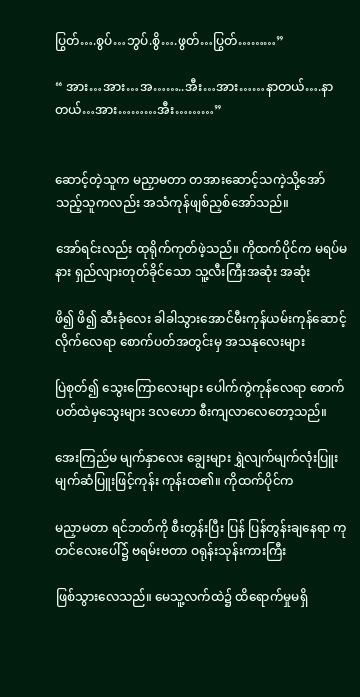ပြွတ်….စွပ်…ဘွပ်.စွိ….ဖွတ်…ပြွတ်………”

“ အား…အား…အ……..အီး…အား……နာတယ်….နာတယ်…အား………အီး………”


ဆောင့်တဲ့သူက မညှာမတာ တအားဆောင့်သကဲ့သို့အော်သည့်သူကလည်း အသံကုန်ဖျစ်ညှစ်အော်သည်။

အော်ရင်းလည်း ထုရိုက်ကုတ်ဖဲ့သည်။ ကိုထက်ပိုင်က မရပ်မနား ရှည်လျားတုတ်ခိုင်သော သူ့လီးကြီးအဆုံး အဆုံး

ဖိ၍ ဖိ၍ ဆီးခုံလေး ခါခါသွားအောင်မီးကုန်ယမ်းကုန်ဆောင့်လိုက်လေရာ စောက်ပတ်အတွင်းမှ အသနုလေးများ

ပြဲစုတ်၍ သွေးကြောလေးများ ပေါက်ကွဲကုန်လေရာ စောက်ပတ်ထဲမှသွေးများ ဒလဟော စီးကျလာလေတော့သည်။

အေးကြည်မ မျက်နှာလေး ချွေးများ ရွှဲလျက်မျက်လုံးပြူး မျက်ဆံပြူးဖြင့်ကုန်း ကုန်းထ၏။ ကိုထက်ပိုင်က

မညှာမတာ ရင်ဘတ်ကို စီးတွန်းပြီး ပြန် ပြန်တွန်းချနေရာ ကုတင်လေးပေါ်၌ ဗရမ်းဗတာ ဝရုန်းသုန်းကားကြီး

ဖြစ်သွားလေသည်။ မေသူ့လက်ထဲ၌ ထိရောက်မှုမရှိ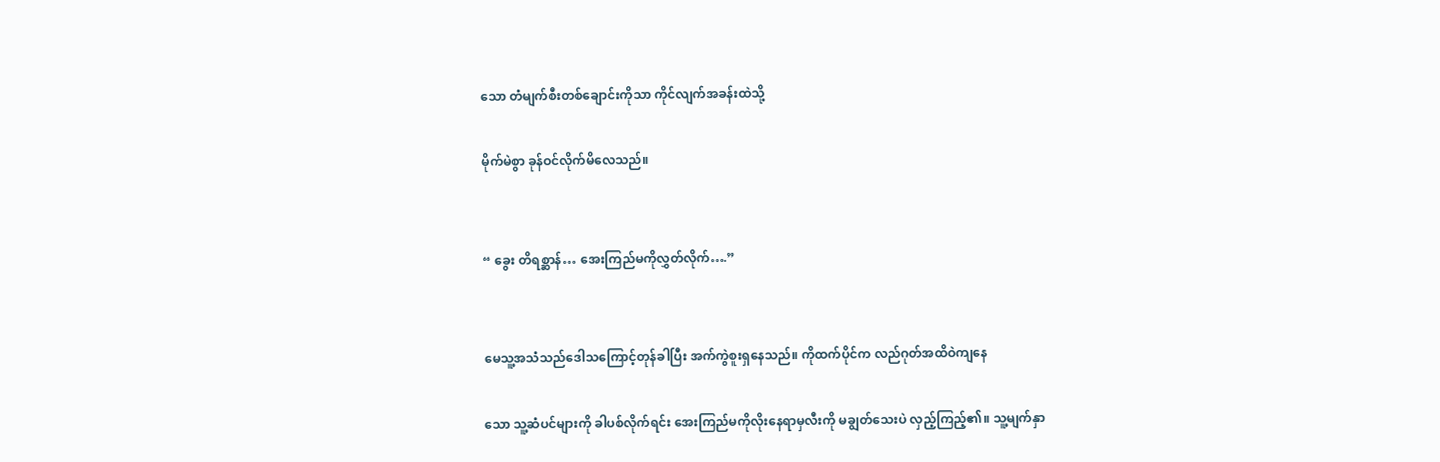သော တံမျက်စီးတစ်ချောင်းကိုသာ ကိုင်လျက်အခန်းထဲသို့

မိုက်မဲစွာ ခုန်ဝင်လိုက်မိလေသည်။


“ ခွေး တိရစ္ဆာန်… အေးကြည်မကိုလွှတ်လိုက်….”


မေသူ့အသံသည်ဒေါသကြောင့်တုန်ခါပြီး အက်ကွဲစူးရှနေသည်။ ကိုထက်ပိုင်က လည်ဂုတ်အထိဝဲကျနေ

သော သူ့ဆံပင်များကို ခါပစ်လိုက်ရင်း အေးကြည်မကိုလိုးနေရာမှလီးကို မချွတ်သေးပဲ လှည့်ကြည့်၏။ သူ့မျက်နှာ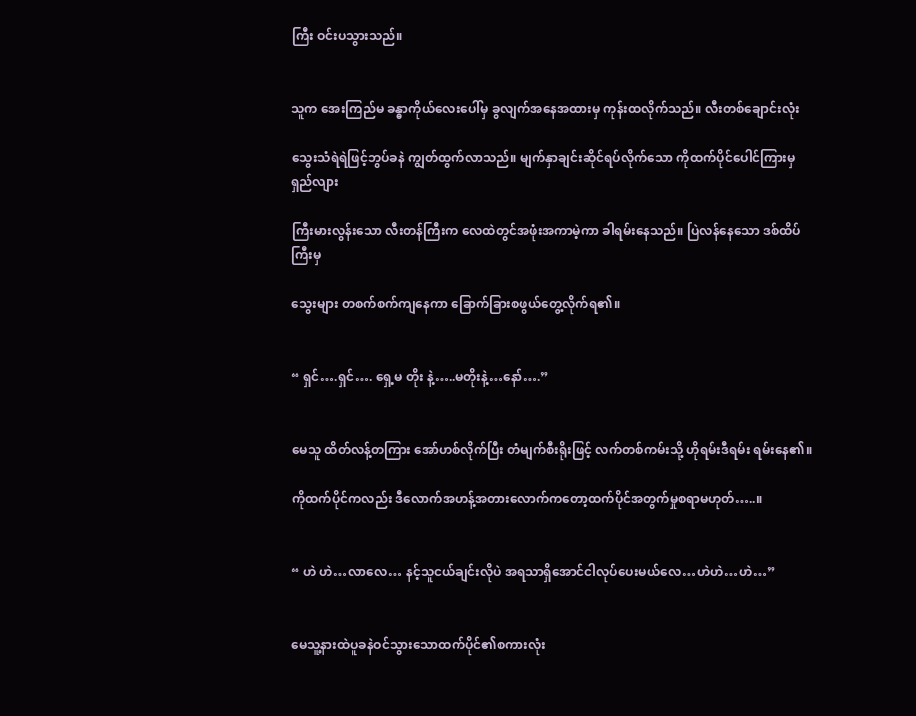ကြီး ဝင်းပသွားသည်။


သူက အေးကြည်မ ခန္ဓာကိုယ်လေးပေါ်မှ ခွလျက်အနေအထားမှ ကုန်းထလိုက်သည်။ လီးတစ်ချောင်းလုံး

သွေးသံရဲရဲဖြင့်ဘွပ်ခနဲ ကျွတ်ထွက်လာသည်။ မျက်နှာချင်းဆိုင်ရပ်လိုက်သော ကိုထက်ပိုင်ပေါင်ကြားမှ ရှည်လျား

ကြီးမားလွန်းသော လီးတန်ကြီးက လေထဲတွင်အဖုံးအကာမဲ့ကာ ခါရမ်းနေသည်။ ပြဲလန်နေသော ဒစ်ထိပ်ကြီးမှ

သွေးများ တစက်စက်ကျနေကာ ခြောက်ခြားစဖွယ်တွေ့လိုက်ရ၏။


“ ရှင်….ရှင်…. ရှေ့မ တိုး နဲ့…..မတိုးနဲ့…နော်….”


မေသူ ထိတ်လန့်တကြား အော်ဟစ်လိုက်ပြီး တံမျက်စီးရိုးဖြင့် လက်တစ်ကမ်းသို့ ဟိုရမ်းဒီရမ်း ရမ်းနေ၏။

ကိုထက်ပိုင်ကလည်း ဒီလောက်အဟန့်အတားလောက်ကတော့ထက်ပိုင်အတွက်မှုစရာမဟုတ်…..။


“ ဟဲ ဟဲ…လာလေ… နင့်သူငယ်ချင်းလိုပဲ အရသာရှိအောင်ငါလုပ်ပေးမယ်လေ…ဟဲဟဲ…ဟဲ…”


မေသူ့နားထဲပူခနဲဝင်သွားသောထက်ပိုင်၏စကားလုံး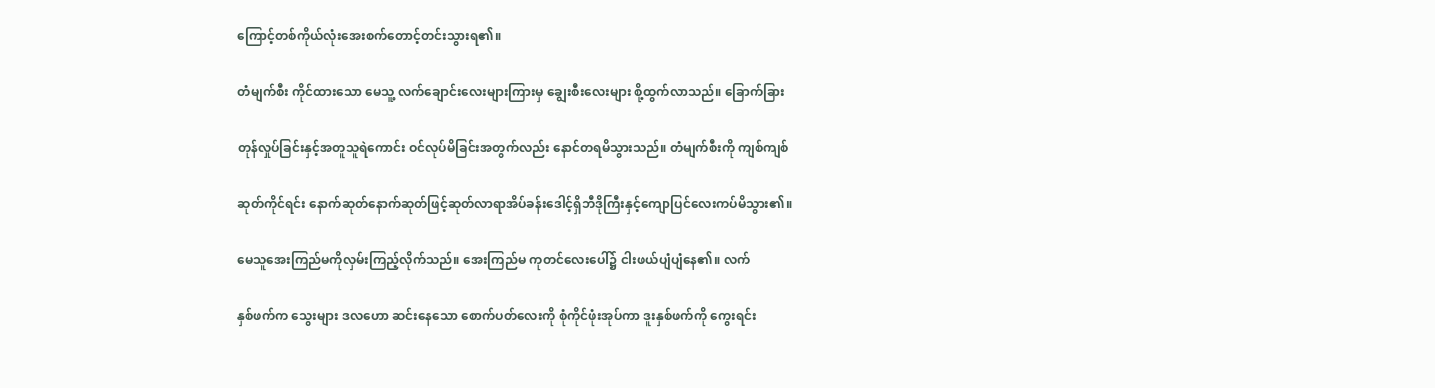ကြောင့်တစ်ကိုယ်လုံးအေးစက်တောင့်တင်းသွားရ၏။

တံမျက်စီး ကိုင်ထားသော မေသူ့ လက်ချောင်းလေးများကြားမှ ချွေးစီးလေးများ စို့ထွက်လာသည်။ ခြောက်ခြား

တုန်လှုပ်ခြင်းနှင့်အတူသူရဲကောင်း ဝင်လုပ်မိခြင်းအတွက်လည်း နောင်တရမိသွားသည်။ တံမျက်စီးကို ကျစ်ကျစ်

ဆုတ်ကိုင်ရင်း နောက်ဆုတ်နောက်ဆုတ်ဖြင့်ဆုတ်လာရာအိပ်ခန်းဒေါင့်ရှိဘီဒိုကြီးနှင့်ကျောပြင်လေးကပ်မိသွား၏။

မေသူအေးကြည်မကိုလှမ်းကြည့်လိုက်သည်။ အေးကြည်မ ကုတင်လေးပေါ်၌ ငါးဖယ်ပျံပျံနေ၏။ လက်

နှစ်ဖက်က သွေးများ ဒလဟော ဆင်းနေသော စောက်ပတ်လေးကို စုံကိုင်ဖုံးအုပ်ကာ ဒူးနှစ်ဖက်ကို ကွေးရင်း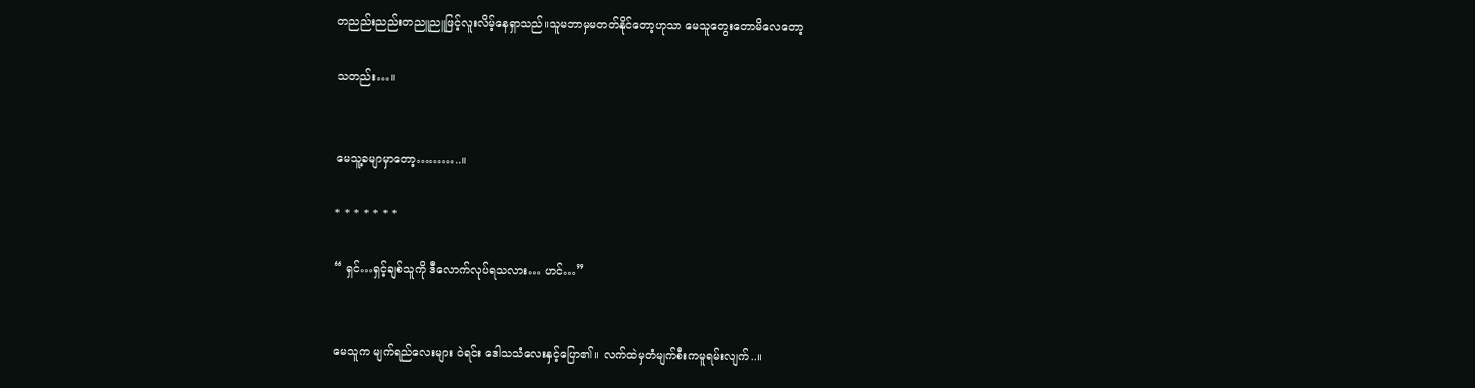တညည်းညည်းတညူညူဖြင့်လူးလိမ့်နေရှာသည်။သူမဘာမှမတတ်နိုင်တော့ဟုသာ မေသူတွေးတောမိလေတော့

သတည်း…။


မေသူ့ခမျာမှာတော့………..။

* * * * * * *

“ ရှင်…ရှင့်ချစ်သူကို ဒီလောက်လုပ်ရသလား… ဟင်…”


မေသူက မျက်ရည်လေးများ ဝဲရင်း ဒေါသသံလေးနှင့်ပြော၏။ လက်ထဲမှတံမျက်စီးကမူရမ်းလျက်..။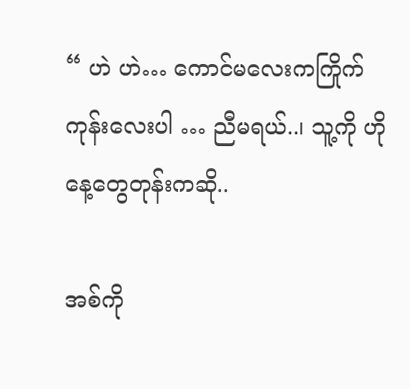“ ဟဲ ဟဲ… ကောင်မလေးကကြိုက်ကုန်းလေးပါ … ညီမရယ်..၊ သူ့ကို ဟိုနေ့တွေတုန်းကဆို..

အစ်ကို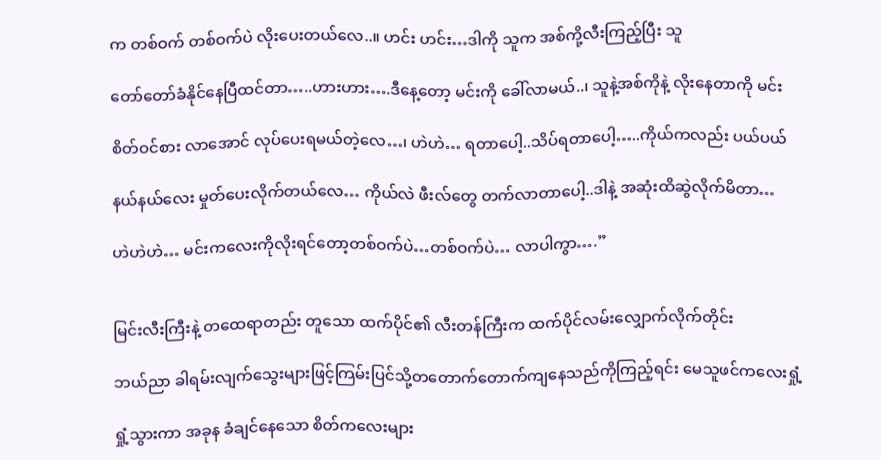က တစ်ဝက် တစ်ဝက်ပဲ လိုးပေးတယ်လေ..။ ဟင်း ဟင်း…ဒါကို သူက အစ်ကို့လီးကြည့်ပြီး သူ

တော်တော်ခံနိုင်နေပြီထင်တာ…..ဟားဟား….ဒီနေ့တော့ မင်းကို ခေါ်လာမယ်..၊ သူနဲ့အစ်ကိုနဲ့ လိုးနေတာကို မင်း

စိတ်ဝင်စား လာအောင် လုပ်ပေးရမယ်တဲ့လေ…၊ ဟဲဟဲ… ရတာပေါ့..သိပ်ရတာပေါ့…..ကိုယ်ကလည်း ပယ်ပယ်

နယ်နယ်လေး မှုတ်ပေးလိုက်တယ်လေ… ကိုယ်လဲ ဖီးလ်တွေ တက်လာတာပေါ့..ဒါနဲ့ အဆုံးထိဆွဲလိုက်မိတာ…

ဟဲဟဲဟဲ… မင်းကလေးကိုလိုးရင်တော့တစ်ဝက်ပဲ…တစ်ဝက်ပဲ… လာပါကွာ….”


မြင်းလီးကြီးနဲ့ တထေရာတည်း တူသော ထက်ပိုင်၏ လီးတန်ကြီးက ထက်ပိုင်လမ်းလျှောက်လိုက်တိုင်း

ဘယ်ညာ ခါရမ်းလျက်သွေးများဖြင့်ကြမ်းပြင်သို့တတောက်တောက်ကျနေသည်ကိုကြည့်ရင်း မေသူဖင်ကလေးရှုံ့

ရှုံ့သွားကာ အခုန ခံချင်နေသော စိတ်ကလေးများ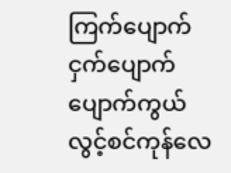ကြက်ပျောက်ငှက်ပျောက်ပျောက်ကွယ်လွင့်စင်ကုန်လေ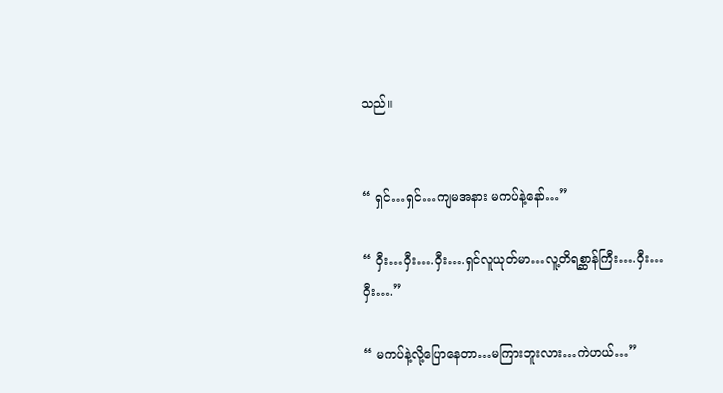သည်။


“ ရှင်…ရှင်…ကျမအနား မကပ်နဲ့နော်…”

“ ဝှီး…ဝှီး….ဝှီး….ရှင်လူယုတ်မာ…လူ့တိရစ္ဆာန်ကြီး….ဝှီး…ဝှီး….”

“ မကပ်နဲ့လို့ပြောနေတာ…မကြားဘူးလား…ကဲဟယ်…”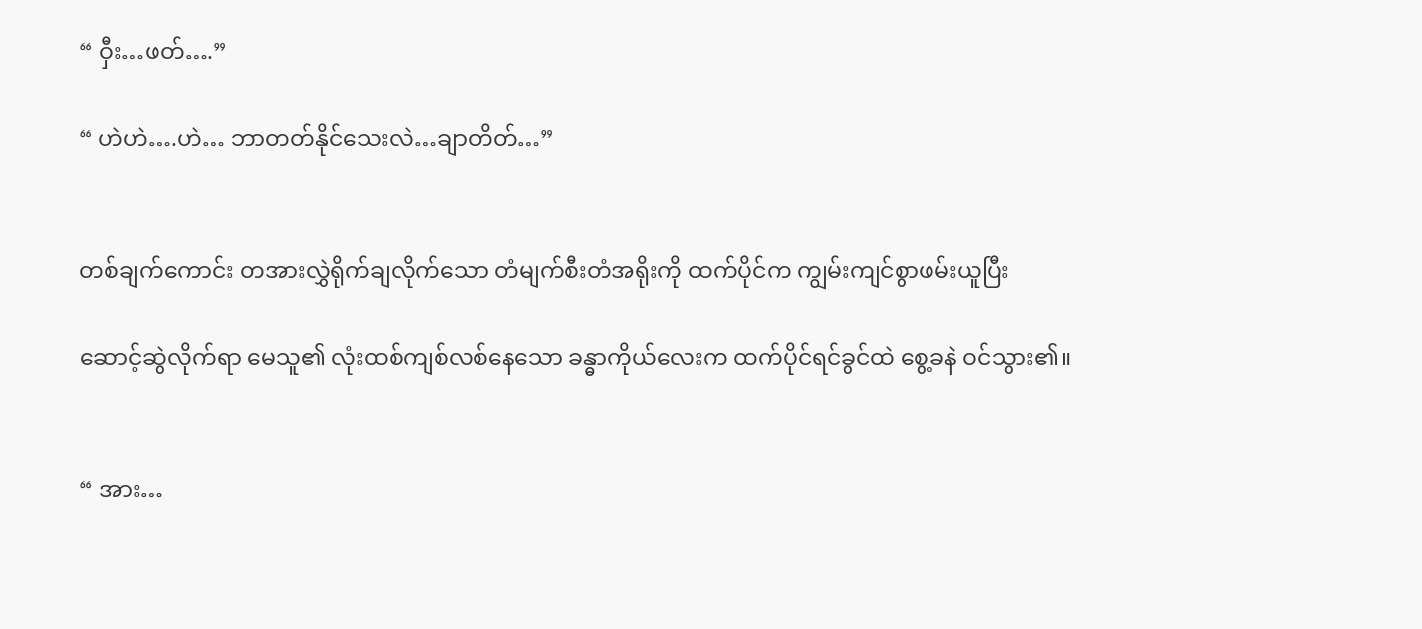“ ဝှီး…ဖတ်….”

“ ဟဲဟဲ….ဟဲ… ဘာတတ်နိုင်သေးလဲ…ချာတိတ်…”


တစ်ချက်ကောင်း တအားလွှဲရိုက်ချလိုက်သော တံမျက်စီးတံအရိုးကို ထက်ပိုင်က ကျွမ်းကျင်စွာဖမ်းယူပြီး

ဆောင့်ဆွဲလိုက်ရာ မေသူ၏ လုံးထစ်ကျစ်လစ်နေသော ခန္ဓာကိုယ်လေးက ထက်ပိုင်ရင်ခွင်ထဲ စွေ့ခနဲ ဝင်သွား၏။


“ အား…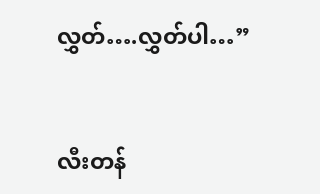လွှတ်….လွှတ်ပါ…”


လီးတန်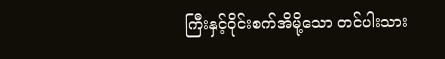ကြီးနှင့်ဝိုင်းစက်အိမို့သော တင်ပါးသား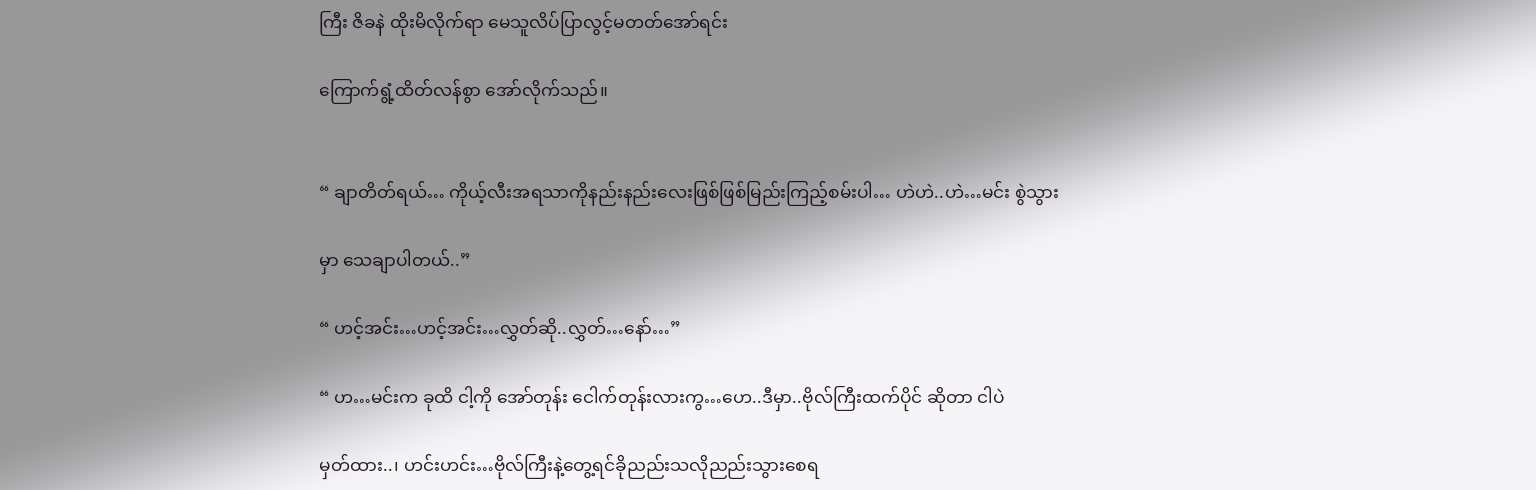ကြီး ဇိခနဲ ထိုးမိလိုက်ရာ မေသူလိပ်ပြာလွင့်မတတ်အော်ရင်း

ကြောက်ရွံ့ထိတ်လန်စွာ အော်လိုက်သည်။


“ ချာတိတ်ရယ်… ကိုယ့်လီးအရသာကိုနည်းနည်းလေးဖြစ်ဖြစ်မြည်းကြည့်စမ်းပါ… ဟဲဟဲ..ဟဲ…မင်း စွဲသွား

မှာ သေချာပါတယ်..”

“ ဟင့်အင်း…ဟင့်အင်း…လွှတ်ဆို..လွှတ်…နော်…”

“ ဟ…မင်းက ခုထိ ငါ့ကို အော်တုန်း ငေါက်တုန်းလားကွ…ဟေ..ဒီမှာ..ဗိုလ်ကြီးထက်ပိုင် ဆိုတာ ငါပဲ

မှတ်ထား..၊ ဟင်းဟင်း…ဗိုလ်ကြီးနဲ့တွေ့ရင်ခိုညည်းသလိုညည်းသွားစေရ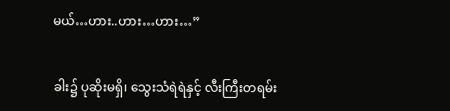မယ်…ဟား..ဟား…ဟား…”


ခါး၌ ပုဆိုးမရှိ၊ သွေးသံရဲရဲနှင့် လီးကြီးတရမ်း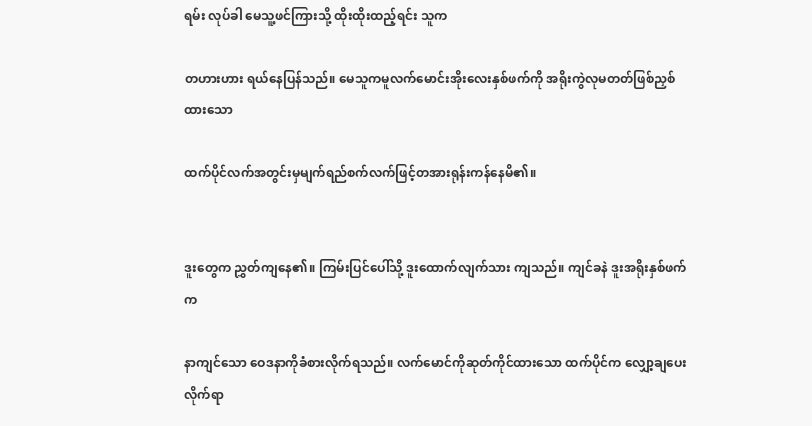ရမ်း လုပ်ခါ မေသူ့ဖင်ကြားသို့ ထိုးထိုးထည့်ရင်း သူက

တဟားဟား ရယ်နေပြန်သည်။ မေသူကမူလက်မောင်းအိုးလေးနှစ်ဖက်ကို အရိုးကွဲလုမတတ်ဖြစ်ညှစ်ထားသော

ထက်ပိုင်လက်အတွင်းမှမျက်ရည်စက်လက်ဖြင့်တအားရုန်းကန်နေမိ၏။


ဒူးတွေက ညွှတ်ကျနေ၏။ ကြမ်းပြင်ပေါ်သို့ ဒူးထောက်လျက်သား ကျသည်။ ကျင်ခနဲ ဒူးအရိုးနှစ်ဖက်က

နာကျင်သော ဝေဒနာကိုခံစားလိုက်ရသည်။ လက်မောင်ကိုဆုတ်ကိုင်ထားသော ထက်ပိုင်က လျှော့ချပေးလိုက်ရာ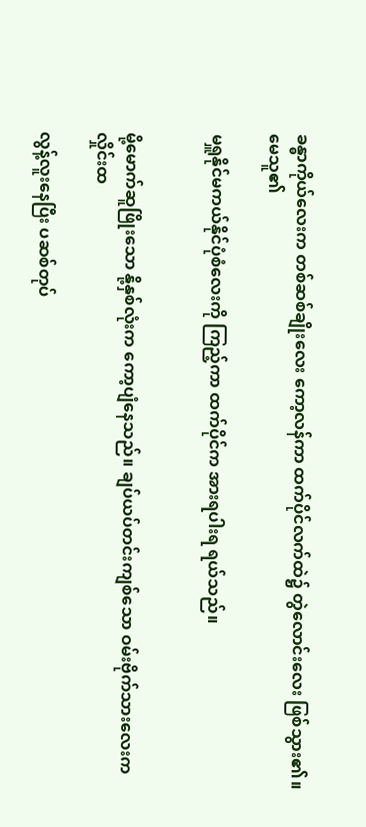ခန္ဓာကိုယ်လေးက တစ်ဆစ်ချိုးလေး ကော့လန်ကာ ထက်ပိုင်လက်ထဲ၌ တွဲလောင်းလေး ဖြစ်သွား၏။ မေသူ၏

မရှူနိုင်မကယ်နိုင်ပုံစံလေးကို ကြည့်ကာ ထက်ပိုင်က အားရပါးရ ရယ်သည်။


မို့မောက်ဆူဖြိုးသော နို့နှစ်လုံးက ကော့ပျံနေသည်။ ချပ်ယပ်တင်းကျစ်သော ဝမ်းဗိုက်သားလေးက လှိုင်းထ

လွန့်လူးနေပြီး ပဆစ်တုပ်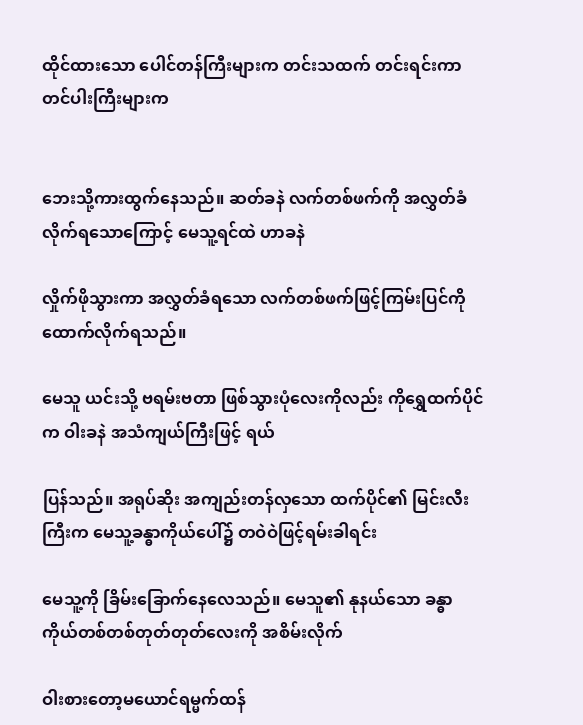ထိုင်ထားသော ပေါင်တန်ကြီးများက တင်းသထက် တင်းရင်းကာ တင်ပါးကြီးများက


ဘေးသို့ကားထွက်နေသည်။ ဆတ်ခနဲ လက်တစ်ဖက်ကို အလွှတ်ခံလိုက်ရသောကြောင့် မေသူ့ရင်ထဲ ဟာခနဲ

လှိုက်ဖိုသွားကာ အလွှတ်ခံရသော လက်တစ်ဖက်ဖြင့်ကြမ်းပြင်ကိုထောက်လိုက်ရသည်။

မေသူ ယင်းသို့ ဗရမ်းဗတာ ဖြစ်သွားပုံလေးကိုလည်း ကိုရွှေထက်ပိုင်က ဝါးခနဲ အသံကျယ်ကြီးဖြင့် ရယ်

ပြန်သည်။ အရုပ်ဆိုး အကျည်းတန်လှသော ထက်ပိုင်၏ မြင်းလီးကြီးက မေသူ့ခန္ဓာကိုယ်ပေါ်၌ တဝဲဝဲဖြင့်ရမ်းခါရင်း

မေသူ့ကို ခြိမ်းခြောက်နေလေသည်။ မေသူ၏ နုနယ်သော ခန္ဓာကိုယ်တစ်တစ်တုတ်တုတ်လေးကို အစိမ်းလိုက်

ဝါးစားတော့မယောင်ရမ္မက်ထန်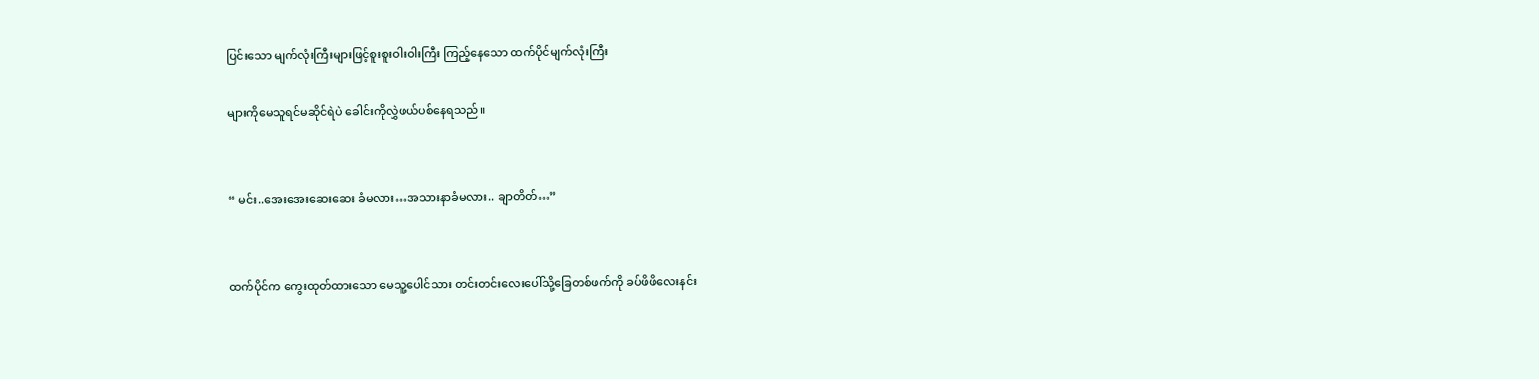ပြင်းသော မျက်လုံးကြီးများဖြင့်စူးစူးဝါးဝါးကြီး ကြည့်နေသော ထက်ပိုင်မျက်လုံးကြီး

များကိုမေသူရင်မဆိုင်ရဲပဲ ခေါင်းကိုလွှဲဖယ်ပစ်နေရသည်။


“ မင်း..အေးအေးဆေးဆေး ခံမလား…အသားနာခံမလား.. ချာတိတ်…”


ထက်ပိုင်က ကွေးထုတ်ထားသော မေသူ့ပေါင်သား တင်းတင်းလေးပေါ်သို့ခြေတစ်ဖက်ကို ခပ်ဖိဖိလေးနင်း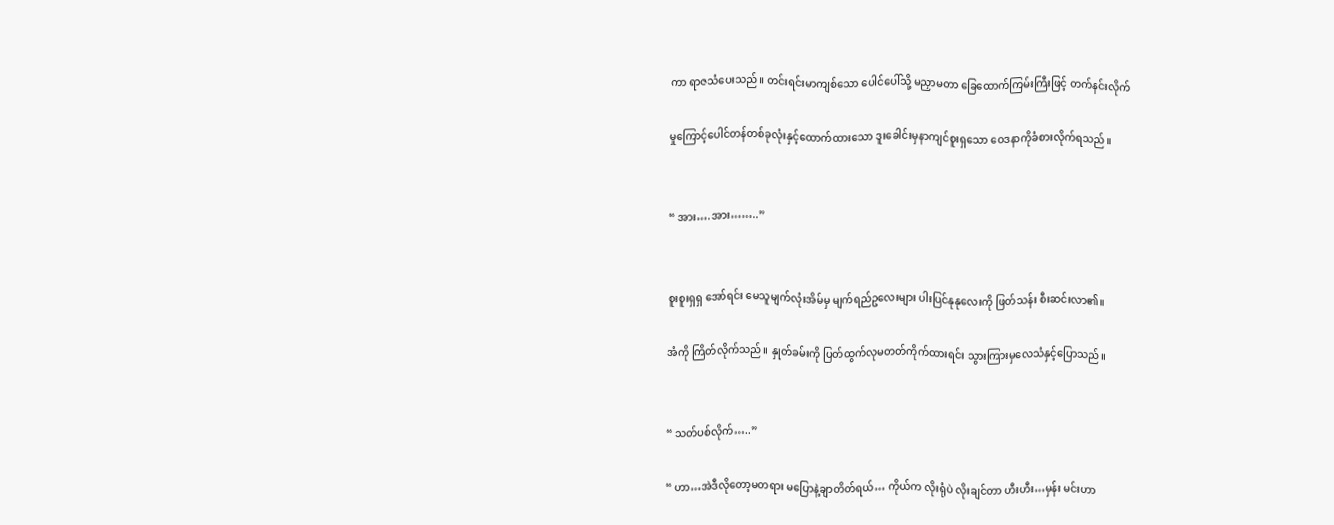ကာ ရာဇသံပေးသည်။ တင်းရင်းမာကျစ်သော ပေါင်ပေါ်သို့ မညှာမတာ ခြေထောက်ကြမ်းကြီးဖြင့် တက်နင်းလိုက်

မှုကြောင့်ပေါင်တန်တစ်ခုလုံးနှင့်ထောက်ထားသော ဒူးခေါင်းမှနာကျင်စူးရှသော ဝေဒနာကိုခံစားလိုက်ရသည်။


“ အား….အား……..”


စူးစူးရှရှ အော်ရင်း မေသူမျက်လုံးအိမ်မှ မျက်ရည်ဥလေးများ ပါးပြင်နုနုလေးကို ဖြတ်သန်း စီးဆင်းလာ၏။

အံကို ကြိတ်လိုက်သည်။ နှုတ်ခမ်းကို ပြတ်ထွက်လုမတတ်ကိုက်ထားရင်း သွားကြားမှလေသံနှင့်ပြောသည်။


“ သတ်ပစ်လိုက်…..”

“ ဟာ…အဲဒီလိုတော့မတရား မပြောနဲ့ချာတိတ်ရယ်… ကိုယ်က လိုးရုံပဲ လိုးချင်တာ ဟီးဟီး…မှန်း မင်းဟာ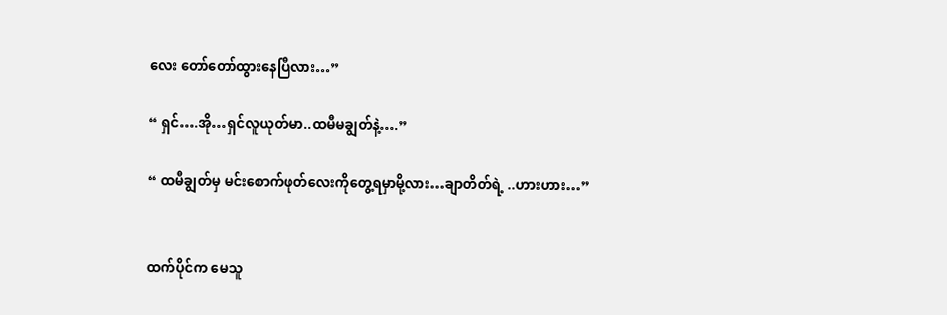လေး တော်တော်ထွားနေပြီလား…”

“ ရှင်….အို…ရှင်လူယုတ်မာ..ထမီမချွတ်နဲ့….”

“ ထမီချွတ်မှ မင်းစောက်ဖုတ်လေးကိုတွေ့ရမှာမို့လား…ချာတိတ်ရဲ့ ..ဟားဟား…”


ထက်ပိုင်က မေသူ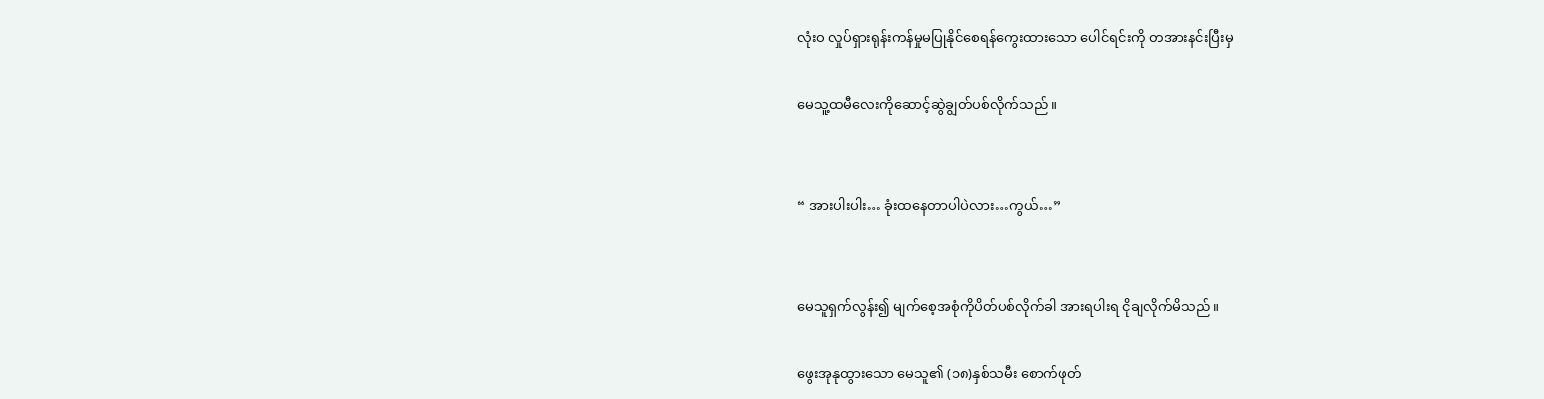လုံးဝ လှုပ်ရှားရုန်းကန်မှုမပြုနိုင်စေရန်ကွေးထားသော ပေါင်ရင်းကို တအားနင်းပြီးမှ

မေသူ့ထမီလေးကိုဆောင့်ဆွဲချွတ်ပစ်လိုက်သည်။


“ အားပါးပါး… ခုံးထနေတာပါပဲလား…ကွယ်…”


မေသူရှက်လွန်း၍ မျက်စေ့အစုံကိုပိတ်ပစ်လိုက်ခါ အားရပါးရ ငိုချလိုက်မိသည်။

ဖွေးအုနုထွားသော မေသူ၏ (၁၈)နှစ်သမီး စောက်ဖုတ်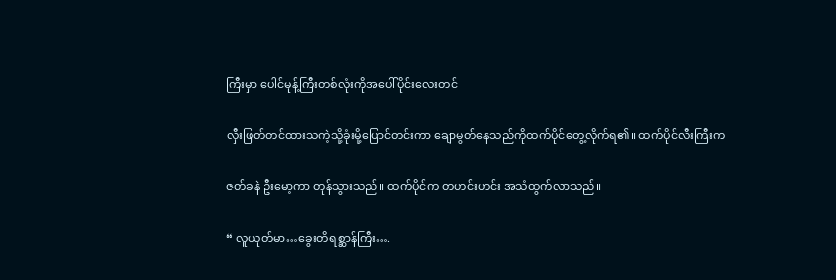ကြီးမှာ ပေါင်မုန့်ကြီးတစ်လုံးကိုအပေါ်ပိုင်းလေးတင်

လှီးဖြတ်တင်ထားသကဲ့သို့ခုံးမို့ပြောင်တင်းကာ ချောမွတ်နေသည်ကိုထက်ပိုင်တွေ့လိုက်ရ၏။ ထက်ပိုင်လီးကြီးက

ဇတ်ခနဲ ဦးမော့ကာ တုန်သွားသည်။ ထက်ပိုင်က တဟင်းဟင်း အသံထွက်လာသည်။

“ လူယုတ်မာ…ခွေးတိရစ္ဆာန်ကြီး….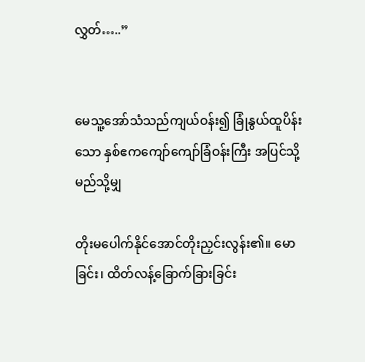လွှတ်…..”


မေသူ့အော်သံသည်ကျယ်ဝန်း၍ ခြုံနွယ်ထူပိန်းသော နှစ်ဧကကျော်ကျော်ခြံဝန်းကြီး အပြင်သို့ မည်သို့မျှ

တိုးမပေါက်နိုင်အောင်တိုးညှင်းလွန်း၏။ မောခြင်း၊ ထိတ်လန့်ခြောက်ခြားခြင်း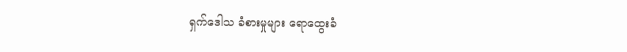ရှက်ဒေါသ ခံစားမှုများ ရောထွေးခံ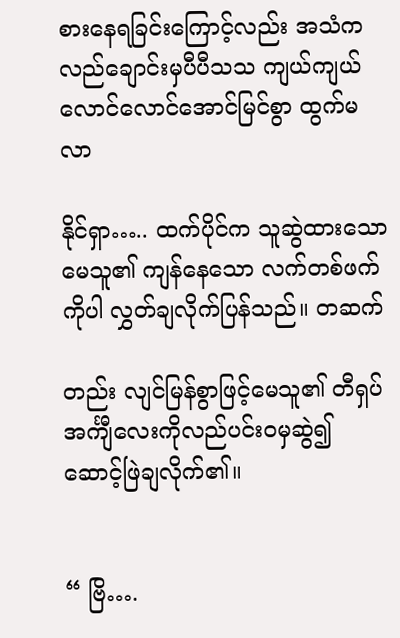စားနေရခြင်းကြောင့်လည်း အသံက လည်ချောင်းမှပီပီသသ ကျယ်ကျယ်လောင်လောင်အောင်မြင်စွာ ထွက်မလာ

နိုင်ရှာ….. ထက်ပိုင်က သူဆွဲထားသော မေသူ၏ ကျန်နေသော လက်တစ်ဖက်ကိုပါ လွှတ်ချလိုက်ပြန်သည်။ တဆက်

တည်း လျင်မြန်စွာဖြင့်မေသူ၏ တီရှပ်အင်္ကျီလေးကိုလည်ပင်းဝမှဆွဲ၍ ဆောင့်ဖြဲချလိုက်၏။


“ ဗြိ….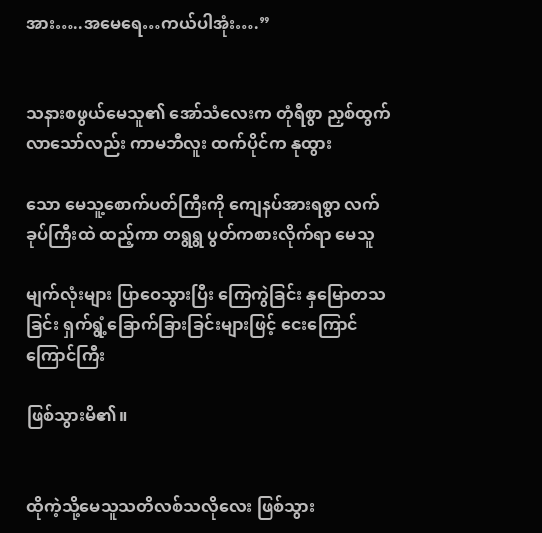အား…..အမေရေ…ကယ်ပါအုံး….”


သနားစဖွယ်မေသူ၏ အော်သံလေးက တုံရီစွာ ညှစ်ထွက်လာသော်လည်း ကာမဘီလူး ထက်ပိုင်က နုထွား

သော မေသူ့စောက်ပတ်ကြီးကို ကျေနပ်အားရစွာ လက်ခုပ်ကြီးထဲ ထည့်ကာ တရွရွ ပွတ်ကစားလိုက်ရာ မေသူ

မျက်လုံးများ ပြာဝေသွားပြီး ကြေကွဲခြင်း နှမြောတသခြင်း ရှက်ရွံ့ခြောက်ခြားခြင်းများဖြင့် ငေးကြောင်ကြောင်ကြီး

ဖြစ်သွားမိ၏။


ထိုကဲ့သို့မေသူသတိလစ်သလိုလေး ဖြစ်သွား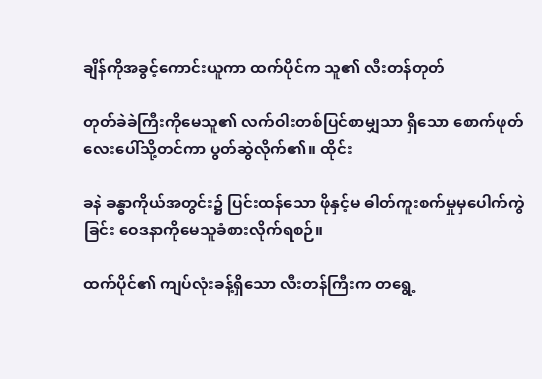ချိန်ကိုအခွင့်ကောင်းယူကာ ထက်ပိုင်က သူ၏ လီးတန်တုတ်

တုတ်ခဲခဲကြီးကိုမေသူ၏ လက်ဝါးတစ်ပြင်စာမျှသာ ရှိသော စောက်ဖုတ်လေးပေါ်သို့တင်ကာ ပွတ်ဆွဲလိုက်၏။ ထိုင်း

ခနဲ ခန္ဓာကိုယ်အတွင်း၌ ပြင်းထန်သော ဖိုနှင့်မ ဓါတ်ကူးစက်မှုမှပေါက်ကွဲခြင်း ဝေဒနာကိုမေသူခံစားလိုက်ရစဉ်။

ထက်ပိုင်၏ ကျပ်လုံးခန့်ရှိသော လီးတန်ကြီးက တရွေ့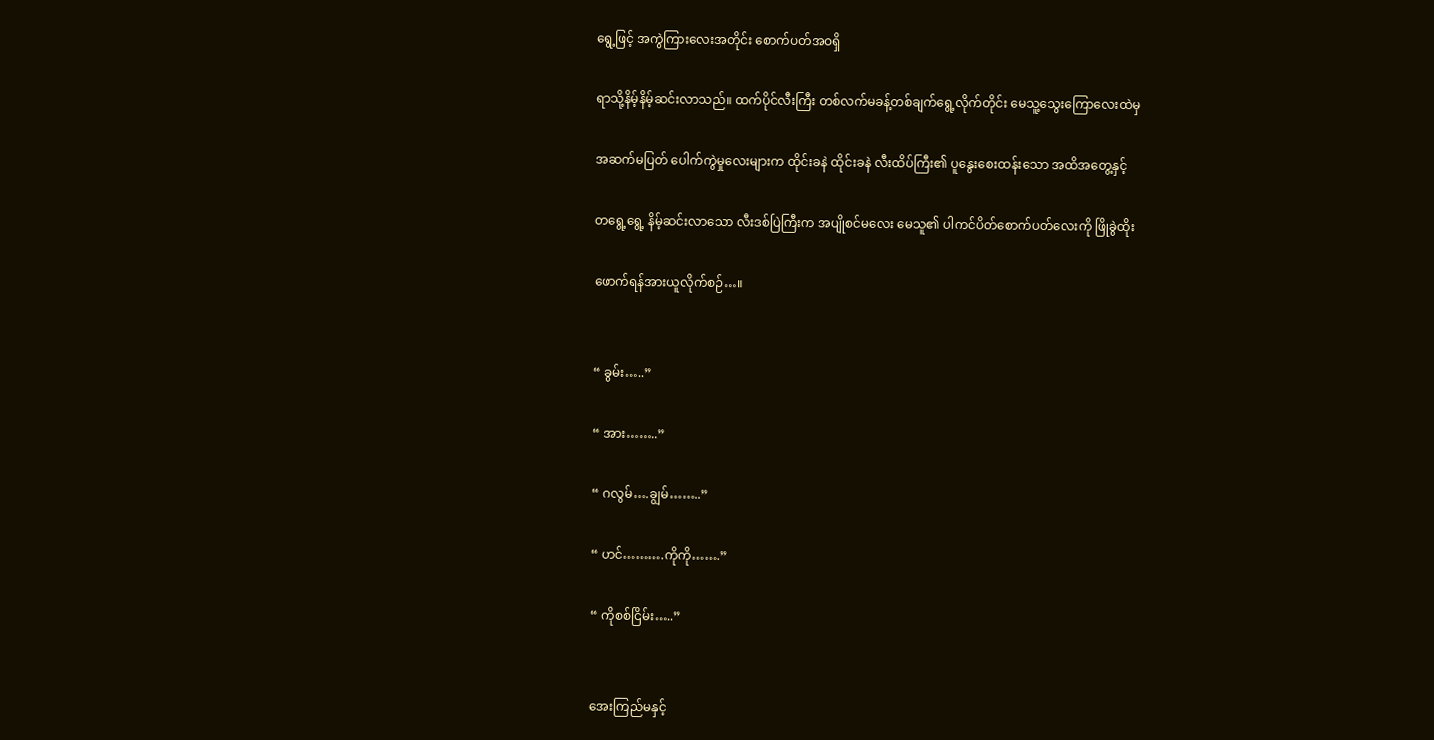ရွေ့ဖြင့် အကွဲကြားလေးအတိုင်း စောက်ပတ်အဝရှိ

ရာသို့နိမ့်နိမ့်ဆင်းလာသည်။ ထက်ပိုင်လီးကြီး တစ်လက်မခန့်တစ်ချက်ရွေ့လိုက်တိုင်း မေသူ့သွေးကြောလေးထဲမှ

အဆက်မပြတ် ပေါက်ကွဲမှုလေးများက ထိုင်းခနဲ ထိုင်းခနဲ လီးထိပ်ကြီး၏ ပူနွေးစေးထန်းသော အထိအတွေ့နှင့်

တရွေ့ရွေ့ နိမ့်ဆင်းလာသော လီးဒစ်ပြဲကြီးက အပျိုစင်မလေး မေသူ၏ ပါကင်ပိတ်စောက်ပတ်လေးကို ဖြိုခွဲထိုး

ဖောက်ရန်အားယူလိုက်စဉ်…။


“ ခွမ်း…..”

“ အား……..”

“ ဂလွမ်….ချွမ်……..”

“ ဟင်……….ကိုကို…….”

“ ကိုစစ်ငြိမ်း…..”


အေးကြည်မနှင့်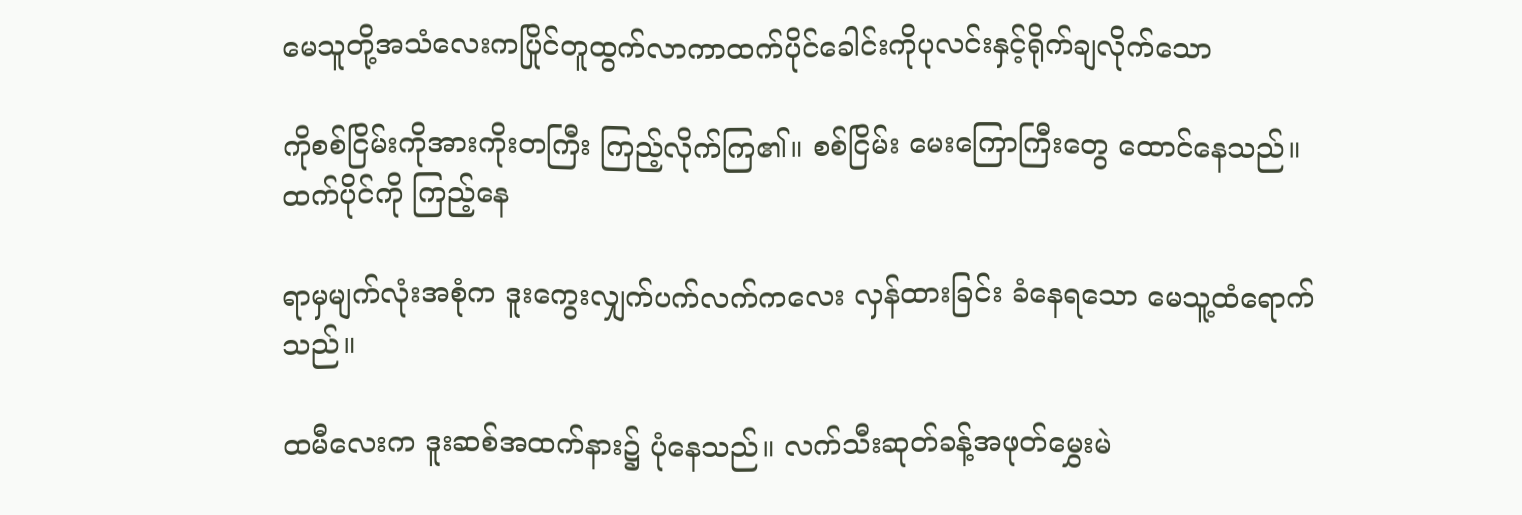မေသူတို့အသံလေးကပြိုင်တူထွက်လာကာထက်ပိုင်ခေါင်းကိုပုလင်းနှင့်ရိုက်ချလိုက်သော

ကိုစစ်ငြိမ်းကိုအားကိုးတကြီး ကြည့်လိုက်ကြ၏။ စစ်ငြိမ်း မေးကြောကြီးတွေ ထောင်နေသည်။ ထက်ပိုင်ကို ကြည့်နေ

ရာမှမျက်လုံးအစုံက ဒူးကွေးလျှက်ပက်လက်ကလေး လှန်ထားခြင်း ခံနေရသော မေသူ့ထံရောက်သည်။

ထမီလေးက ဒူးဆစ်အထက်နား၌ ပုံနေသည်။ လက်သီးဆုတ်ခန့်အဖုတ်မွှေးမဲ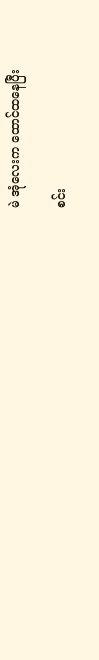မဲ အုံလေးက ထောင်ထနေပြီး

စင်း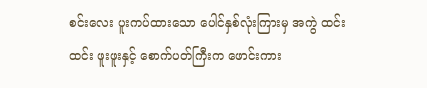စင်းလေး ပူးကပ်ထားသော ပေါင်နှစ်လုံးကြားမှ အကွဲ ထင်းထင်း ဖူးဖူးနှင့် စောက်ပတ်ကြီးက ဖောင်းကား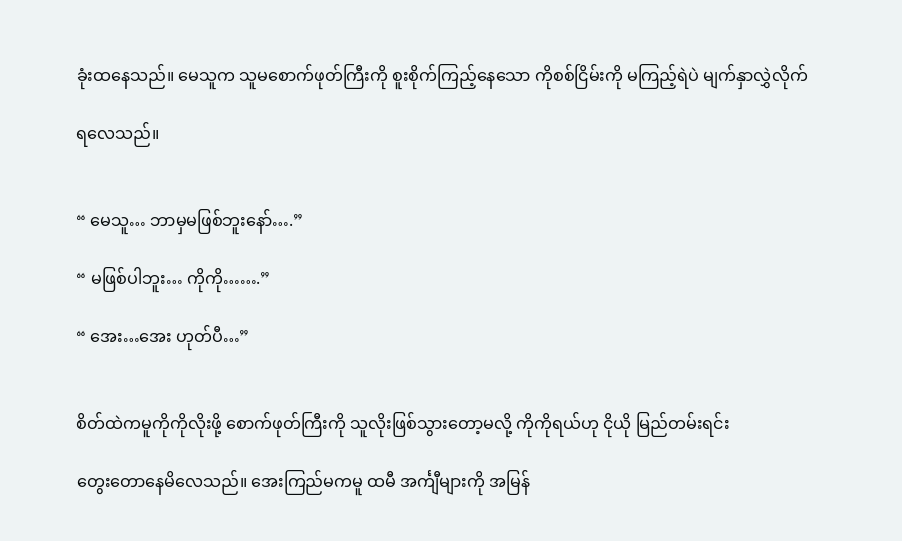ခုံးထနေသည်။ မေသူက သူမစောက်ဖုတ်ကြီးကို စူးစိုက်ကြည့်နေသော ကိုစစ်ငြိမ်းကို မကြည့်ရဲပဲ မျက်နှာလွှဲလိုက်

ရလေသည်။


“ မေသူ… ဘာမှမဖြစ်ဘူးနော်….”

“ မဖြစ်ပါဘူး… ကိုကို…….”

“ အေး…အေး ဟုတ်ပီ…”


စိတ်ထဲကမူကိုကိုလိုးဖို့ စောက်ဖုတ်ကြီးကို သူလိုးဖြစ်သွားတော့မလို့ ကိုကိုရယ်ဟု ငိုယို မြည်တမ်းရင်း

တွေးတောနေမိလေသည်။ အေးကြည်မကမူ ထမီ အင်္ကျီများကို အမြန်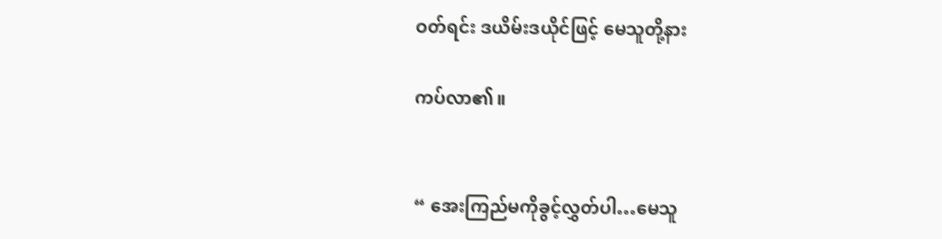ဝတ်ရင်း ဒယိမ်းဒယိုင်ဖြင့် မေသူတို့နား

ကပ်လာ၏။


“ အေးကြည်မကိုခွင့်လွှတ်ပါ…မေသူ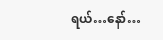ရယ်…နော်…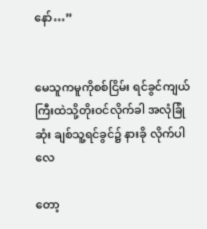နော်…”


မေသူကမူကိုစစ်ငြိမ်း ရင်ခွင်ကျယ်ကြီးထဲသို့တိုးဝင်လိုက်ခါ အလုံခြုံဆုံး ချစ်သူ့ရင်ခွင်၌ နားခို လိုက်ပါလေ

တော့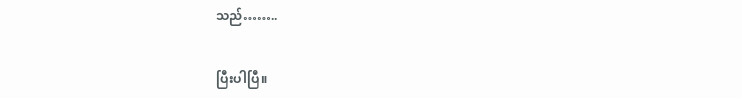သည်……..


ပြီးပါပြီ။